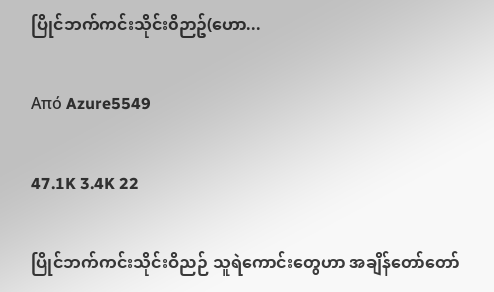ပြိုင်ဘက်ကင်းသိုင်း၀ိဉာဥ်(ဟော...

Από Azure5549

47.1K 3.4K 22

ပြိုင်ဘက်ကင်းသိုင်းဝိညဉ် သူရဲကောင်းတွေဟာ အချိန်တော်တော်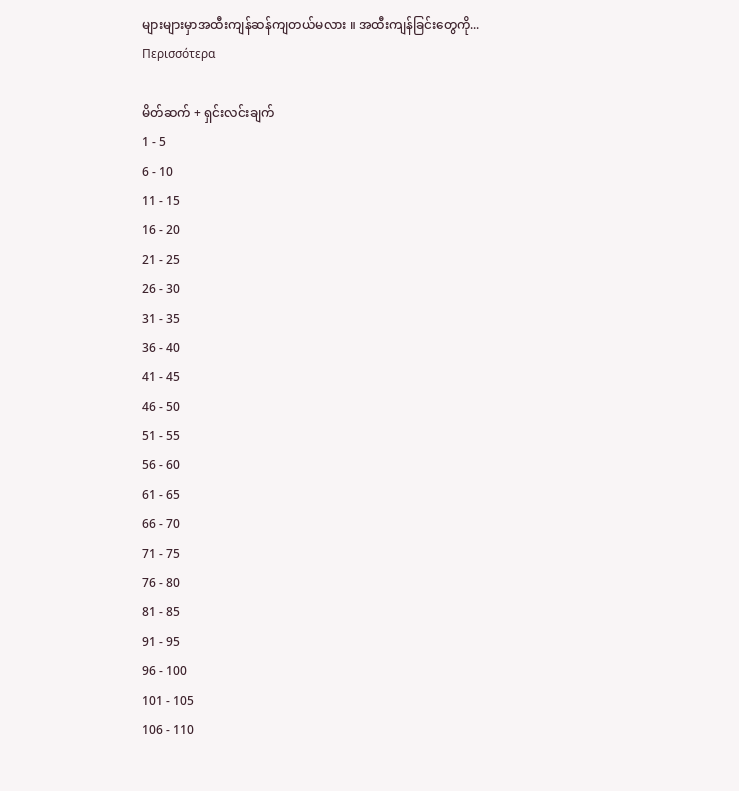များများမှာအထီးကျန်ဆန်ကျတယ်မလား ။ အထီးကျန်ခြင်းတွေကို... Περισσότερα

မိတ်ဆက် + ရှင်းလင်းချက်
1 - 5
6 - 10
11 - 15
16 - 20
21 - 25
26 - 30
31 - 35
36 - 40
41 - 45
46 - 50
51 - 55
56 - 60
61 - 65
66 - 70
71 - 75
76 - 80
81 - 85
91 - 95
96 - 100
101 - 105
106 - 110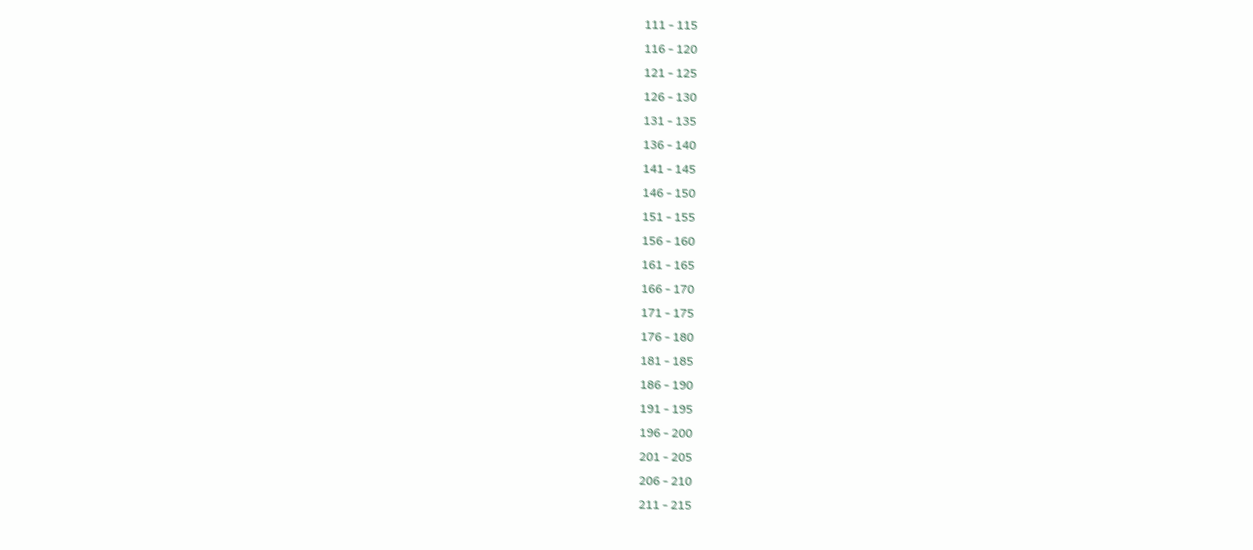111 - 115
116 - 120
121 - 125
126 - 130
131 - 135
136 - 140
141 - 145
146 - 150
151 - 155
156 - 160
161 - 165
166 - 170
171 - 175
176 - 180
181 - 185
186 - 190
191 - 195
196 - 200
201 - 205
206 - 210
211 - 215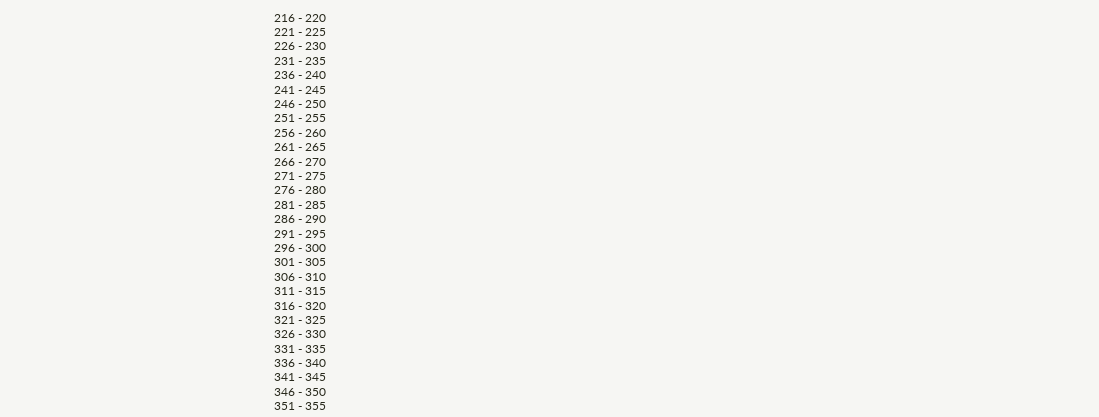216 - 220
221 - 225
226 - 230
231 - 235
236 - 240
241 - 245
246 - 250
251 - 255
256 - 260
261 - 265
266 - 270
271 - 275
276 - 280
281 - 285
286 - 290
291 - 295
296 - 300
301 - 305
306 - 310
311 - 315
316 - 320
321 - 325
326 - 330
331 - 335
336 - 340
341 - 345
346 - 350
351 - 355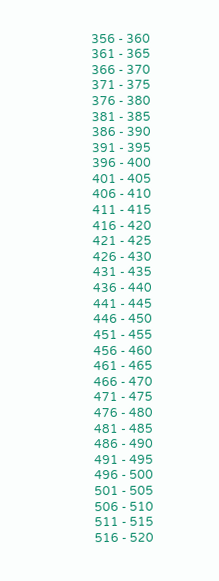356 - 360
361 - 365
366 - 370
371 - 375
376 - 380
381 - 385
386 - 390
391 - 395
396 - 400
401 - 405
406 - 410
411 - 415
416 - 420
421 - 425
426 - 430
431 - 435
436 - 440
441 - 445
446 - 450
451 - 455
456 - 460
461 - 465
466 - 470
471 - 475
476 - 480
481 - 485
486 - 490
491 - 495
496 - 500
501 - 505
506 - 510
511 - 515
516 - 520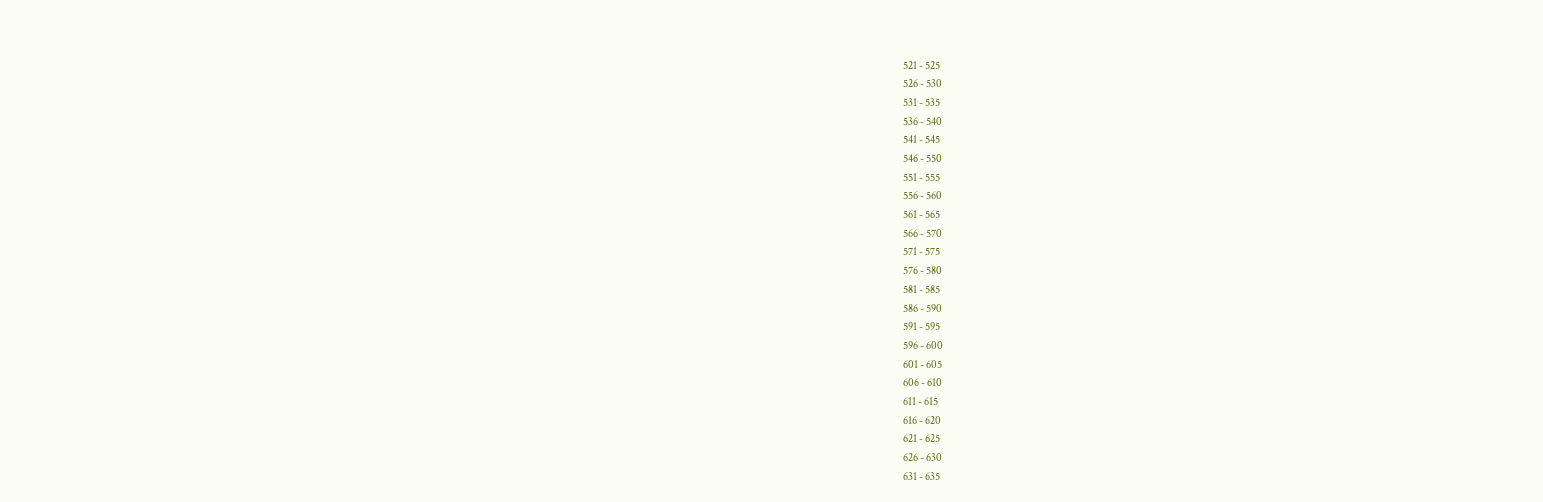521 - 525
526 - 530
531 - 535
536 - 540
541 - 545
546 - 550
551 - 555
556 - 560
561 - 565
566 - 570
571 - 575
576 - 580
581 - 585
586 - 590
591 - 595
596 - 600
601 - 605
606 - 610
611 - 615
616 - 620
621 - 625
626 - 630
631 - 635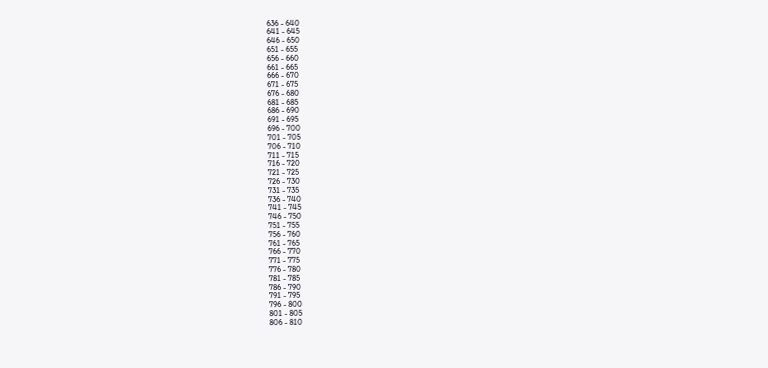636 - 640
641 - 645
646 - 650
651 - 655
656 - 660
661 - 665
666 - 670
671 - 675
676 - 680
681 - 685
686 - 690
691 - 695
696 - 700
701 - 705
706 - 710
711 - 715
716 - 720
721 - 725
726 - 730
731 - 735
736 - 740
741 - 745
746 - 750
751 - 755
756 - 760
761 - 765
766 - 770
771 - 775
776 - 780
781 - 785
786 - 790
791 - 795
796 - 800
801 - 805
806 - 810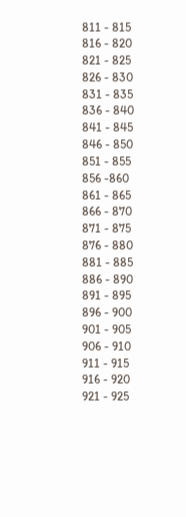811 - 815
816 - 820
821 - 825
826 - 830
831 - 835
836 - 840
841 - 845
846 - 850
851 - 855
856 -860
861 - 865
866 - 870
871 - 875
876 - 880
881 - 885
886 - 890
891 - 895
896 - 900
901 - 905
906 - 910
911 - 915
916 - 920
921 - 925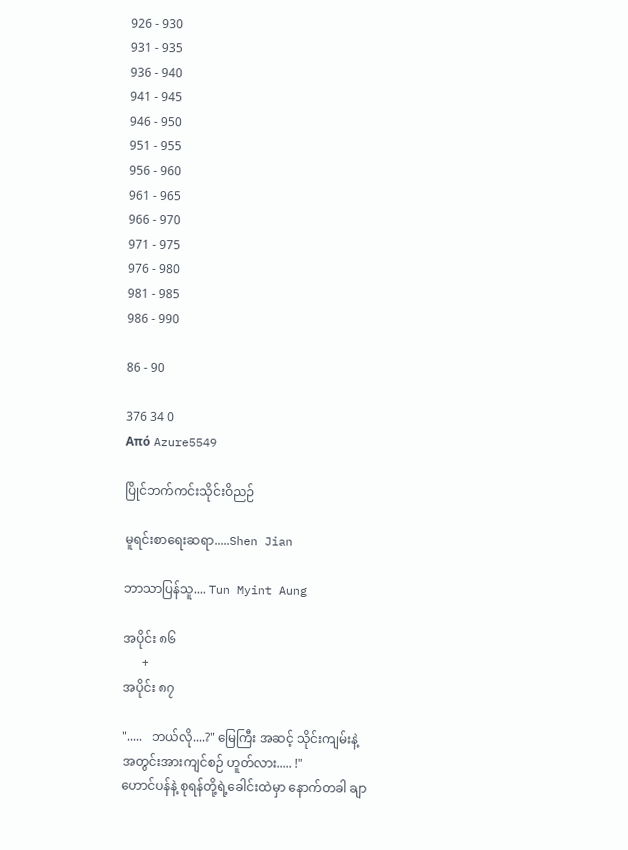926 - 930
931 - 935
936 - 940
941 - 945
946 - 950
951 - 955
956 - 960
961 - 965
966 - 970
971 - 975
976 - 980
981 - 985
986 - 990

86 - 90

376 34 0
Από Azure5549

ပြိုင်ဘက်ကင်းသိုင်းဝိညဉ်

မူရင်းစာရေးဆရာ.....Shen Jian

ဘာသာပြန်သူ.... Tun Myint Aung

အပိုင်း ၈၆
      +
အပိုင်း ၈၇

".....   ဘယ်လို....?" မြေကြီး အဆင့် သိုင်းကျမ်းနဲ့ အတွင်းအားကျင်စဉ် ဟူတ်လား..... !"
ဟောင်ပန်နဲ့ စုရန်တို့ရဲ့ခေါင်းထဲမှာ နောက်တခါ ချာ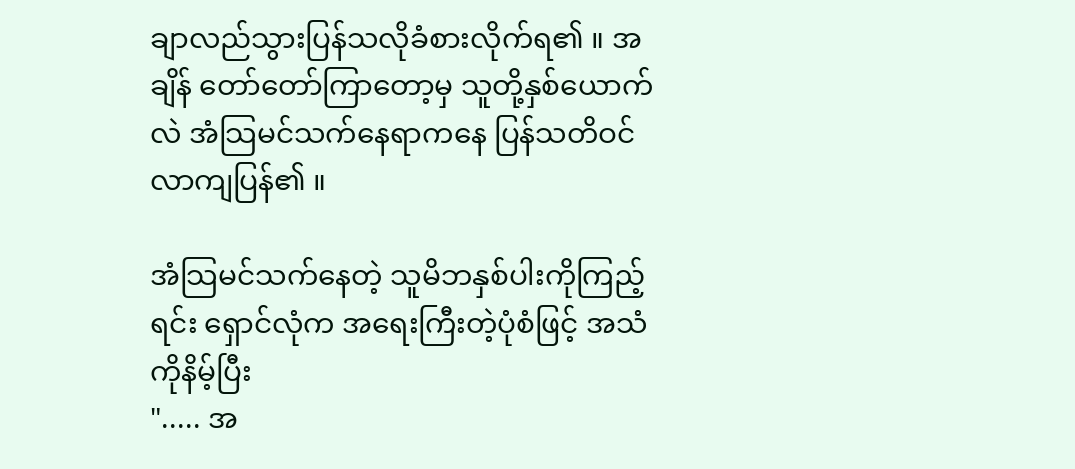ချာလည်သွားပြန်သလိုခံစားလိုက်ရ၏ ။ အချိန် တော်တော်ကြာတော့မှ သူတို့နှစ်ယောက်လဲ အံသြမင်သက်နေရာကနေ ပြန်သတိဝင်လာကျပြန်၏ ။

အံသြမင်သက်နေတဲ့ သူမိဘနှစ်ပါးကိုကြည့်ရင်း ရှောင်လုံက အရေးကြီးတဲ့ပုံစံဖြင့် အသံကိုနိမ့်ပြီး
"..... အ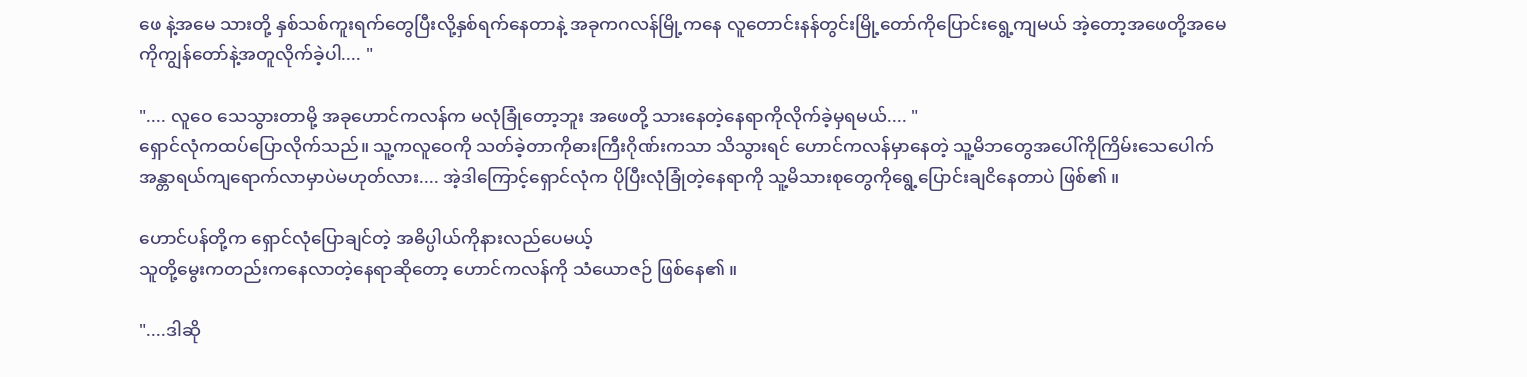ဖေ နဲ့အမေ သားတို့ နှစ်သစ်ကူးရက်တွေပြီးလို့နှစ်ရက်နေတာနဲ့ အခုကဂလန်မြို့ကနေ လူတောင်းနန်တွင်းမြို့တော်ကိုပြောင်းရွေ့ကျမယ် အဲ့တော့အဖေတို့အမေ ကိုကျွန်တော်နဲ့အတူလိုက်ခဲ့ပါ.... "

".... လူဝေ သေသွားတာမို့ အခုဟောင်ကလန်က မလုံခြုံတော့ဘူး အဖေတို့ သားနေတဲ့နေရာကိုလိုက်ခဲ့မှရမယ်.... "
ရှောင်လုံကထပ်ပြောလိုက်သည်။ သူ့ကလူဝေကို သတ်ခဲ့တာကိုဓားကြီးဂိုဏ်းကသာ သိသွားရင် ဟောင်ကလန်မှာနေတဲ့ သူ့မိဘတွေအပေါ်ကိုကြိမ်းသေပေါက် အန္တာရယ်ကျရောက်လာမှာပဲမဟုတ်လား.... အဲ့ဒါကြောင့်ရှောင်လုံက ပိုပြီးလုံခြုံတဲ့နေရာကို သူ့မိသားစုတွေကိုရွေ့ပြောင်းချငိနေတာပဲ ဖြစ်၏ ။

ဟောင်ပန်တို့က ရှောင်လုံပြောချင်တဲ့ အဓိပ္ပါယ်ကိုနားလည်ပေမယ့်
သူတို့မွေးကတည်းကနေလာတဲ့နေရာဆိုတော့ ဟောင်ကလန်ကို သံယောဇဉ် ဖြစ်နေ၏ ။

"....ဒါဆို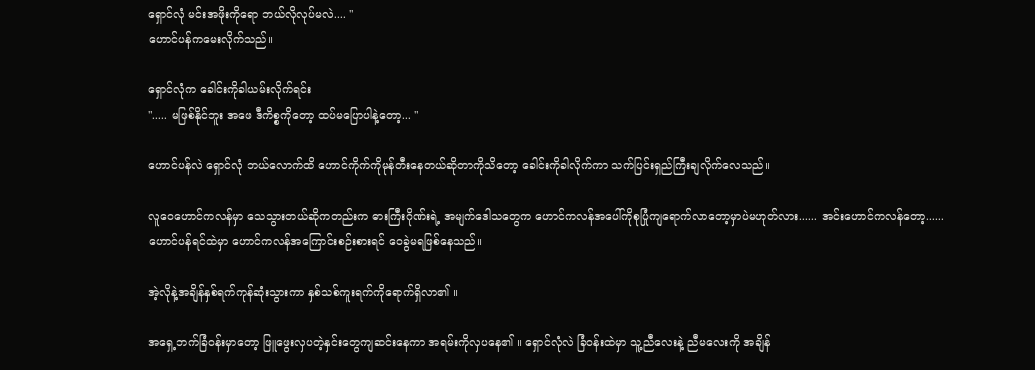ရှောင်လုံ မင်းအဖိုးကိုရော ဘယ်လိုလုပ်မလဲ.... "
ဟောင်ပန်ကမေးလိုက်သည်။

ရှောင်လုံက ခေါင်းကိုခါယမ်းလိုက်ရင်း
"..... မဖြစ်နိုင်ဘူး အဖေ ဒီကိစ္စကိုတော့ ထပ်မပြောပါနဲ့တော့... "

ဟောင်ပန်လဲ ရှောင်လုံ ဘယ်လောက်ထိ ဟောင်ကိုက်ကိုမုန်တီးနေတယ်ဆိုတာကိုသိတော့ ခေါင်းကိုခါလိုက်ကာ သက်ပြင်းရှည်ကြီးချလိုက်လေသည်။

လူဝေဟောင်ကလန်မှာ သေသွားတယ်ဆိုကတည်းက ဓားကြီးဂိုဏ်းရဲ့ အမျက်ဒေါသတွေက ဟောင်ကလန်အပေါ်ကိုစုပြုံကျရောက်လာတော့မှာပဲမဟုတ်လား...... အင်းဟောင်ကလန်တော့......
ဟောင်ပန်ရင်ထဲမှာ ဟောင်ကလန်အကြောင်းစဉ်းစားရင် ဝေခွဲမရဖြစ်နေသည်။

အဲ့လိုနဲ့အချိန်နှစ်ရက်ကုန်ဆုံးသွားကာ နှစ်သစ်ကူးရက်ကိုရောက်ရှိလာ၏ ။

အရှေ့ဘက်ခြံဝန်းမှာတော့ ဖြူဖွေးလှပတဲ့နှင်းတွေကျဆင်းနေကာ အရမ်းကိုလှပနေ၏ ။ ရှောင်လုံလဲ ခြံဝန်းထဲမှာ သူ့ညီလေးနဲ့ ညီမလေးကို အချိန်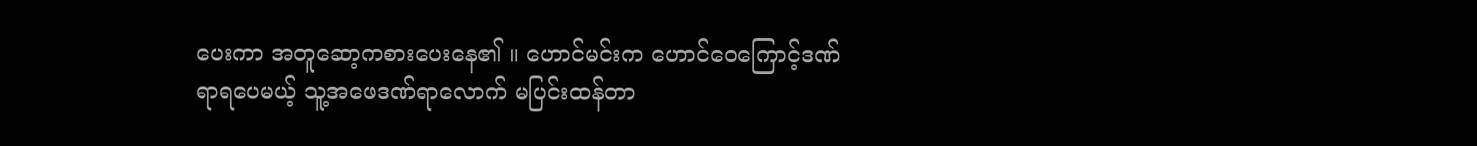ပေးကာ အတူဆော့ကစားပေးနေ၏ ။ ဟောင်မင်းက ဟောင်ဝေကြောင့်ဒဏ်ရာရပေမယ့် သူ့အဖေဒဏ်ရာလောက် မပြင်းထန်တာ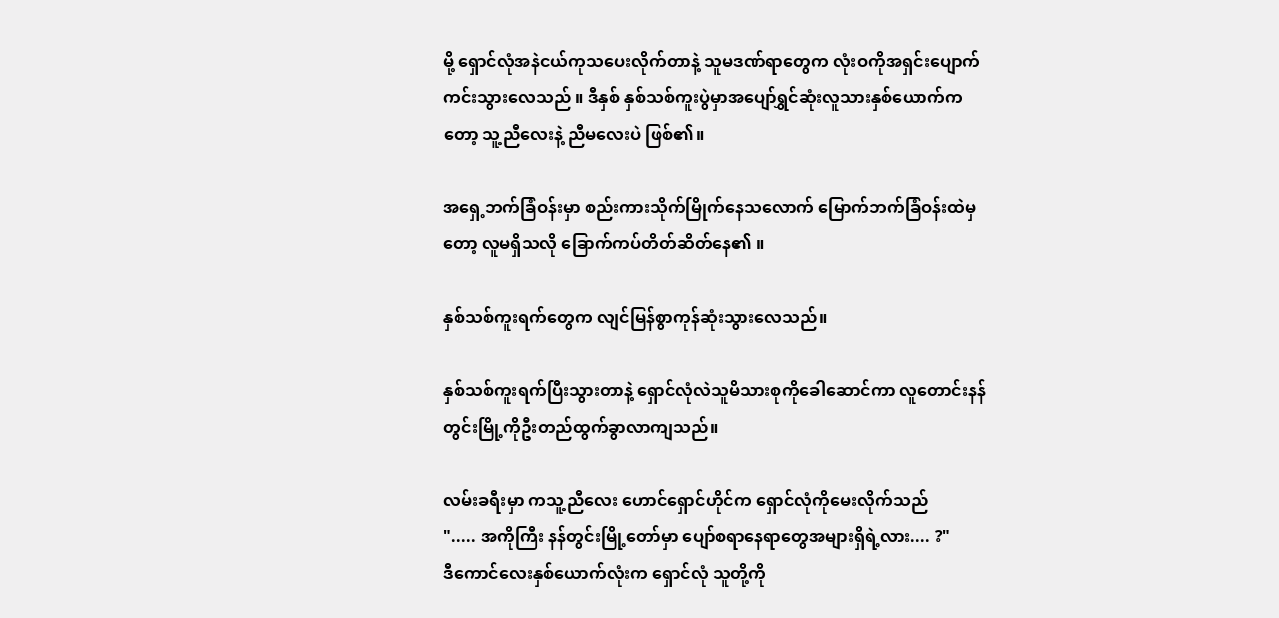မို့ ရှောင်လုံအနဲငယ်ကုသပေးလိုက်တာနဲ့ သူမဒဏ်ရာတွေက လုံးဝကိုအရှင်းပျောက်ကင်းသွားလေသည် ။ ဒီနှစ် နှစ်သစ်ကူးပွဲမှာအပျော်ရွှင်ဆုံးလူသားနှစ်ယောက်ကတော့ သူ့ညီလေးနဲ့ ညီမလေးပဲ ဖြစ်၏။

အရှေ့ဘက်ခြံဝန်းမှာ စည်းကားသိုက်မြိုက်နေသလောက် မြောက်ဘက်ခြံဝန်းထဲမှတော့ လူမရှိသလို ခြောက်ကပ်တိတ်ဆိတ်နေ၏ ။

နှစ်သစ်ကူးရက်တွေက လျင်မြန်စွာကုန်ဆုံးသွားလေသည်။

နှစ်သစ်ကူးရက်ပြီးသွားတာနဲ့ ရှောင်လုံလဲသူမိသားစုကိုခေါဆောင်ကာ လူတောင်းနန်တွင်းမြို့ကိုဦးတည်ထွက်ခွာလာကျသည်။

လမ်းခရီးမှာ ကသူ့ညီလေး ဟောင်ရှောင်ဟိုင်က ရှောင်လုံကိုမေးလိုက်သည်
"..... အကိုကြီး နန်တွင်းမြို့တော်မှာ ပျော်စရာနေရာတွေအများရှိရဲ့လား.... ?"
ဒီကောင်လေးနှစ်ယောက်လုံးက ရှောင်လုံ သူတို့ကို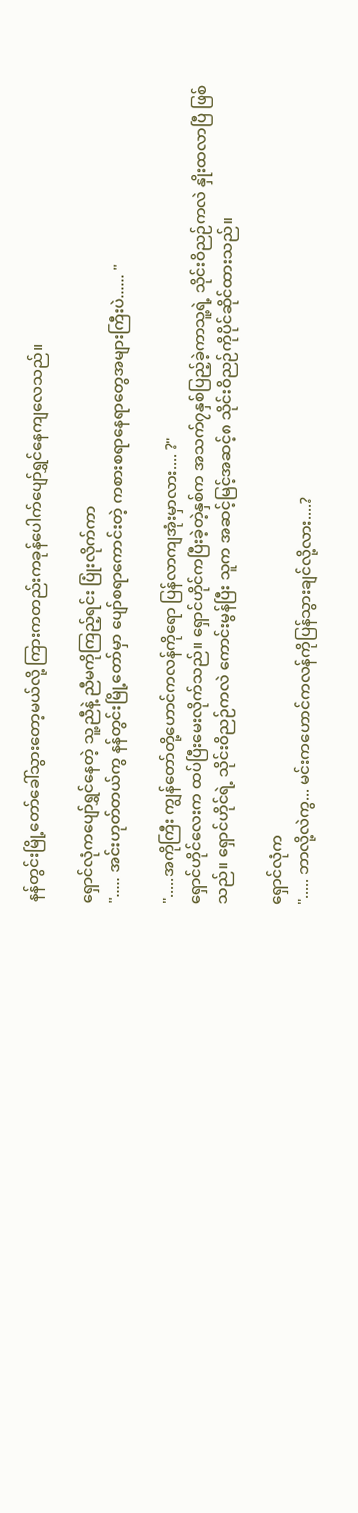နန်တွင်းမြို့တော်ခေါ်သွားတော့မယ်လို့ ကြားကတည်းကခုန်ပေါက်ပျော်ရွှင်နေကျလေသည်။

ရှောင်လုံကပျော်ရွှင်နေတဲ့ သူ့ညီနဲ့ ညီမကိုကြည့်ရင်း ပြုံးလိုက်ကာ
"..... အင်းဟုတ်တယ်ကွ နန်တွင်းမြို့တော်မှာ ပျော်စရာကောင်းတဲ့ ကစားစရာနေရာတွေအများကြီးပဲ...... "

".....အကိုကြီး ကျွန်တော်တို့ဟောင်ကလန်ကိုရော ပြန်လာကျအုံးမှာလား.... ?"
ရှောင်ဟိုင်လေးက ထပ်ပြီးမေးလိုက်သည်။ ရှောင်ဟိုင်ကပြီးခဲ့တဲ့နှစ်က အသက်၇နှစ်ပြည့်ခဲ့ကာသူ့ရဲ့ သိုင်းဝိညဉ်ကလဲ နှိုးထလာပြီ ဖြစ်
သည်။ ရှောင်ဟိုင်ရဲ့ သိုင်းဝိညဉ်ကလဲ ကောင်းမွန်ပြီး သူက အဆင့်မြင့်အဆင့်၈ သိုင်းဝိညဉ်ကိုပိုင်ဆိုင်ထားသည်။

ရှောင်လုံက
"..... ဘာလို့လဲကွ... မင်းကဟောင်ကလန်ကိုပြန်သွားချင်လို့လား....?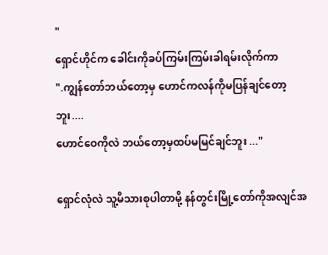"
ရှောင်ဟိုင်က ခေါင်းကိုခပ်ကြမ်းကြမ်းခါရမ်းလိုက်ကာ
".ကျွန်တော်ဘယ်တော့မှ ဟောင်ကလန်ကိုမပြန်ချင်တော့ဘူး....
ဟောင်ဝေကိုလဲ ဘယ်တော့မှထပ်မမြင်ချင်ဘူး ..."

ရှောင်လုံလဲ သူ့မိသားစုပါတာမို့ နန်တွင်းမြို့တော်ကိုအလျင်အ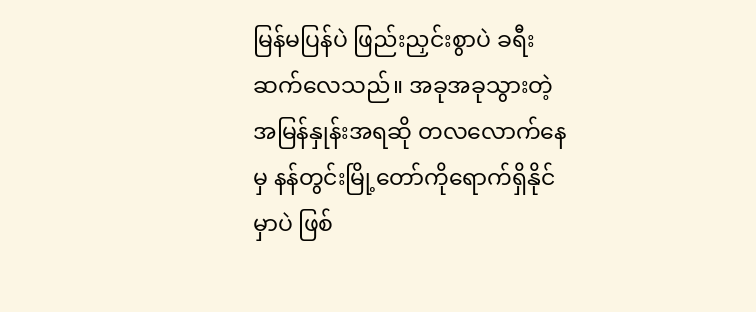မြန်မပြန်ပဲ ဖြည်းညှင်းစွာပဲ ခရီးဆက်လေသည်။ အခုအခုသွားတဲ့ အမြန်နှုန်းအရဆို တလလောက်နေမှ နန်တွင်းမြို့တော်ကိုရောက်ရှိနိုင်မှာပဲ ဖြစ်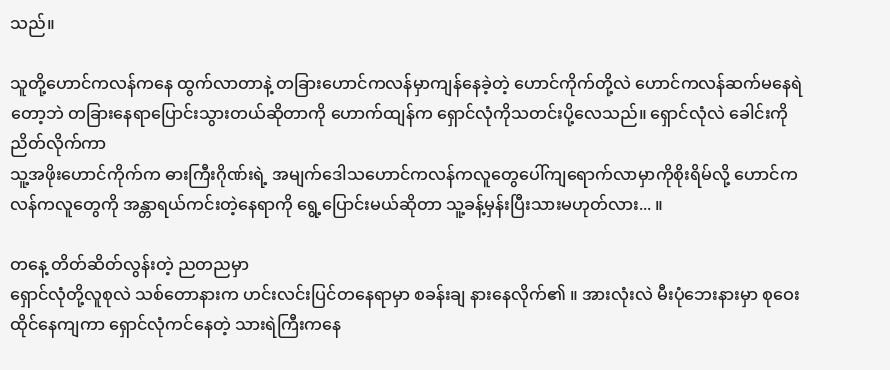သည်။

သူတို့ဟောင်ကလန်ကနေ ထွက်လာတာနဲ့ တခြားဟောင်ကလန်မှာကျန်နေခဲ့တဲ့ ဟောင်ကိုက်တို့လဲ ဟောင်ကလန်ဆက်မနေရဲတော့ဘဲ တခြားနေရာပြောင်းသွားတယ်ဆိုတာကို ဟောက်ထျန်က ရှောင်လုံကိုသတင်းပို့လေသည်။ ရှောင်လုံလဲ ခေါင်းကိုညိတ်လိုက်ကာ
သူ့အဖိုးဟောင်ကိုက်က ဓားကြီးဂိုဏ်းရဲ့ အမျက်ဒေါသဟောင်ကလန်ကလူတွေပေါ်ကျရောက်လာမှာကိုစိုးရိမ်လို့ ဟောင်ကလန်ကလူတွေကို အန္တာရယ်ကင်းတဲ့နေရာကို ရွေ့ပြောင်းမယ်ဆိုတာ သူ့ခန့်မှန်းပြီးသားမဟုတ်လား... ။

တနေ့ တိတ်ဆိတ်လွန်းတဲ့ ညတညမှာ
ရှောင်လုံတို့လူစုလဲ သစ်တောနားက ဟင်းလင်းပြင်တနေရာမှာ စခန်းချ နားနေလိုက်၏ ။ အားလုံးလဲ မီးပုံဘေးနားမှာ စုဝေးထိုင်နေကျကာ ရှောင်လုံကင်နေတဲ့ သားရဲကြီးကနေ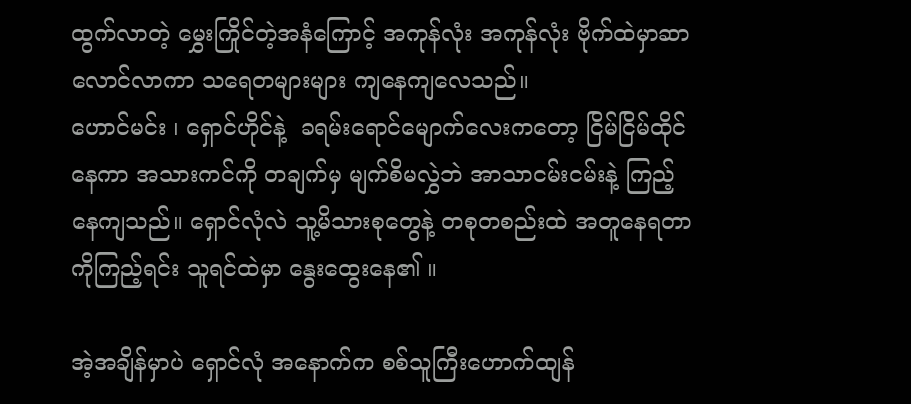ထွက်လာတဲ့ မွှေးကြိုင်တဲ့အနံကြောင့် အကုန်လုံး အကုန်လုံး ဗိုက်ထဲမှာဆာလောင်လာကာ သရေတများများ ကျနေကျလေသည်။
ဟောင်မင်း ၊ ရှောင်ဟိုင်နဲ့  ခရမ်းရောင်မျောက်လေးကတော့ ငြိမ်ငြိမ်ထိုင်နေကာ အသားကင်ကို တချက်မှ မျက်စိမလွှဲဘဲ အာသာငမ်းငမ်းနဲ့ ကြည့်နေကျသည်။ ရှောင်လုံလဲ သူ့မိသားစုတွေနဲ့ တစုတစည်းထဲ အတူနေရတာကိုကြည့်ရင်း သူရင်ထဲမှာ နွေးထွေးနေ၏ ။

အဲ့အချိန်မှာပဲ ရှောင်လုံ အနောက်က စစ်သူကြီးဟောက်ထျန်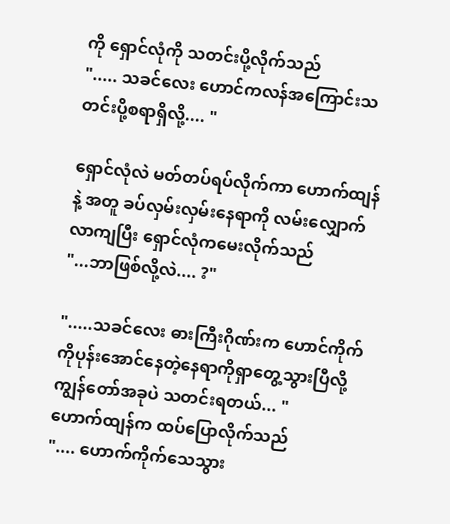ကို ရှောင်လုံကို သတင်းပို့လိုက်သည်
"..... သခင်လေး ဟောင်ကလန်အကြောင်းသတင်းပို့စရာရှိလို့.... "

ရှောင်လုံလဲ မတ်တပ်ရပ်လိုက်ကာ ဟောက်ထျန်နဲ့ အတူ ခပ်လှမ်းလှမ်းနေရာကို လမ်းလျှောက်လာကျပြီး ရှောင်လုံကမေးလိုက်သည်
"...ဘာဖြစ်လို့လဲ.... ?"

".....သခင်လေး ဓားကြီးဂိုဏ်းက ဟောင်ကိုက်ကိုပုန်းအောင်နေတဲ့နေရာကိုရှာတွေ့သွားပြီလို့ ကျွန်တော်အခုပဲ သတင်းရတယ်... "
ဟောက်ထျန်က ထပ်ပြောလိုက်သည်
".... ဟောက်ကိုက်သေသွား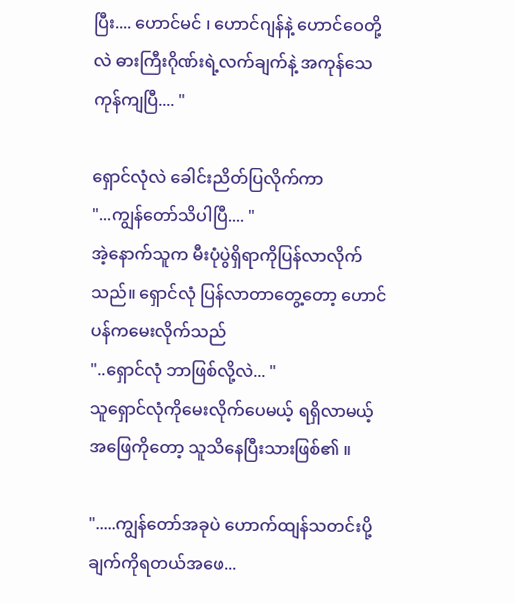ပြီး.... ဟောင်မင် ၊ ဟောင်ဂျန်နဲ့ ဟောင်ဝေတို့လဲ ဓားကြီးဂိုဏ်းရဲ့လက်ချက်နဲ့ အကုန်သေကုန်ကျပြီ.... "

ရှောင်လုံလဲ ခေါင်းညိတ်ပြလိုက်ကာ
"...ကျွန်တော်သိပါပြီ.... "
အဲ့နောက်သူက မီးပုံပွဲရှိရာကိုပြန်လာလိုက်သည်။ ရှောင်လုံ ပြန်လာတာတွေ့တော့ ဟောင်ပန်ကမေးလိုက်သည်
"..ရှောင်လုံ ဘာဖြစ်လို့လဲ... "
သူရှောင်လုံကိုမေးလိုက်ပေမယ့် ရရှိလာမယ့် အဖြေကိုတော့ သူသိနေပြီးသားဖြစ်၏ ။

".....ကျွန်တော်အခုပဲ ဟောက်ထျန်သတင်းပို့ချက်ကိုရတယ်အဖေ...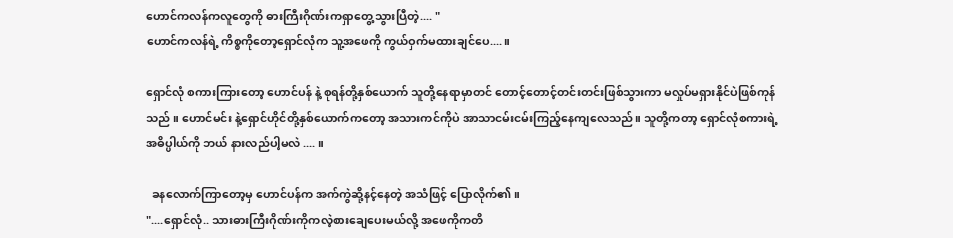ဟောင်ကလန်ကလူတွေကို ဓားကြီးဂိုဏ်းကရှာတွေ့သွားပြီတဲ့.... "
ဟောင်ကလန်ရဲ့ ကိစ္စကိုတော့ရှောင်လုံက သူ့အဖေကို ကွယ်ဝှက်မထားချင်ပေ.... ။

ရှောင်လုံ စကားကြားတော့ ဟောင်ပန် နဲ့ စုရန်တို့နှစ်ယောက် သူတို့နေရာမှာတင် တောင့်တောင့်တင်းတင်းဖြစ်သွားကာ မလှုပ်မရှားနိုင်ပဲဖြစ်ကုန်သည် ။ ဟောင်မင်း နဲ့ရှောင်ဟိုင်တို့နှစ်ယောက်ကတော့ အသားကင်ကိုပဲ အာသာငမ်းငမ်းကြည့်နေကျလေသည်။ သူတို့ကတာ့ ရှောင်လုံစကားရဲ့ အဓိပ္ပါယ်ကို ဘယ် နားလည်ပါ့မလဲ .... ။

  ခနလောက်ကြာတော့မှ ဟောင်ပန်က အက်ကွဲဆို့နင့်နေတဲ့ အသံဖြင့် ပြောလိုက်၏ ။
"....ရှောင်လုံ.. သားဓားကြီးဂိုဏ်းကိုကလဲ့စားချေပေးမယ်လို့ အဖေကိုကတိ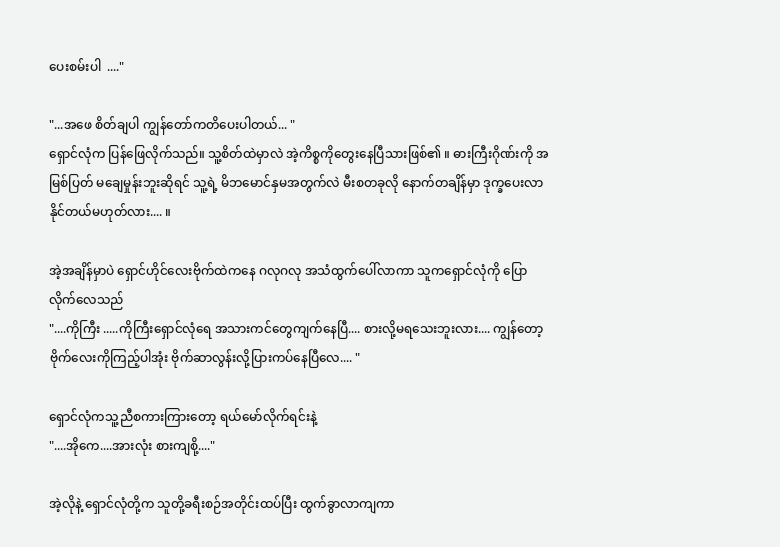ပေးစမ်းပါ  ...."

"...အဖေ စိတ်ချပါ ကျွန်တော်ကတိပေးပါတယ်... "
ရှောင်လုံက ပြန်ဖြေလိုက်သည်။ သူ့စိတ်ထဲမှာလဲ အဲ့ကိစ္စကိုတွေးနေပြီသားဖြစ်၏ ။ ဓားကြီးဂိုဏ်းကို အမြစ်ပြတ် မချေမှုန်းဘူးဆိုရင် သူ့ရဲ့ မိဘမောင်နှမအတွက်လဲ မီးစတခုလို နောက်တချိန်မှာ ဒုက္ခပေးလာနိုင်တယ်မဟုတ်လား.... ။

အဲ့အချိန်မှာပဲ ရှောင်ဟိုင်လေးဗိုက်ထဲကနေ ဂလုဂလု အသံထွက်ပေါ်လာကာ သူကရှောင်လုံကို ပြောလိုက်လေသည်
"....ကိုကြီး .....ကိုကြီးရှောင်လုံရေ အသားကင်တွေကျက်နေပြီ.... စားလို့မရသေးဘူးလား.... ကျွန်တော့ဗိုက်လေးကိုကြည့်ပါအုံး ဗိုက်ဆာလွန်းလို့ပြားကပ်နေပြီလေ.... "

ရှောင်လုံကသူ့ညီစကားကြားတော့ ရယ်မော်လိုက်ရင်းနဲ့
"....အိုကေ....အားလုံး စားကျစို့...."

အဲ့လိုနဲ့ ရှောင်လုံတို့က သူတို့ခရီးစဉ်အတိုင်းထပ်ပြီး ထွက်ခွာလာကျကာ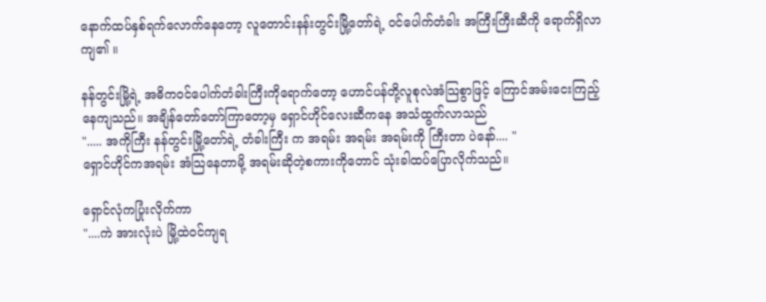နောက်ထပ်နှစ်ရက်လောက်နေတော့ လူတောင်းနန်းတွင်းမြို့တော်ရဲ့ ဝင်ပေါက်တံခါး အကြီးကြီးဆီကို ရောက်ရှိလာကျ၏ ။

နန်တွင်းမြို့ရဲ့ အဓိကဝင်ပေါက်တံခါးကြီးကိုရောက်တော့ ဟောင်ပန်တို့လူစုလဲအံသြစွာဖြင့် ကြောင်အမ်းငေးကြည့်နေကျသည်။ အချိန်တော်တော်ကြာတော့မှ ရှောင်ဟိုင်လေးဆီကနေ အသံထွက်လာသည်
"..... အကိုကြီး နန်တွင်းမြို့တော်ရဲ့ တံခါးကြီး က အရမ်း အရမ်း အရမ်းကို ကြီးတာ ပဲနော်.... "
ရှောင်ဟိုင်ကအရမ်း အံသြနေတာမို့ အရမ်းဆိုတဲ့စကားကိုတောင် သုံးခါထပ်ပြောလိုက်သည်။

ရှောင်လုံကပြုံးလိုက်ကာ
"....ကဲ အားလုံးပဲ မြို့ထဲဝင်ကျရ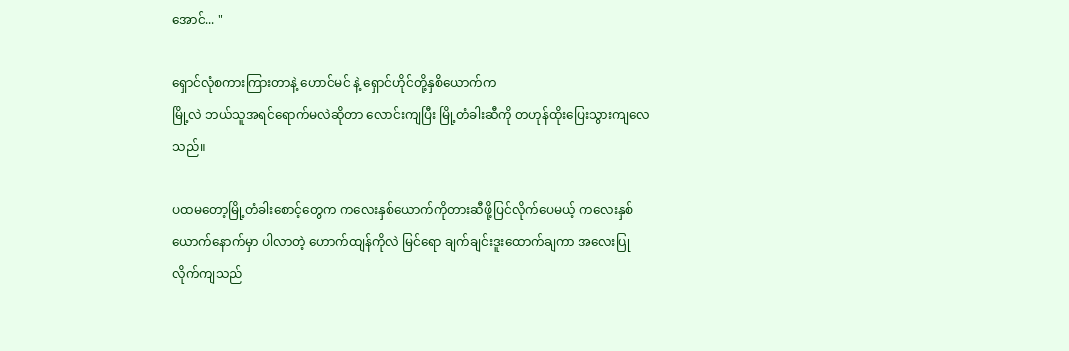အောင်... "

ရှောင်လုံစကားကြားတာနဲ့ ဟောင်မင် နဲ့ ရှောင်ဟိုင်တို့နှစိယောက်က
မြို့လဲ ဘယ်သူအရင်ရောက်မလဲဆိုတာ လောင်းကျပြီး မြို့တံခါးဆီကို တဟုန်ထိုးပြေးသွားကျလေသည်။

ပထမတော့မြို့တံခါးစောင့်တွေက ကလေးနှစ်ယောက်ကိုတားဆီဖို့ပြင်လိုက်ပေမယ့် ကလေးနှစ်ယောက်နောက်မှာ ပါလာတဲ့ ဟောက်ထျန်ကိုလဲ မြင်ရော ချက်ချင်းဒူးထောက်ချကာ အလေးပြုလိုက်ကျသည်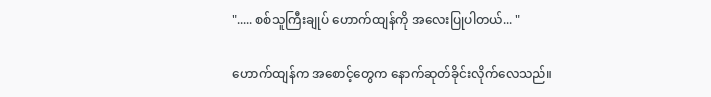"..... စစ်သူကြီးချုပ် ဟောက်ထျန်ကို အလေးပြုပါတယ်... "

ဟောက်ထျန်က အစောင့်တွေက နောက်ဆုတ်ခိုင်းလိုက်လေသည်။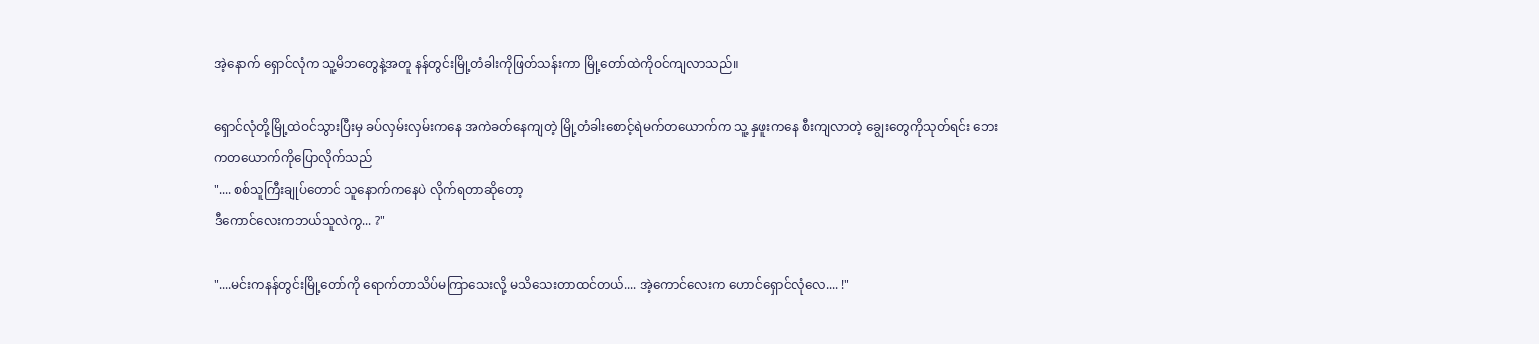အဲ့နောက် ရှောင်လုံက သူ့မိဘတွေနဲ့အတူ နန်တွင်းမြို့တံခါးကိုဖြတ်သန်းကာ မြို့တော်ထဲကိုဝင်ကျလာသည်။

ရှောင်လုံတို့မြို့ထဲဝင်သွားပြီးမှ ခပ်လှမ်းလှမ်းကနေ အကဲခတ်နေကျတဲ့ မြို့တံခါးစောင့်ရဲမက်တယောက်က သူ့ နှဖူးကနေ စီးကျလာတဲ့ ချွေးတွေကိုသုတ်ရင်း ဘေးကတယောက်ကိုပြောလိုက်သည်
".... စစ်သူကြီးချုပ်တောင် သူနောက်ကနေပဲ လိုက်ရတာဆိုတော့
ဒီကောင်လေးကဘယ်သူလဲကွ... ?"

"....မင်းကနန်တွင်းမြို့တော်ကို ရောက်တာသိပ်မကြာသေးလို့ မသိသေးတာထင်တယ်.... အဲ့ကောင်လေးက ဟောင်ရှောင်လုံလေ.... !"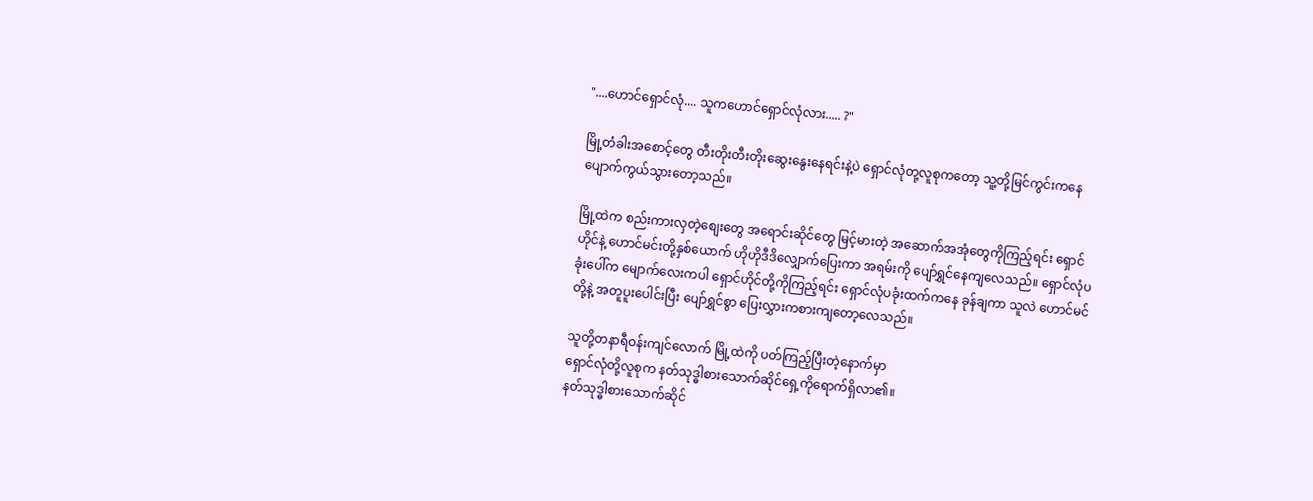"....ဟောင်ရှောင်လုံ.... သူကဟောင်ရှောင်လုံလား..... ?"

မြို့တံခါးအစောင့်တွေ တီးတိုးတီးတိုးဆွေးနွေးနေရင်းနဲ့ပဲ ရှောင်လုံတု့လူစုကတော့ သူ့တို့မြင်ကွင်းကနေ ပျောက်ကွယ်သွားတော့သည်။

မြို့ထဲက စည်းကားလှတဲ့စျေးတွေ အရောင်းဆိုင်တွေ မြင့်မားတဲ့ အဆောက်အအုံတွေကိုကြည့်ရင်း ရှောင်ဟိုင်နဲ့ ဟောင်မင်းတို့နှစ်ယောက် ဟိုဟိုဒီဒိလျှောက်ပြေးကာ အရမ်းကို ပျော်ရွှင်နေကျလေသည်။ ရှောင်လုံပခုံးပေါ်က မျောက်လေးကပါ ရှောင်ဟိုင်တို့ကိုကြည့်ရင်း ရှောင်လုံပခုံးထက်ကနေ ခုန်ချကာ သူလဲ ဟောင်မင်တို့နဲ့ အတူပူးပေါင်းပြီး ပျော်ရွှင်စွာ ပြေးလွှားကစားကျတော့လေသည်။

သူတို့တနာရီဝန်းကျင်လောက် မြို့ထဲကို ပတ်ကြည့်ပြီးတဲ့နောက်မှာ
ရှောင်လုံတို့လူစုက နတ်သုဒ္ဓါစားသောက်ဆိုင်ရှေ့ကိုရောက်ရှိလာ၏။
နတ်သုဒ္ဓါစားသောက်ဆိုင်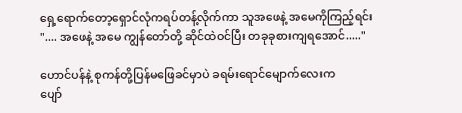ရှေ့ရောက်တော့ရှောင်လုံကရပ်တန့်လိုက်ကာ သူအဖေနဲ့ အမေကိုကြည့်ရင်း
".... အဖေနဲ့ အမေ ကျွန်တော်တို့ ဆိုင်ထဲဝင်ပြီး တခုခုစားကျရအောင်....."

ဟောင်ပန်နဲ့ စုကန်တို့ပြန်မဖြေခင်မှာပဲ ခရမ်းရောင်မျောက်လေးက
ပျော်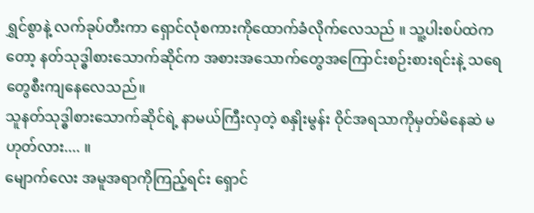ရွှင်စွာနဲ့ လက်ခုပ်တီးကာ ရှောင်လုံစကားကိုထောက်ခံလိုက်လေသည် ။ သူ့ပါးစပ်ထဲကတော့ နတ်သုဒ္ဓါစားသောက်ဆိုင်က အစားအသောက်တွေအကြောင်းစဉ်းစားရင်းနဲ့ သရေတွေစီးကျနေလေသည်။
သူနတ်သုဒ္ဓါစားသောက်ဆိုင်ရဲ့ နာမယ်ကြီးလှတဲ့ စနှိုးမွန်း ဝိုင်အရသာကိုမှတ်မိနေဆဲ မဟုတ်လား.... ။
မျောက်လေး အမူအရာကိုကြည့်ရင်း ရှောင်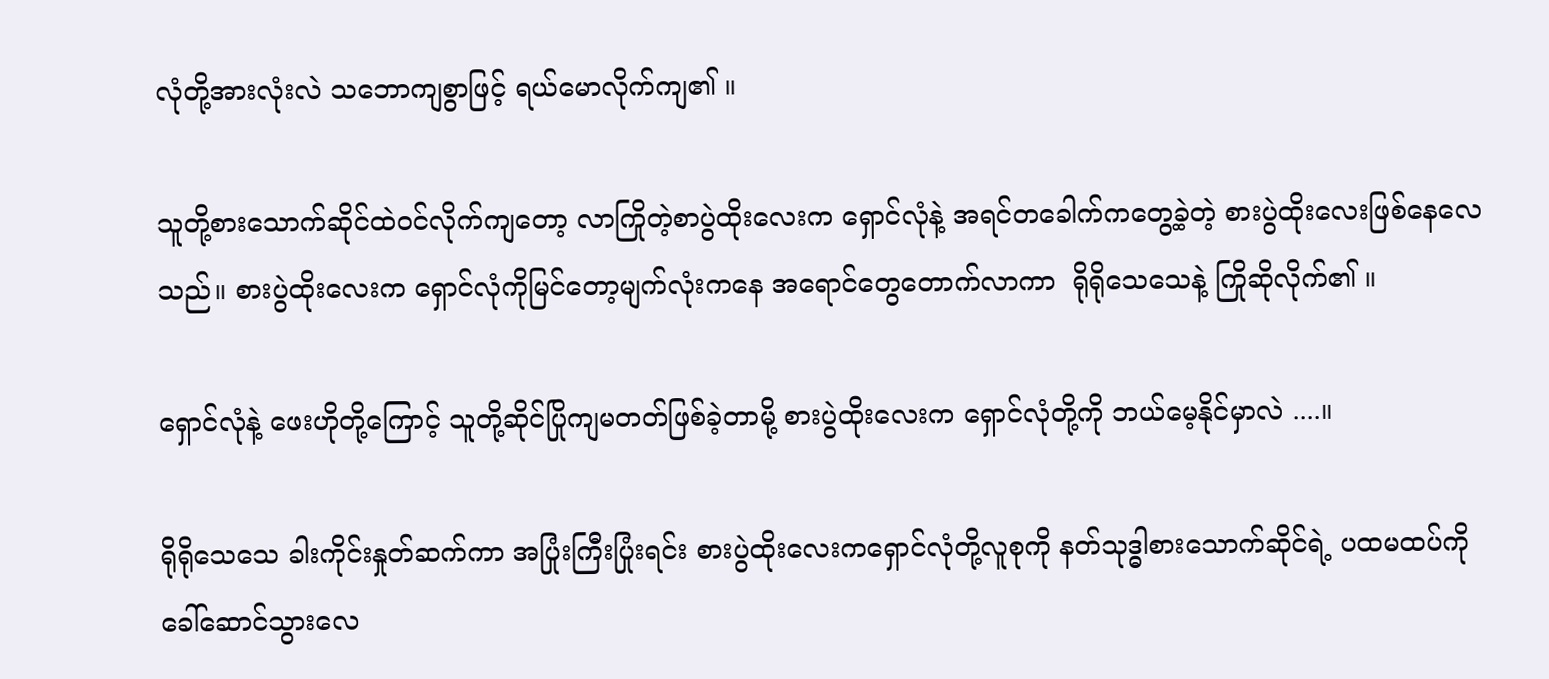လုံတို့အားလုံးလဲ သဘောကျစွာဖြင့် ရယ်မောလိုက်ကျ၏ ။

သူတို့စားသောက်ဆိုင်ထဲဝင်လိုက်ကျတော့ လာကြိုတဲ့စာပွဲထိုးလေးက ရှောင်လုံနဲ့ အရင်တခေါက်ကတွေ့ခဲ့တဲ့ စားပွဲထိုးလေးဖြစ်နေလေသည်။ စားပွဲထိုးလေးက ရှောင်လုံကိုမြင်တော့မျက်လုံးကနေ အရောင်တွေတောက်လာကာ  ရိုရိုသေသေနဲ့ ကြိုဆိုလိုက်၏ ။

ရှောင်လုံနဲ့ ဖေးဟိုတို့ကြောင့် သူတို့ဆိုင်ပြိုကျမတတ်ဖြစ်ခဲ့တာမို့ စားပွဲထိုးလေးက ရှောင်လုံတို့ကို ဘယ်မေ့နိုင်မှာလဲ ....။

ရိုရိုသေသေ ခါးကိုင်းနှုတ်ဆက်ကာ အပြုံးကြီးပြုံးရင်း စားပွဲထိုးလေးကရှောင်လုံတို့လူစုကို နတ်သုဒ္ဓါစားသောက်ဆိုင်ရဲ့ ပထမထပ်ကိုခေါ်ဆောင်သွားလေ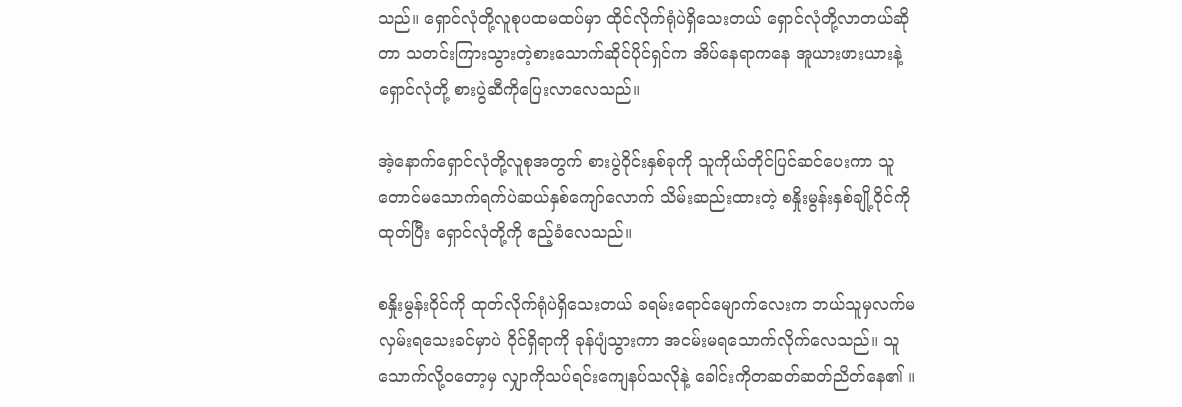သည်။ ရှောင်လုံတို့လူစုပထမထပ်မှာ ထိုင်လိုက်ရုံပဲရှိသေးတယ် ရှောင်လုံတို့လာတယ်ဆိုတာ သတင်းကြားသွားတဲ့စားသောက်ဆိုင်ပိုင်ရှင်က အိပ်နေရာကနေ အူယားဖားယားနဲ့ ရှောင်လုံတို့ စားပွဲဆီကိုပြေးလာလေသည်။

အဲ့နောက်ရှောင်လုံတို့လူစုအတွက် စားပွဲဝိုင်းနှစ်ခုကို သူကိုယ်တိုင်ပြင်ဆင်ပေးကာ သူတောင်မသောက်ရက်ပဲဆယ်နှစ်ကျော်လောက် သိမ်းဆည်းထားတဲ့ စနှိုးမွန်းနှစ်ချို့ဝိုင်ကို ထုတ်ပြီး ရှောင်လုံတို့ကို ဧည့်ခံလေသည်။

စနှိုးမွန်းဝိုင်ကို ထုတ်လိုက်ရုံပဲရှိသေးတယ် ခရမ်းရောင်မျောက်လေးက ဘယ်သူမှလက်မလှမ်းရသေးခင်မှာပဲ ဝိုင်ရှိရာကို ခုန်ပျံသွားကာ အငမ်းမရသောက်လိုက်လေသည်။ သူသောက်လို့ဝတော့မှ လျှာကိုသပ်ရင်းကျေနပ်သလိုနဲ့ ခေါင်းကိုတဆတ်ဆတ်ညိတ်နေ၏ ။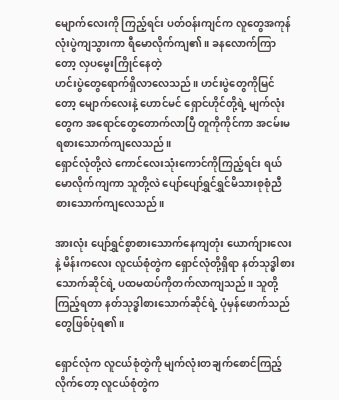မျောက်လေးကို ကြည့်ရင်း ပတ်ဝန်းကျင်က လူတွေအကုန်လုံးပွဲကျသွားကာ ရီမောလိုက်ကျ၏ ။ ခနလောက်ကြာတော့ လှပမွေးကြိုင်နေတဲ့
ဟင်းပွဲတွေရောက်ရှိလာလေသည်။ ဟင်းပွဲတွေကိုမြင်တော့ မျောက်လေးနဲ့ ဟောင်မင် ရှောင်ဟိုင်တို့ရဲ့ မျက်လုံးတွေက အရောင်တွေတောက်လာပြီ တူကိုကိုင်ကာ အငမ်းမရစားသောက်ကျလေသည်။
ရှောင်လုံတို့လဲ ကောင်လေးသုံးကောင်ကိုကြည့်ရင်း ရယ်မောလိုက်ကျကာ သူတို့လဲ ပျော်ပျော်ရွှင်ရွှင်မိသားစုစုံညီ စားသောက်ကျလေသည်။

အားလုံး ပျော်ရွှင်စွာစားသောက်နေကျတုံး ယောက်ျားလေးနဲ့ မိန်းကလေး လူငယ်စုံတွဲက ရှောင်လုံတို့ရှိရာ နတ်သုဒ္ဓါစားသောက်ဆိုင်ရဲ့ ပထမထပ်ကိုတက်လာကျသည်။ သူတို့ကြည့်ရတာ နတ်သုဒ္ဓါစားသောက်ဆိုင်ရဲ့ ပုံမှန်ဖောက်သည်တွေဖြစ်ပုံရ၏ ။

ရှောင်လုံက လူငယ်စုံတွဲကို မျက်လုံးတချက်စောင်ကြည့်လိုက်တော့ လူငယ်စုံတွဲက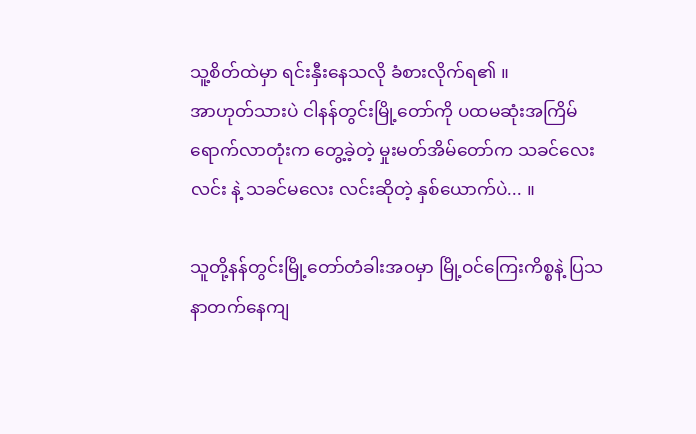သူ့စိတ်ထဲမှာ ရင်းနှီးနေသလို ခံစားလိုက်ရ၏ ။
အာဟုတ်သားပဲ ငါနန်တွင်းမြို့တော်ကို ပထမဆုံးအကြိမ်ရောက်လာတုံးက တွေ့ခဲ့တဲ့ မှုးမတ်အိမ်တော်က သခင်လေး လင်း နဲ့ သခင်မလေး လင်းဆိုတဲ့ နှစ်ယောက်ပဲ... ။

သူတို့နန်တွင်းမြို့တော်တံခါးအဝမှာ မြို့ဝင်ကြေးကိစ္စနဲ့ ပြသနာတက်နေကျ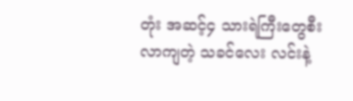တုံး အဆင့်၄ သားရဲကြီးတွေစီးလာကျတဲ့ သခင်လေး လင်းနဲ့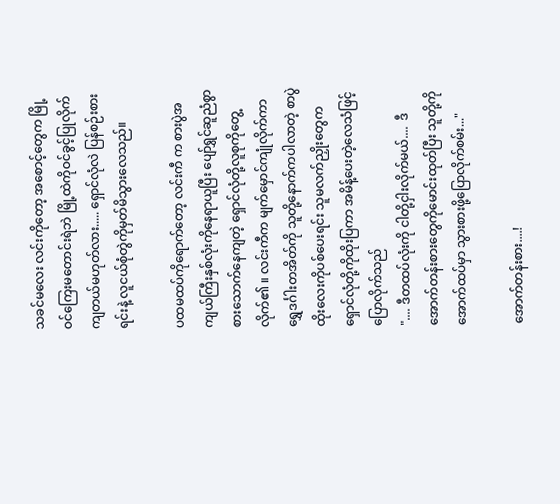သခင်မလေး လင်းကိုတော့ အစောင့်တွေက မြို့ဝင်ကြေးမတောင်းရဲဘဲ မြို့ထဲကိုဝင်ခွင့်ပြုလိုက်ကျတယ်မဟုတ်လား..... ရှောင်လုံလဲ ပြန်စဉ်းစားရင်းနဲ့ လူငယ်စုံတွဲကိုမှတ်မိသွားလေသည်။

ပထမထပ်ကိုရောက်တော့ လင်းကီ က စားပွဲအကျယ်ကြီးနှစ်လုံးကိုနေရာယူပြီး ပျော်ရွှင်ဆူညံစွာစားသောက်နေကျတဲ့ ရှောင်လုံတို့လူစုကိုတွေ့လိုက်၏ ။ လင်းကီက မျက်မှောင်ကျုံလိုက်ကာ ရွှေဒင်္ဂါးတအိတ်ကို သူတို့နောက်ကပါလာတဲ့ စာပွဲထိုးလေးကိုပစ်ပေးရင်း သူမလက်ညှိုးတွေက ရှောင်လုံတို့ကိုထိုးပြကာ အမိန့်ပေးတဲ့လေသံဖြင့်ပြောလိုက်သည်
".... ဒီတထပ်လုံးကို ငါတို့ငှါးလိုက်မယ်....  ဒီအောက်တန်းစားတွေကိုမောင်းထုတ်ပြီး သူတို့ကို အောက်ထပ်မှာ သွားစားဖို့ပြောလိုက်စမ်း..."

အောက်တန်းစား....!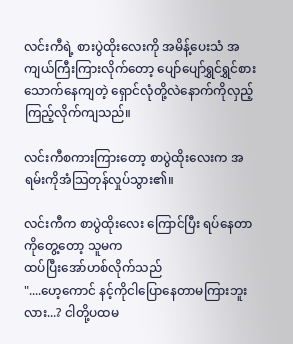လင်းကီရဲ့ စားပွဲထိုးလေးကို အမိန့်ပေးသံ အကျယ်ကြီးကြားလိုက်တော့ ပျော်ပျော်ရွှင်ရွှင်စားသောက်နေကျတဲ့ ရှောင်လုံတို့လဲနောက်ကိုလှည့်ကြည့်လိုက်ကျသည်။

လင်းကီစကားကြားတော့ စာပွဲထိုးလေးက အရမ်းကိုအံသြတုန်လှုပ်သွား၏။

လင်းကီက စာပွဲထိုးလေး ကြောင်ပြီး ရပ်နေတာကိုတွေ့တော့ သူမက
ထပ်ပြီးအော်ဟစ်လိုက်သည်
"....ဟေ့ကောင် နင့်ကိုငါပြောနေတာမကြားဘူးလား...? ငါတို့ပထမ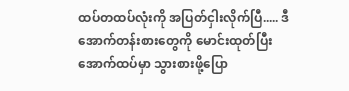ထပ်တထပ်လုံးကို အပြတ်ငှါးလိုက်ပြီ..... ဒီအောက်တန်းစားတွေကို မောင်းထုတ်ပြီး အောက်ထပ်မှာ သွားစားဖို့ပြော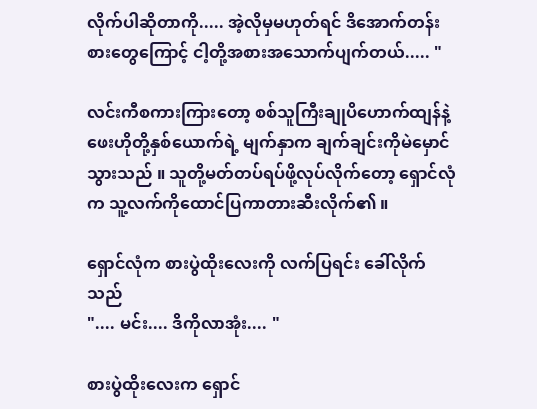လိုက်ပါဆိုတာကို..... အဲ့လိုမှမဟုတ်ရင် ဒိအောက်တန်းစားတွေကြောင့် ငါ့တို့အစားအသောက်ပျက်တယ်..... "

လင်းကီစကားကြားတော့ စစ်သူကြီးချုပိဟောက်ထျန်နဲ့ ဖေးဟိုတို့နှစ်ယောက်ရဲ့ မျက်နှာက ချက်ချင်းကိုမဲမှောင်သွားသည် ။ သူတို့မတ်တပ်ရပ်ဖို့လုပ်လိုက်တော့ ရှောင်လုံက သူ့လက်ကိုထောင်ပြကာတားဆီးလိုက်၏ ။

ရှောင်လုံက စားပွဲထိုးလေးကို လက်ပြရင်း ခေါ်လိုက်သည်
".... မင်း.... ဒိကိုလာအုံး.... "

စားပွဲထိုးလေးက ရှောင်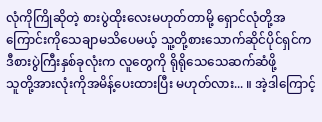လုံကိုကြိုဆိုတဲ့ စားပွဲထိုးလေးမဟုတ်တာမို့ ရှောင်လုံတို့အကြောင်းကိုသေချာမသိပေမယ့် သူ့တို့စားသောက်ဆိုင်ပိုင်ရှင်က ဒီစားပွဲကြီးနှစ်ခုလုံးက လူတွေကို ရိုရိုသေသေဆက်ဆံဖို့
သူတို့အားလုံးကိုအမိန့်ပေးထားပြီး မဟုတ်လား... ။ အဲ့ဒါကြောင့်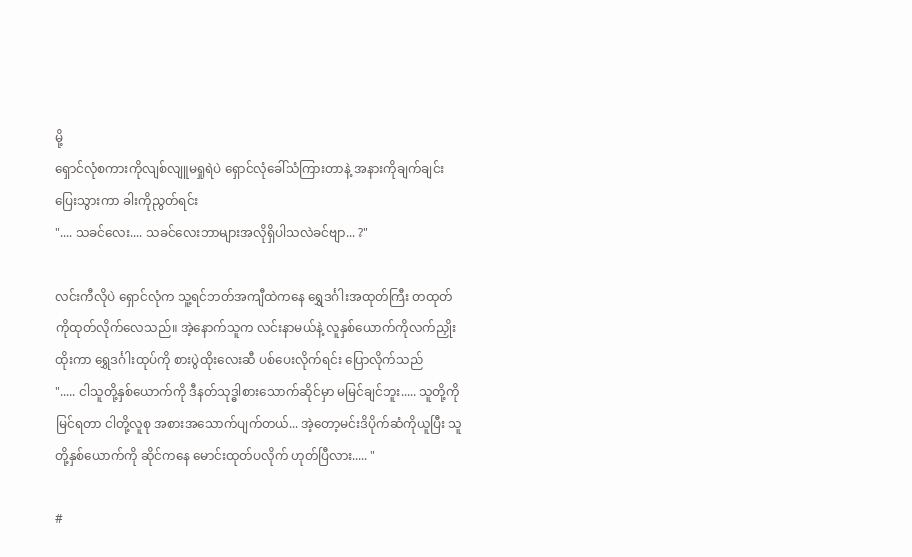မို့
ရှောင်လုံစကားကိုလျစ်လျူမရှုရဲပဲ ရှောင်လုံခေါ်သံကြားတာနဲ့ အနားကိုချက်ချင်းပြေးသွားကာ ခါးကိုညွတ်ရင်း
".... သခင်လေး.... သခင်လေးဘာများအလိုရှိပါသလဲခင်ဗျာ... ?"

လင်းကီလိုပဲ ရှောင်လုံက သူ့ရင်ဘတ်အကျီထဲကနေ ရွှေဒင်္ဂါးအထုတ်ကြီး တထုတ်ကိုထုတ်လိုက်လေသည်။ အဲ့နောက်သူက လင်းနာမယ်နဲ့ လူနှစ်ယောက်ကိုလက်ညှိုးထိုးကာ ရွှေဒင်္ဂါးထုပ်ကို စားပွဲထိုးလေးဆီ ပစ်ပေးလိုက်ရင်း ပြောလိုက်သည်
"..... ငါသူတို့နှစ်ယောက်ကို ဒီနတ်သုဒ္ဓါစားသောက်ဆိုင်မှာ မမြင်ချင်ဘူး..... သူတို့ကိုမြင်ရတာ ငါတို့လူစု အစားအသောက်ပျက်တယ်... အဲ့တော့မင်းဒိပိုက်ဆံကိုယူပြီး သူတို့နှစ်ယောက်ကို ဆိုင်ကနေ မောင်းထုတ်ပလိုက် ဟုတ်ပြီလား..... "

#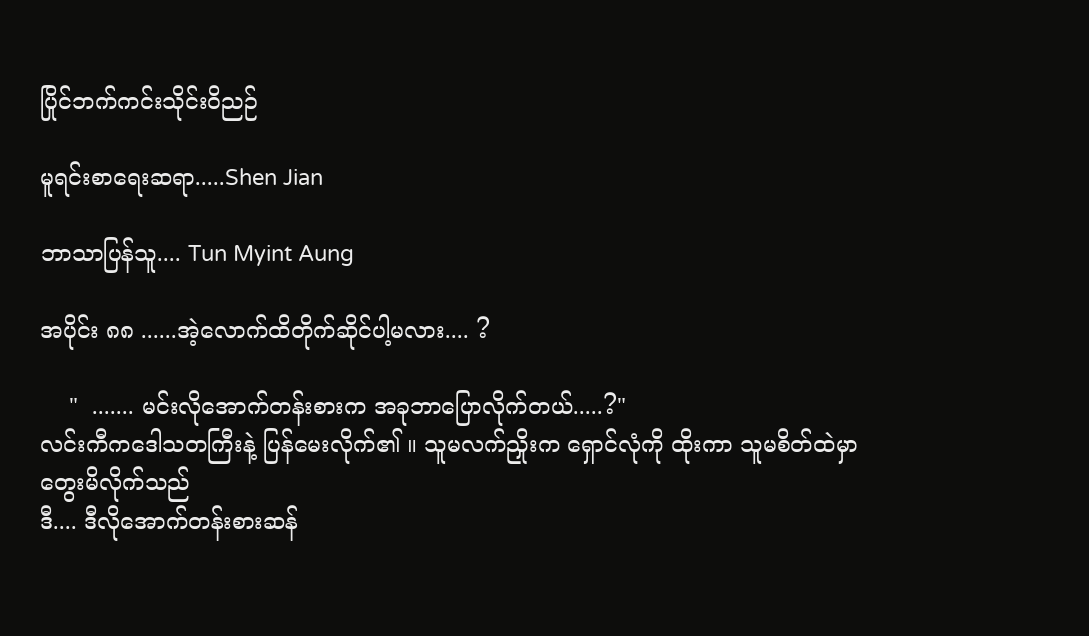ပြိုင်ဘက်ကင်းသိုင်းဝိညဉ်

မူရင်းစာရေးဆရာ.....Shen Jian

ဘာသာပြန်သူ.... Tun Myint Aung

အပိုင်း ၈၈ ......အဲ့လောက်ထိတိုက်ဆိုင်ပါ့မလား.... ?

    "  ....... မင်းလိုအောက်တန်းစားက အခုဘာပြောလိုက်တယ်.....?"
လင်းကီကဒေါသတကြီးနဲ့ ပြန်မေးလိုက်၏ ။ သူမလက်ညှိုးက ရှောင်လုံကို ထိုးကာ သူမစိတ်ထဲမှာတွေးမိလိုက်သည်
ဒီ.... ဒီလိုအောက်တန်းစားဆန်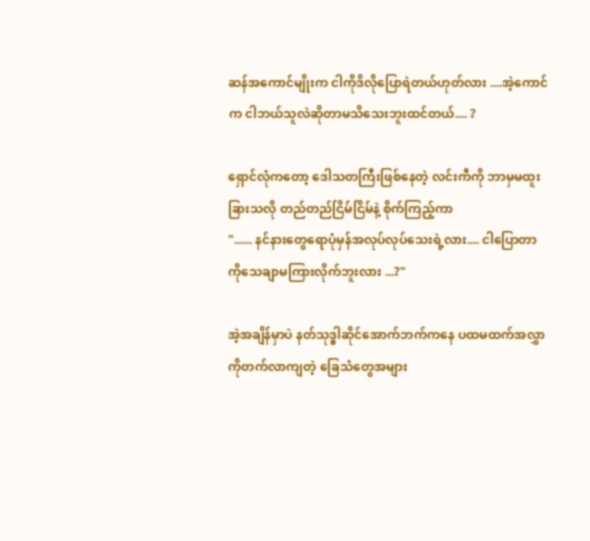ဆန်အကောင်မျိုးက ငါကိုဒိလိုပြောရဲတယ်ဟုတ်လား ....အဲ့ကောင်က ငါဘယ်သူလဲဆိုတာမသိသေးဘူးထင်တယ်.... ?

ရှောင်လုံကတော့ ဒေါသတကြီးဖြစ်နေတဲ့ လင်းကီကို ဘာမှမထူးခြားသလို တည်တည်ငြိမ်ငြိမ်နဲ့ စိုက်ကြည့်ကာ
"...... နင်နားတွေရောပုံမှန်အလုပ်လုပ်သေးရဲ့လား.... ငါပြောတာကိုသေချာမကြားလိုက်ဘူးလား ...?"

အဲ့အချိန်မှာပဲ နတ်သုဒ္ဓါဆိုင်အောက်ဘက်ကနေ ပထမထက်အလွှာကိုတက်လာကျတဲ့ ခြေသံတွေအများ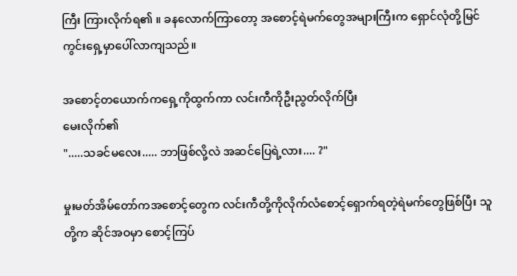ကြီး ကြားလိုက်ရ၏ ။ ခနလောက်ကြာတော့ အစောင့်ရဲမက်တွေအများကြီးက ရှောင်လုံတို့မြင်ကွင်းရှေ့မှာပေါ်လာကျသည်။

အစောင့်တယောက်ကရှေ့ကိုထွက်ကာ လင်းကီကိုဦးညွတ်လိုက်ပြီး
မေးလိုက်၏
".....သခင်မလေး..... ဘာဖြစ်လို့လဲ အဆင်ပြေရဲ့လား.... ?"

မှုးမတ်အိမ်တော်ကအစောင့်တွေက လင်းကီတို့ကိုလိုက်လံစောင့်ရှောက်ရတဲ့ရဲမက်တွေဖြစ်ပြီး သူတို့က ဆိုင်အဝမှာ စောင့်ကြပ်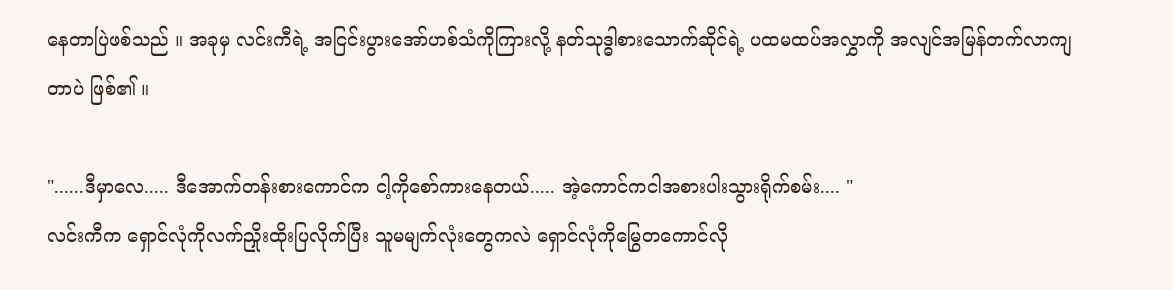နေတာပြဲဖစ်သည် ။ အခုမှ လင်းကီရဲ့ အငြင်းပွားအော်ဟစ်သံကိုကြားလို့ နတ်သုဒ္ဓါစားသောက်ဆိုင်ရဲ့ ပထမထပ်အလွှာကို အလျင်အမြန်တက်လာကျတာပဲ ဖြစ်၏ ။

"......ဒီမှာလေ..... ဒီအောက်တန်းစားကောင်က ငါ့ကိုစော်ကားနေတယ်..... အဲ့ကောင်ကငါအစားပါးသွားရိုက်စမ်း.... "
လင်းကီက ရှောင်လုံကိုလက်ညှိုးထိုးပြလိုက်ပြီး သူမမျက်လုံးတွေကလဲ ရှောင်လုံကိုမြွေတကောင်လို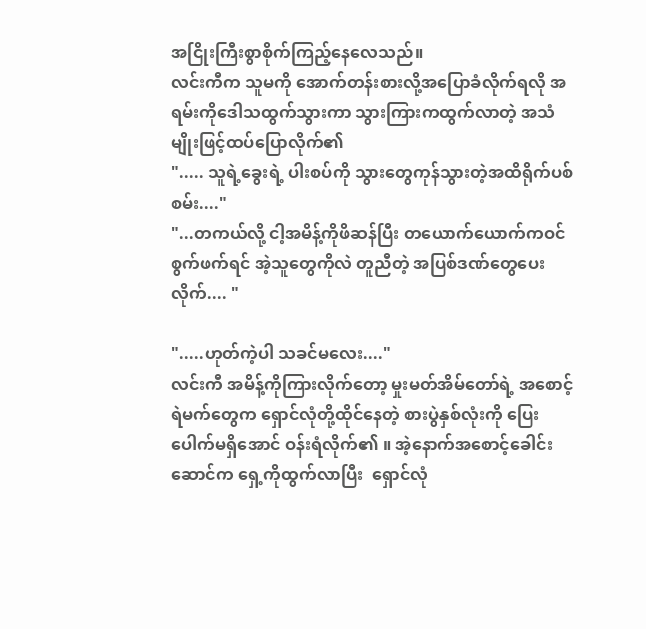အငြိုးကြီးစွာစိုက်ကြည့်နေလေသည်။
လင်းကီက သူမကို အောက်တန်းစားလို့အပြောခံလိုက်ရလို အရမ်းကိုဒေါသထွက်သွားကာ သွားကြားကထွက်လာတဲ့ အသံမျိုးဖြင့်ထပ်ပြောလိုက်၏
"..... သူရဲ့ခွေးရဲ့ ပါးစပ်ကို သွားတွေကုန်သွားတဲ့အထိရိုက်ပစ်စမ်း...."
"...တကယ်လို့ ငါ့အမိန့်ကိုဖိဆန်ပြီး တယောက်ယောက်ကဝင်စွက်ဖက်ရင် အဲ့သူတွေကိုလဲ တူညီတဲ့ အပြစ်ဒဏ်တွေပေးလိုက်.... "

".....ဟုတ်ကဲ့ပါ သခင်မလေး...."
လင်းကီ အမိန့်ကိုကြားလိုက်တော့ မှုးမတ်အိမ်တော်ရဲ့ အစောင့်ရဲမက်တွေက ရှောင်လုံတို့ထိုင်နေတဲ့ စားပွဲနှစ်လုံးကို ပြေးပေါက်မရှိအောင် ဝန်းရံလိုက်၏ ။ အဲ့နောက်အစောင့်ခေါင်းဆောင်က ရှေ့ကိုထွက်လာပြီး  ရှောင်လုံ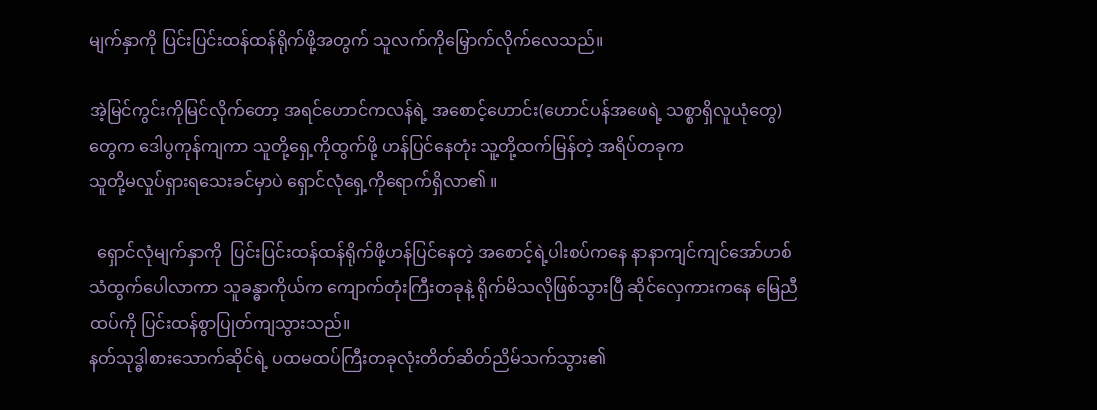မျက်နှာကို ပြင်းပြင်းထန်ထန်ရိုက်ဖို့အတွက် သူလက်ကိုမြှောက်လိုက်လေသည်။

အဲ့မြင်ကွင်းကိုမြင်လိုက်တော့ အရင်ဟောင်ကလန်ရဲ့ အစောင့်ဟောင်း(ဟောင်ပန်အဖေရဲ့ သစ္စာရှိလူယုံတွေ) တွေက ဒေါပွကုန်ကျကာ သူတို့ရှေ့ကိုထွက်ဖို့ ဟန်ပြင်နေတုံး သူ့တို့ထက်မြန်တဲ့ အရိပ်တခုက
သူတို့မလှုပ်ရှားရသေးခင်မှာပဲ ရှောင်လုံရှေ့ကိုရောက်ရှိလာ၏ ။

  ရှောင်လုံမျက်နှာကို  ပြင်းပြင်းထန်ထန်ရိုက်ဖို့ဟန်ပြင်နေတဲ့ အစောင့်ရဲ့ပါးစပ်ကနေ နာနာကျင်ကျင်အော်ဟစ်သံထွက်ပေါလာကာ သူခန္ဓာကိုယ်က ကျောက်တုံးကြီးတခုနဲ့ ရိုက်မိသလိုဖြစ်သွားပြီ ဆိုင်လှေကားကနေ မြေညီထပ်ကို ပြင်းထန်စွာပြုတ်ကျသွားသည်။
နတ်သုဒ္ဓါစားသောက်ဆိုင်ရဲ့ ပထမထပ်ကြီးတခုလုံးတိတ်ဆိတ်ညိမ်သက်သွား၏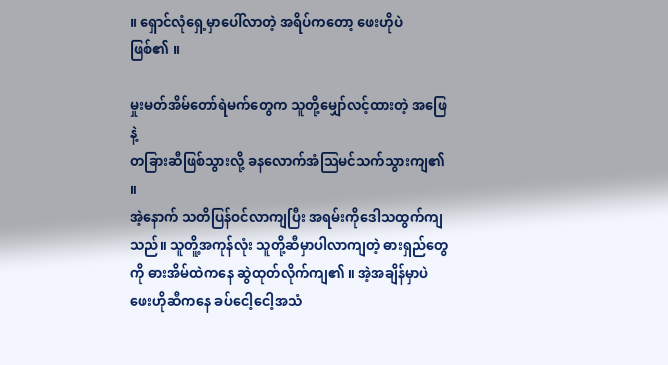။ ရှောင်လုံရှေ့မှာပေါ်လာတဲ့ အရိပ်ကတော့ ဖေးဟိုပဲ
ဖြစ်၏ ။

မှုးမတ်အိမ်တော်ရဲမက်တွေက သူတို့မျှော်လင့်ထားတဲ့ အဖြေနဲ့
တခြားဆီဖြစ်သွားလို့ ခနလောက်အံသြမင်သက်သွားကျ၏ ။
အဲ့နောက် သတိပြန်ဝင်လာကျပြီး အရမ်းကိုဒေါသထွက်ကျသည်။ သူတိူ့အကုန်လုံး သူတို့ဆီမှာပါလာကျတဲ့ ဓားရှည်တွေကို ဓားအိမ်ထဲကနေ ဆွဲထုတ်လိုက်ကျ၏ ။ အဲ့အချိန်မှာပဲ ဖေးဟိုဆီကနေ ခပ်ငေါ့ငေါ့အသံ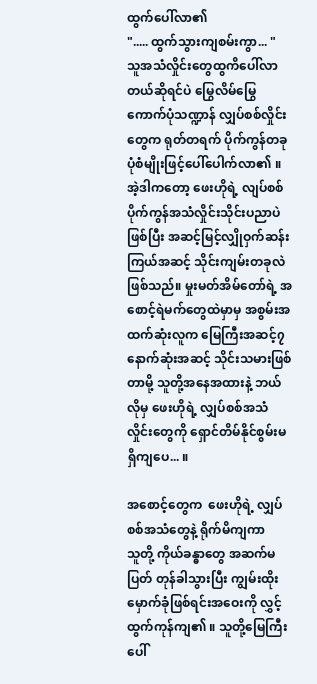ထွက်ပေါ်လာ၏
"..... ထွက်သွားကျစမ်းကွာ... "
သူအသံလှိုင်းတွေထွကိပေါ်လာတယ်ဆိုရင်ပဲ မြွေလိမ်မြွေကောက်ပုံသဏ္ဍာန် လျှပ်စစ်လှိုင်းတွေက ရုတ်တရက် ပိုက်ကွန်တခုပုံစံမျိုးဖြင့်ပေါ်ပေါက်လာ၏ ။ အဲ့ဒါကတော့ ဖေးဟိုရဲ့ လျပ်စစ်ပိုက်ကွန်အသံလှိုင်းသိုင်းပညာပဲ ဖြစ်ပြီး အဆင့်မြင့်လျှိုဝှက်ဆန်းကြယ်အဆင့် သိုင်းကျမ်းတခုလဲ ဖြစ်သည်။ မှုးမတ်အိမ်တော်ရဲ့ အစောင့်ရဲမက်တွေထဲမှာမှ အစွမ်းအထက်ဆုံးလူက မြေကြီးအဆင့်၇ နောက်ဆုံးအဆင့် သိုင်းသမားဖြစ်တာမို့ သူတို့အနေအထားနဲ့ ဘယ်လိုမှ ဖေးဟိုရဲ့ လျှပ်စစ်အသံလှိုင်းတွေကို ရှောင်တိမ်နိုင်စွမ်းမရှိကျပေ... ။

အစောင့်တွေက  ဖေးဟိုရဲ့ လျှပ်စစ်အသံတွေနဲ့ ရိုက်မိကျကာ
သူတို့ ကိုယ်ခန္ဓာတွေ အဆက်မပြတ် တုန်ခါသွားပြီး ကျွမ်းထိုးမှောက်ခုံဖြစ်ရင်းအဝေးကို လွှင့်ထွက်ကုန်ကျ၏ ။ သူတို့မြေကြီးပေါ်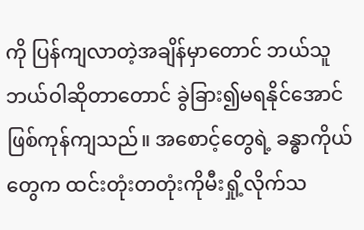ကို ပြန်ကျလာတဲ့အချိန်မှာတောင် ဘယ်သူဘယ်ဝါဆိုတာတောင် ခွဲခြား၍မရနိုင်အောင် ဖြစ်ကုန်ကျသည်။ အစောင့်တွေရဲ့ ခန္ဓာကိုယ်တွေက ထင်းတုံးတတုံးကိုမီးရှို့လိုက်သ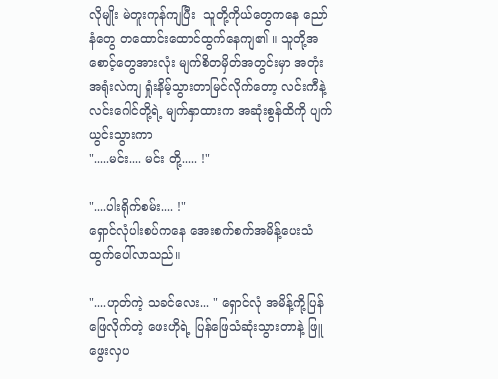လိုမျိုး မဲတူးကုန်ကျပြီး  သူတို့ကိုယ်တွေကနေ ညော်နံတွေ တထောင်းထောင်ထွက်နေကျ၏ ။ သူတို့အစောင့်တွေအားလုံး မျက်စိတမှိတ်အတွင်းမှာ အတုံးအရုံးလဲကျ ရှုံးနိမ့်သွားတာမြင်လိုက်တော့ လင်းကီနဲ့ လင်းဂေါင်တို့ရဲ့ မျက်နှာထားက အဆုံးစွန်ထိကို ပျက်ယွင်းသွားကာ
".....မင်း.... မင်း တို့..... !"

"....ပါးရိုက်စမ်း.... !"
ရှောင်လုံပါးစပ်ကနေ အေးစက်စက်အမိန့်ပေးသံထွက်ပေါ်လာသည်။

"....ဟုတ်ကဲ့ သခင်လေး... " ရှောင်လုံ အမိန့်ကို့ပြန်ဖြေလိုက်တဲ့ ဖေးဟိုရဲ့ ပြန်ဖြေသံဆုံးသွားတာနဲ့ ဖြူဖွေးလှပ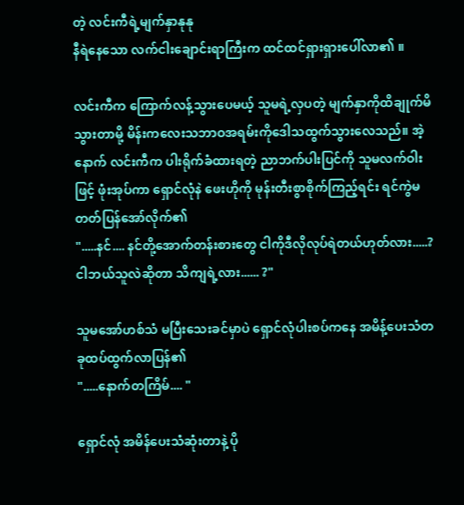တဲ့ လင်းကီရဲ့မျက်နှာနုနု
နီရဲနေသော လက်ငါးချောင်းရာကြီးက ထင်ထင်ရှားရှားပေါ်လာ၏ ။

လင်းကီက ကြောက်လန့်သွားပေမယ့် သူမရဲ့လှပတဲ့ မျက်နှာကိုထိချုက်မိသွားတာမို့ မိန်းကလေးသဘာဝအရမ်းကိုဒေါသထွက်သွားလေသည်။ အဲ့နောက် လင်းကီက ပါးရိုက်ခံထားရတဲ့ ညာဘက်ပါးပြင်ကို သူမလက်ဝါးဖြင့် ဖုံးအုပ်ကာ ရှောင်လုံနဲ ဖေးဟိုကို မုန်းတီးစွာစိုက်ကြည့်ရင်း ရင်ကွဲမတတ်ပြန်အော်လိုက်၏
".....နင်.... နင်တို့အောက်တန်းစားတွေ ငါကိုဒီလိုလုပ်ရဲတယ်ဟုတ်လား.....? ငါဘယ်သူလဲဆိုတာ သိကျရဲ့လား...... ?"

သူမအော်ဟစ်သံ မပြီးသေးခင်မှာပဲ ရှောင်လုံပါးစပ်ကနေ အမိန့်ပေးသံတခုထပ်ထွက်လာပြန်၏
".....နောက်တကြိမ်.... "

ရှောင်လုံ အမိန်ပေးသံဆုံးတာနဲ့ ပို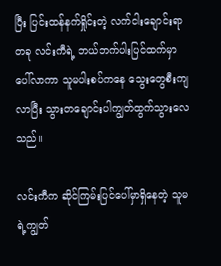ပြီး ပြင်းထန်နက်ရှိုင်းတဲ့ လက်ငါးချောင်းရာတခု လင်းကီရဲ့ ဘယ်ဘက်ပါးပြင်ထက်မှာ ပေါ်လာကာ သူမပါးစပ်ကနေ သွေးတွေစီးကျလာပြီး သွားတချောင်းပါကျွတ်ထွက်သွားလေသည်။

လင်းကီက ဆိုင်ကြမ်းပြင်ပေါ်မှာရှိနေတဲ့ သူမရဲ့ကျွတ်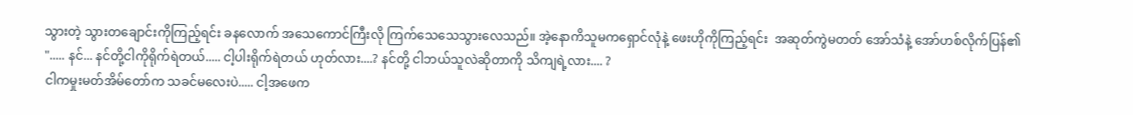သွားတဲ့ သွားတချောင်းကိုကြည့်ရင်း ခနလောက် အသေကောင်ကြီးလို ကြက်သေသေသွားလေသည်။ အဲ့နောကိသူမကရှောင်လုံနဲ့ ဖေးဟိုကိုကြည့်ရင်း  အဆုတ်ကွဲမတတ် အော်သံနဲ့ အော်ဟစ်လိုက်ပြန်၏
"..... နင်... နင်တို့ငါကိုရိုက်ရဲတယ်..... ငါ့ပါးရိုက်ရဲတယ် ဟုတ်လား....? နင်တို့ ငါဘယ်သူလဲဆိုတာကို သိကျရဲ့လား.... ?
ငါကမှုးမတ်အိမ်တော်က သခင်မလေးပဲ..... ငါ့အဖေက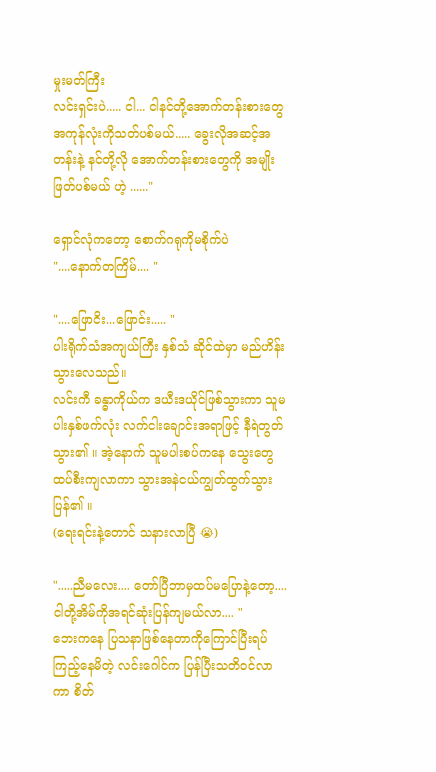မှုးမတ်ကြီး
လင်းရှင်းပဲ..... ငါ... ငါနင်တို့အောက်တန်းစားတွေ အကုန်လုံးကိုသတ်ပစ်မယ်..... ခွေးလိုအဆင့်အတန်းနဲ့ နင်တို့လို အောက်တန်းစားတွေကို အမျိုးဖြတ်ပစ်မယ် ဟဲ့ ......"

ရှောင်လုံကတော့ စောက်ဂရုကိုမစိုက်ပဲ
"....နောက်တကြိမ်.... "

"....ဖြောငိး...ဖြောင်း..... "
ပါးရိုက်သံအကျယ်ကြီး နှစ်သံ ဆိုင်ထဲမှာ မည်ဟိန်းသွားလေသည်။
လင်းကီ ခန္ဓာကိုယ်က ဒယီးဒယိုင်ဖြစ်သွားကာ သူမ ပါးနှစ်ဖက်လုံး လက်ငါးချောင်းအရာဖြင့် နီရဲတွတ်သွား၏ ။ အဲ့နောက် သူမပါးစပ်ကနေ သွေးတွေထပ်စီးကျလာကာ သွားအနဲငယ်ကျွတ်ထွက်သွားပြန်၏ ။
(ရေးရင်းနဲ့တောင် သနားလာပြီ 😭)

".....ညီမလေး.... တော်ပြီဘာမှထပ်မပြောနဲ့တော့.... ငါတို့အိမ်ကိုအရင်ဆုံးပြန်ကျမယ်လာ.... "
ဘေးကနေ ပြသနာဖြစ်နေတာကိုကြောင်ပြီးရပ်ကြည့်နေမိတဲ့ လင်းဂေါင်က ပြန်ပြီးသတိဝင်လာကာ စိတ်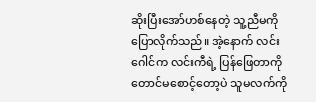ဆိုးပြီးအော်ဟစ်နေတဲ့ သူ့ညီမကိုပြောလိုက်သည်။ အဲ့နောက် လင်းဂေါင်က လင်းကီရဲ့ ပြန်ဖြေတာကိုတောင်မစောင့်တော့ပဲ သူမလက်ကို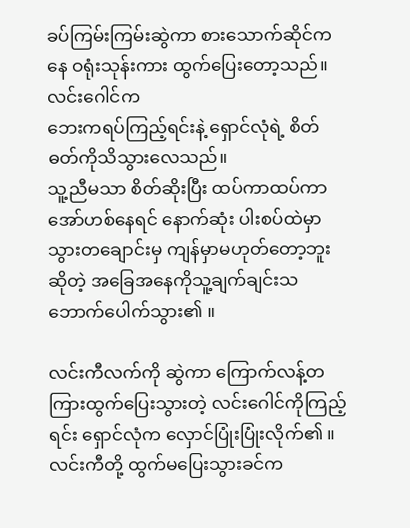ခပ်ကြမ်းကြမ်းဆွဲကာ စားသောက်ဆိုင်ကနေ ဝရုံးသုန်းကား ထွက်ပြေးတော့သည်။ လင်းဂေါင်က
ဘေးကရပ်ကြည့်ရင်းနဲ့ ရှောင်လုံရဲ့ စိတ်ဓတ်ကိုသိသွားလေသည်။
သူ့ညီမသာ စိတ်ဆိုးပြီး ထပ်ကာထပ်ကာအော်ဟစ်နေရင် နောက်ဆုံး ပါးစပ်ထဲမှာ သွားတချောင်းမှ ကျန်မှာမဟုတ်တော့ဘူးဆိုတဲ့ အခြေအနေကိုသူ့ချက်ချင်းသဘောက်ပေါက်သွား၏ ။

လင်းကီလက်ကို ဆွဲကာ ကြောက်လန့်တကြားထွက်ပြေးသွားတဲ့ လင်းဂေါင်ကိုကြည့်ရင်း ရှောင်လုံက လှောင်ပြုံးပြုံးလိုက်၏ ။
လင်းကီတို့ ထွက်မပြေးသွားခင်က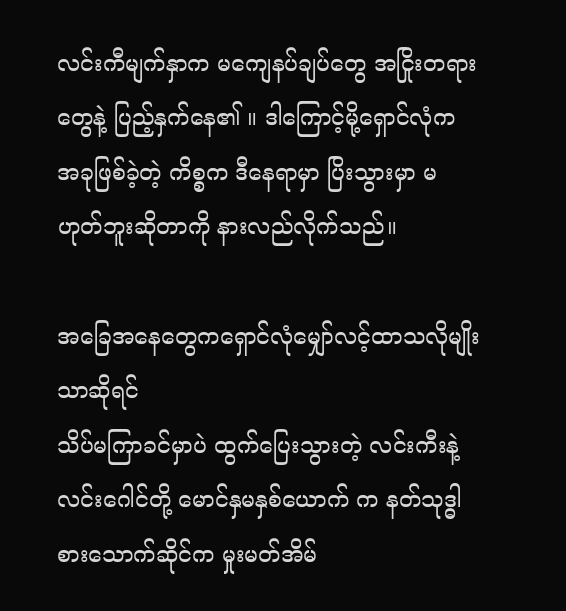လင်းကီမျက်နှာက မကျေနပ်ချပ်တွေ အငြိုးတရားတွေနဲ့ ပြည့်နှက်နေ၏ ။ ဒါကြောင့်မို့ရှောင်လုံက အခုဖြစ်ခဲ့တဲ့ ကိစ္စက ဒီနေရာမှာ ပြိးသွားမှာ မဟုတ်ဘူးဆိုတာကို နားလည်လိုက်သည်။

အခြေအနေတွေကရှောင်လုံမျှော်လင့်ထာသလိုမျိုးသာဆိုရင်
သိပ်မကြာခင်မှာပဲ ထွက်ပြေးသွားတဲ့ လင်းကီးနဲ့ လင်းဂေါင်တို့ မောင်နှမနှစ်ယောက် က နတ်သုဒ္ဓါစားသောက်ဆိုင်က မှုးမတ်အိမ်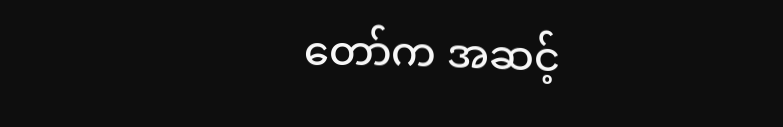တော်က အဆင့်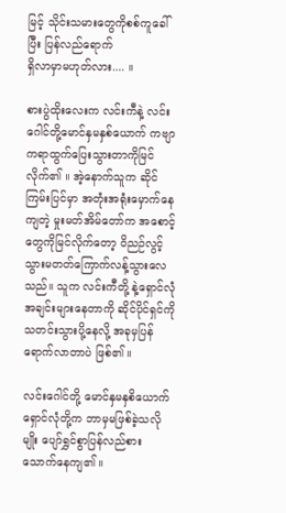မြင့် သိုင်းသမားတွေကိုစစ်ကူခေါ်ပြီး ပြန်လည်ရောက်
ရှိလာမှာမဟုတ်လား.... ။

စားပွဲထိုးလေးက လင်းကီနဲ့ လင်းဂေါင်တို့မောင်နှမနှစ်ယောက် ကဗျာကရာထွက်ပြေးသွားတာကိုမြင်လိုက်၏ ။ အဲ့နောက်သူက ဆိုင်ကြမ်းပြင်မှာ အတုံးအရုံးမှောက်နေကျတဲ့ မှုးမတ်အိမ်တော်က အစောင့်တွေကိုမြင်လိုက်တော့ ဝိညဉ်လွင့်သွားမတတ်ကြောက်လန့်သွားလေသည်။ သူက လင်းကီတို့ နဲ့ရှောင်လုံ အချင်းများနေတာကို ဆိုင်ပိုင်ရှင်ကိုသတင်းသွားပို့နေလို့ အခုမှပြန်ရောက်လာတာပဲ ဖြစ်၏ ။

လင်းဂေါင်တို့ မောင်နှမနှစိယောက် ရှောင်လုံတို့က ဘာမှမဖြစ်ခဲ့သလိုမျိုး ပျော်ရွှင်စွာပြန်လည်စားသောက်နေကျ၏ ။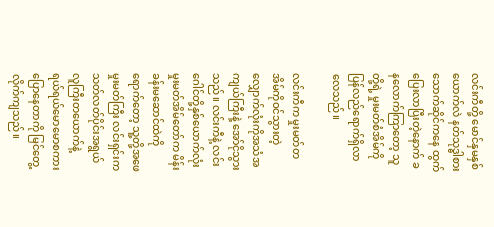လင်းကီတို့ မောင်နှမနှစ်ယောက်လဲ နတ်သုဒ္ဓါစားသောက်ဆိုင်ကနေ ထွက်ပြေးလာပြီးတဲ့နောက် ခနလောက်ကြာတော့ သူတို့ရဲ့ မှုးမတ်စံအိမ်ကိုပြန်လည်ရောက်ရှိလာလေသည်။

လင်းကီက မှုးမတ်တအိမ်ကိုဝင်သွားတဲ့လျှောက်လုံးကိုအသံအကျယ်ကြီးနဲ့ အော်ငိုသွားသည်။ လင်းကီနဲ့ လင်းဂေါင်တို့နှစ်ယောက်လုံး မှုးမတ်အိမ်တော်က မိန်းခန်းမဆောင်ထဲကိုရောက်တော့ သူ့တို့အဖေ မှုးမတ်ကြီး လင်းရှင်းက သတ်လတ်ပိုင်းအရွယ်လူကြီးတယောက်နဲ့
ရယ်ရယ်မောမောစကားပြောနေတာကို မြင်တွေ့လိုက်ကျသည်။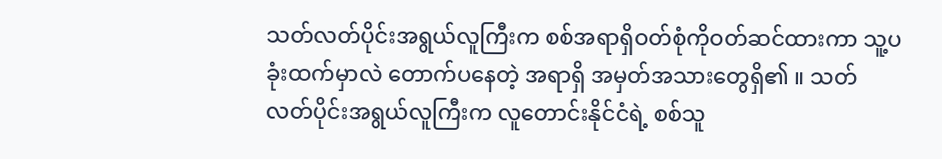သတ်လတ်ပိုင်းအရွယ်လူကြီးက စစ်အရာရှိဝတ်စုံကိုဝတ်ဆင်ထားကာ သူ့ပခုံးထက်မှာလဲ တောက်ပနေတဲ့ အရာရှိ အမှတ်အသားတွေရှိ၏ ။ သတ်လတ်ပိုင်းအရွယ်လူကြီးက လူတောင်းနိုင်ငံရဲ့ စစ်သူ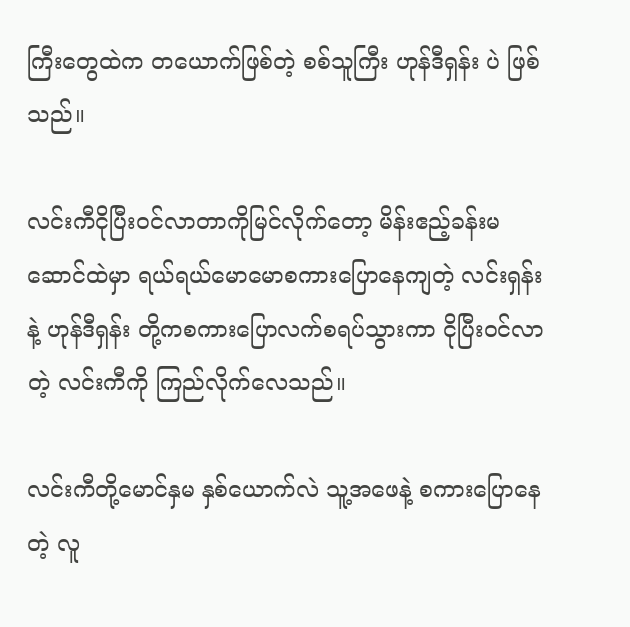ကြီးတွေထဲက တယောက်ဖြစ်တဲ့ စစ်သူကြီး ဟုန်ဒီရှန်း ပဲ ဖြစ်သည်။

လင်းကီငိုပြီးဝင်လာတာကိုမြင်လိုက်တော့ မိန်းဧည့်ခန်းမဆောင်ထဲမှာ ရယ်ရယ်မောမောစကားပြောနေကျတဲ့ လင်းရှန်းနဲ့ ဟုန်ဒီရှန်း တို့ကစကားပြောလက်စရပ်သွားကာ ငိုပြီးဝင်လာတဲ့ လင်းကီကို ကြည်လိုက်လေသည်။

လင်းကီတို့မောင်နှမ နှစ်ယောက်လဲ သူ့အဖေနဲ့ စကားပြောနေတဲ့ လူ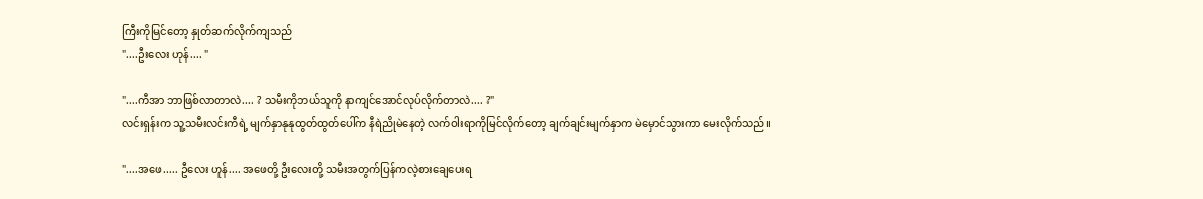ကြီးကိုမြင်တော့ နှုတ်ဆက်လိုက်ကျသည်
"....ဦးလေး ဟုန်.... "

"....ကီအာ ဘာဖြစ်လာတာလဲ.... ? သမီးကိုဘယ်သူကို နာကျင်အောင်လုပ်လိုက်တာလဲ.... ?"
လင်းရှန်းက သူ့သမီးလင်းကီရဲ့ မျက်နှာနုနုထွတ်ထွတ်ပေါ်က နီရဲညိုမဲနေတဲ့ လက်ဝါးရာကိုမြင်လိုက်တော့ ချက်ချင်းမျက်နှာက မဲမှောင်သွားကာ မေးလိုက်သည်။

"....အဖေ..... ဦလေး ဟူန်.... အဖေတို့ ဦးလေးတို့ သမီးအတွက်ပြန်ကလဲ့စားချေပေးရ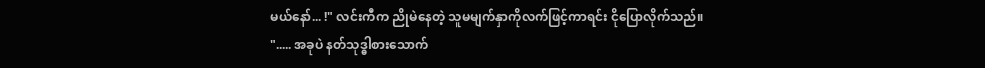မယ်နော်... !" လင်းကီက ညိုမဲနေတဲ့ သူမမျက်နှာကိုလက်ဖြင့်ကာရင်း ငိုပြောလိုက်သည်။
"..... အခုပဲ နတ်သုဒ္ဓါစားသောက်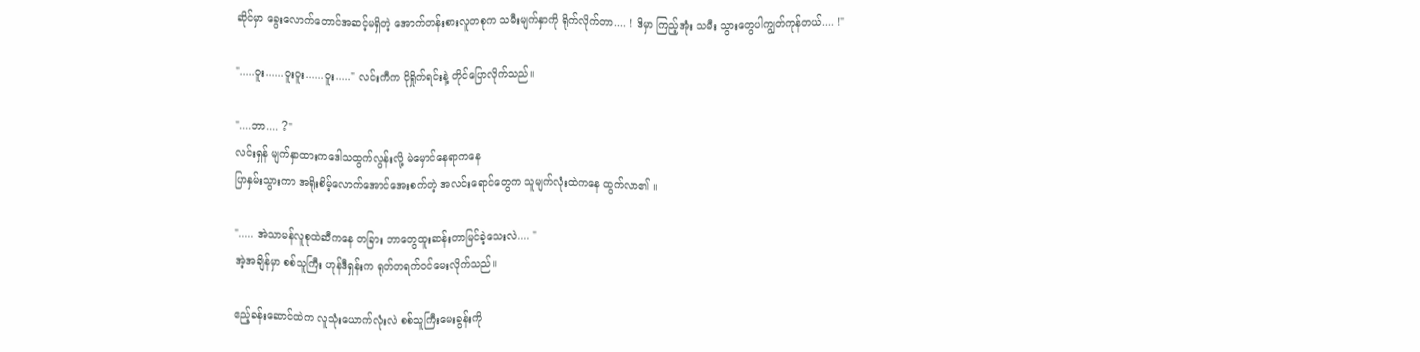ဆိုင်မှာ ခွေးလောက်တောင်အဆင့်မရှိတဲ့ အောက်တန်းစားလူတစုက သမီးမျက်နှာကို ရိုက်လိုက်တာ.... ! ဒိမှာ ကြည့်အုံး သမီး သွားတွေပါကျွတ်ကုန်တယ်.... !"

".....ဝူး......ဝူးဝူး......ဝူး....." လင်းကီက ငိုရှိုက်ရင်းနဲ့ တိုင်ပြောလိုက်သည်။

"....ဘာ.... ?"
လင်းရှန် မျက်နှာထားကဒေါသထွက်လွန်းလို့ မဲမှောင်နေရာကနေ
ပြာနှမ်းသွားကာ အရိုးစိမ့်လောက်အောင်အေးစက်တဲ့ အလင်းရောင်တွေက သူမျက်လုံးထဲကနေ ထွက်လာ၏ ။

"..... အဲသာမန်လူစုထဲဆီကနေ တခြား ဘာတွေထူးဆန်းတာမြင်ခဲ့သေးလဲ.... "
အဲ့အချိန်မှာ စစ်သူကြီး ဟုန်ဒီရှန်းက ရုတ်တရက်ဝင်မေးလိုက်သည်။

ဧည့်ခန်းဆောင်ထဲက လူသုံးယောက်လုံးလဲ စစ်သူကြီးမေးခွန်းကို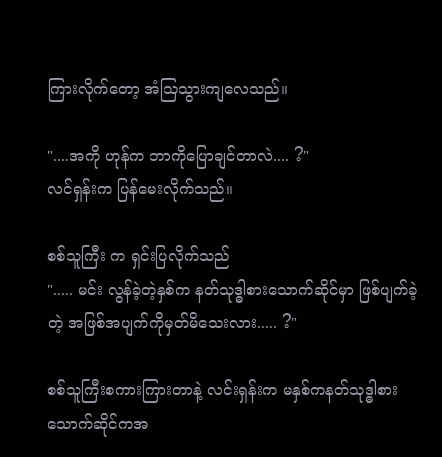ကြားလိုက်တော့ အံသြသွားကျလေသည်။

"....အကို ဟုန်က ဘာကိုပြောချင်တာလဲ.... ?"
လင်ရှန်းက ပြန်မေးလိုက်သည်။

စစ်သူကြီး က ရှင်းပြလိုက်သည်
"..... မင်း လွန်ခဲ့တဲ့နှစ်က နတ်သုဒ္ဓါစားသောက်ဆိုင်မှာ ဖြစ်ပျက်ခဲ့တဲ့ အဖြစ်အပျက်ကိုမှတ်မိသေးလား..... ?"

စစ်သူကြီးစကားကြားတာနဲ့ လင်းရှန်းက မနှစ်ကနတ်သုဒ္ဓါစားသောက်ဆိုင်ကအ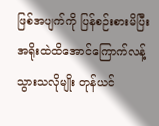ဖြစ်အပျက်ကို ပြန်စဉ်းစားမိပြီး အရိုးထဲထိအောင်ကြောက်လန့်သွားသလိုမျိုး တုန်ယင်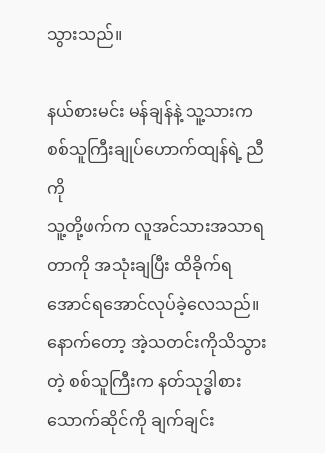သွားသည်။

နယ်စားမင်း မန်ချန်နဲ့ သူ့သားက စစ်သူကြီးချုပ်ဟောက်ထျန်ရဲ့ ညီကို
သူ့တို့ဖက်က လူအင်သားအသာရတာကို အသုံးချပြီး ထိခိုက်ရအောင်ရအောင်လုပ်ခဲ့လေသည်။ နောက်တော့ အဲ့သတင်းကိုသိသွားတဲ့ စစ်သူကြီးက နတ်သုဒ္ဓါစားသောက်ဆိုင်ကို ချက်ချင်း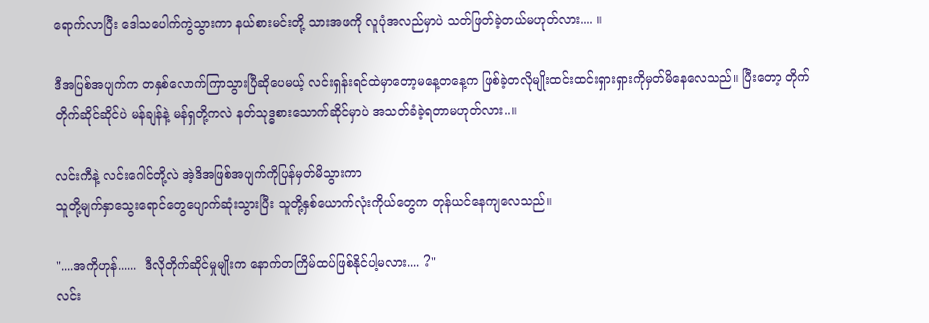ရောက်လာပြီး ဒေါသပေါက်ကွဲသွားကာ နယ်စားမင်းတို့ သားအဖကို လူပုံအလည်မှာပဲ သတ်ဖြတ်ခဲ့တယ်မဟုတ်လား.... ။

ဒီအပြစ်အပျက်က တနှစ်လောက်ကြာသွားပြီဆိုပေမယ့် လင်းရှန်းရင်ထဲမှာတော့မနေ့တနေ့က ဖြစ်ခဲ့တလိုမျိုးထင်းထင်းရှားရှားကိုမှတ်မိနေလေသည်။ ပြီးတော့ တိုက်တိုက်ဆိုင်ဆိုင်ပဲ မန်ချန်နဲ့ မန်ရှတို့ကလဲ နတ်သုဒ္ဓစားသောက်ဆိုင်မှာပဲ အသတ်ခံခဲ့ရတာမဟုတ်လား..။

လင်းကီနဲ့ လင်းဂေါင်တို့လဲ အဲ့ဒိအဖြစ်အပျက်ကိုပြန်မှတ်မိသွားကာ
သူတို့မျက်နှာသွေးရောင်တွေပျောက်ဆုံးသွားပြီး သူတို့နှစ်ယောက်လုံးကိုယ်တွေက တုန်ယင်နေကျလေသည်။

"....အကိုဟုန်......  ဒီလိုတိုက်ဆိုင်မှုမျိုးက နောက်တကြိမ်ထပ်ဖြစ်နိုင်ပါ့မလား.... ?"
လင်း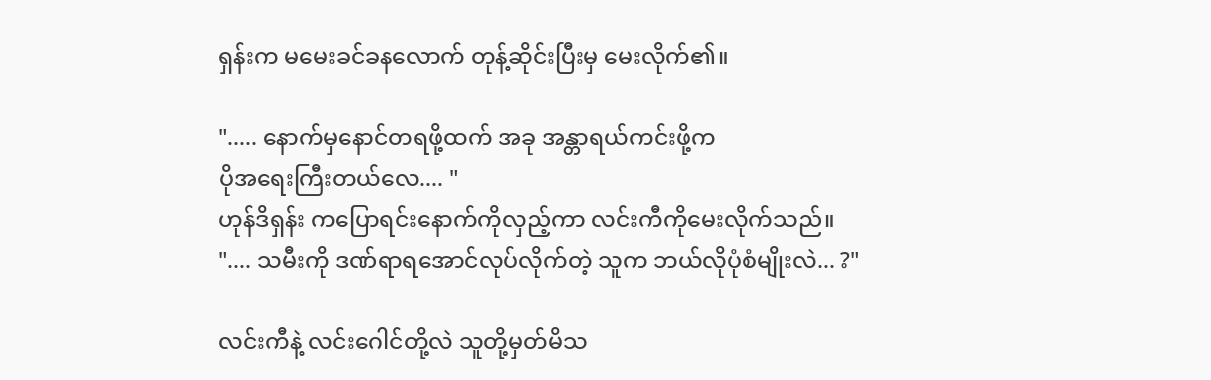ရှန်းက မမေးခင်ခနလောက် တုန့်ဆိုင်းပြီးမှ မေးလိုက်၏။

"..... နောက်မှနောင်တရဖို့ထက် အခု အန္တာရယ်ကင်းဖို့က
ပိုအရေးကြီးတယ်လေ.... "
ဟုန်ဒိရှန်း ကပြောရင်းနောက်ကိုလှည့်ကာ လင်းကီကိုမေးလိုက်သည်။
".... သမီးကို ဒဏ်ရာရအောင်လုပ်လိုက်တဲ့ သူက ဘယ်လိုပုံစံမျိုးလဲ... ?"

လင်းကီနဲ့ လင်းဂေါင်တို့လဲ သူတို့မှတ်မိသ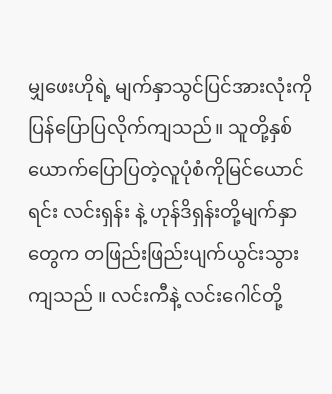မျှဖေးဟိုရဲ့ မျက်နှာသွင်ပြင်အားလုံးကို ပြန်ပြောပြလိုက်ကျသည်။ သူတို့နှစ်ယောက်ပြောပြတဲ့လူပုံစံကိုမြင်ယောင်ရင်း လင်းရှန်း နဲ့ ဟုန်ဒိရှန်းတို့မျက်နှာတွေက တဖြည်းဖြည်းပျက်ယွင်းသွားကျသည် ။ လင်းကီနဲ့ လင်းဂေါင်တို့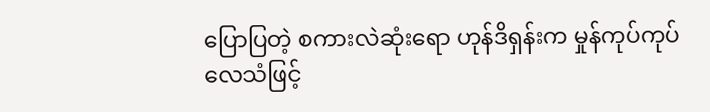ပြောပြတဲ့ စကားလဲဆုံးရော ဟုန်ဒိရှန်းက မှုန်ကုပ်ကုပ်လေသံဖြင့်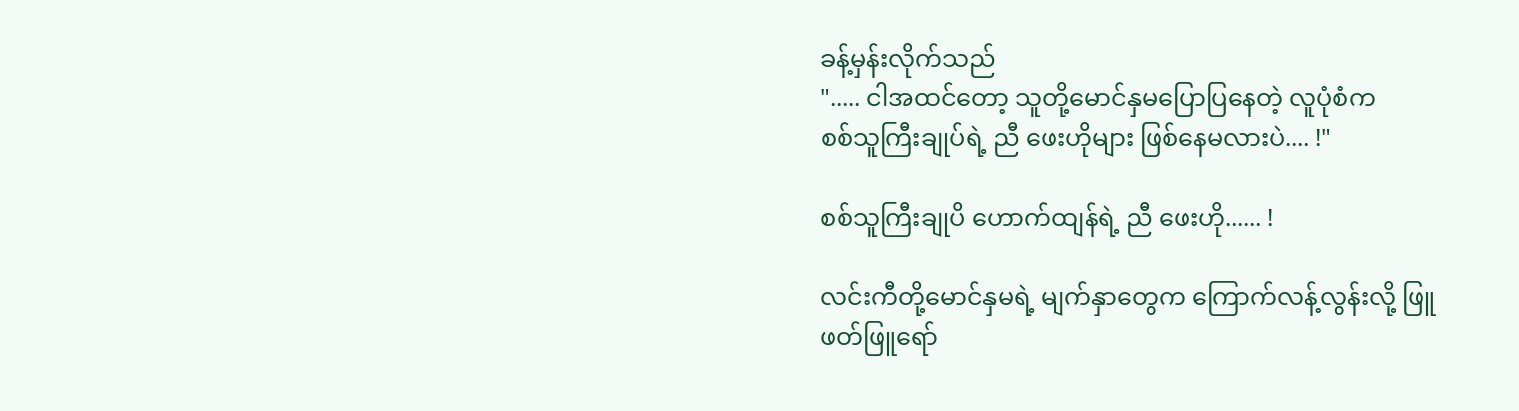ခန့်မှန်းလိုက်သည်
"..... ငါအထင်တော့ သူတို့မောင်နှမပြောပြနေတဲ့ လူပုံစံက
စစ်သူကြီးချုပ်ရဲ့ ညီ ဖေးဟိုများ ဖြစ်နေမလားပဲ.... !"

စစ်သူကြီးချုပိ ဟောက်ထျန်ရဲ့ ညီ ဖေးဟို...... !

လင်းကီတို့မောင်နှမရဲ့ မျက်နှာတွေက ကြောက်လန့်လွန်းလို့ ဖြူ
ဖတ်ဖြူရော်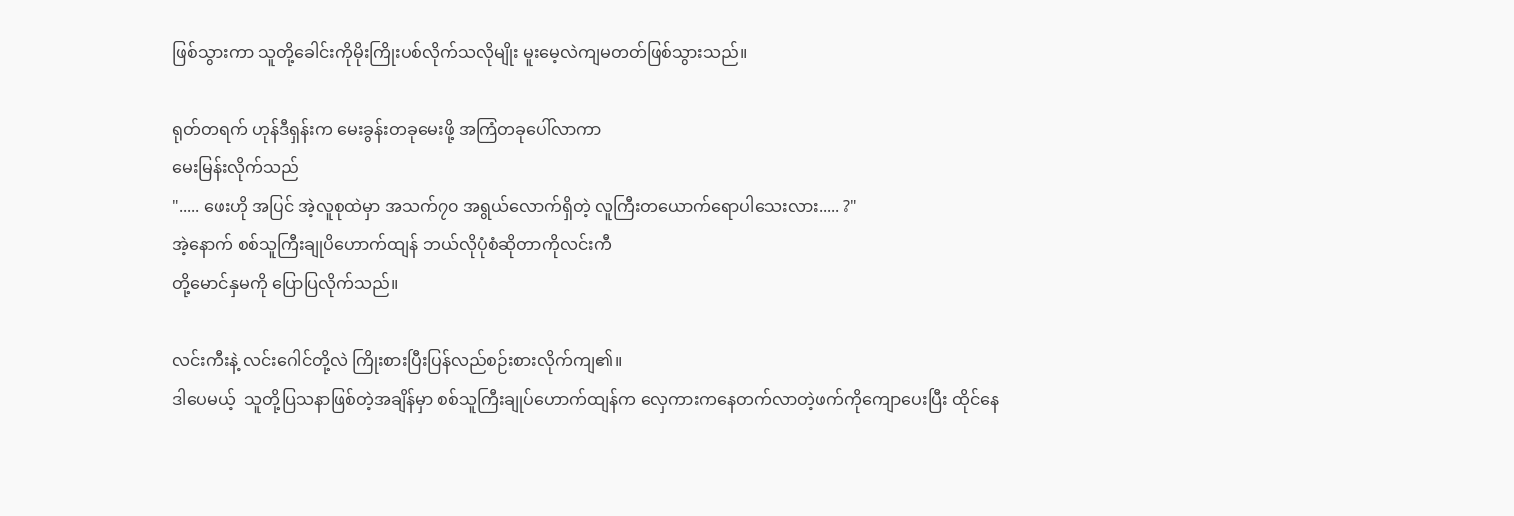ဖြစ်သွားကာ သူတို့ခေါင်းကိုမိုးကြိုးပစ်လိုက်သလိုမျိုး မူးမေ့လဲကျမတတ်ဖြစ်သွားသည်။

ရုတ်တရက် ဟုန်ဒီရှန်းက မေးခွန်းတခုမေးဖို့ အကြံတခုပေါ်လာကာ
မေးမြန်းလိုက်သည်
"..... ဖေးဟို အပြင် အဲ့လူစုထဲမှာ အသက်၇၀ အရွယ်လောက်ရှိတဲ့ လူကြီးတယောက်ရောပါသေးလား..... ?"
အဲ့နောက် စစ်သူကြီးချုပိဟောက်ထျန် ဘယ်လိုပုံစံဆိုတာကိုလင်းကီ
တို့မောင်နှမကို ပြောပြလိုက်သည်။

လင်းကီးနဲ့ လင်းဂေါင်တို့လဲ ကြိုးစားပြီးပြန်လည်စဉ်းစားလိုက်ကျ၏။
ဒါပေမယ့်  သူတို့ပြသနာဖြစ်တဲ့အချိန်မှာ စစ်သူကြီးချုပ်ဟောက်ထျန်က လှေကားကနေတက်လာတဲ့ဖက်ကိုကျောပေးပြီး ထိုင်နေ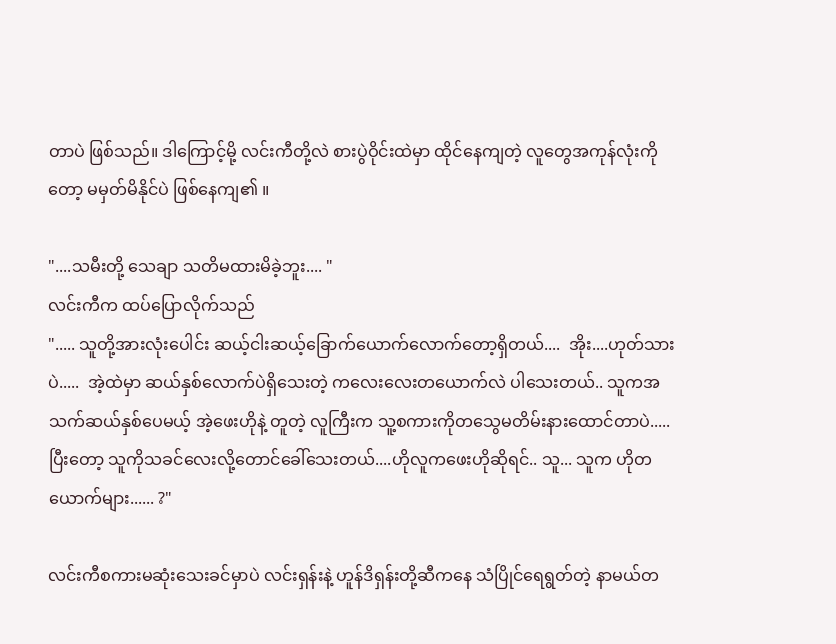တာပဲ ဖြစ်သည်။ ဒါကြောင့်မို့ လင်းကီတို့လဲ စားပွဲဝိုင်းထဲမှာ ထိုင်နေကျတဲ့ လူတွေအကုန်လုံးကိုတော့ မမှတ်မိနိုင်ပဲ ဖြစ်နေကျ၏ ။

"....သမီးတို့ သေချာ သတိမထားမိခဲ့ဘူး.... "
လင်းကီက ထပ်ပြောလိုက်သည်
"..... သူတို့အားလုံးပေါင်း ဆယ့်ငါးဆယ့်ခြောက်ယောက်လောက်တော့ရှိတယ်....  အိုး....ဟုတ်သားပဲ.....  အဲ့ထဲမှာ ဆယ်နှစ်လောက်ပဲရှိသေးတဲ့ ကလေးလေးတယောက်လဲ ပါသေးတယ်.. သူကအသက်ဆယ်နှစ်ပေမယ့် အဲ့ဖေးဟိုနဲ့ တူတဲ့ လူကြီးက သူ့စကားကိုတသွေမတိမ်းနားထောင်တာပဲ.....  ပြီးတော့ သူကိုသခင်လေးလို့တောင်ခေါ်သေးတယ်....ဟိုလူကဖေးဟိုဆိုရင်.. သူ... သူက ဟိုတယောက်များ...... ?"

လင်းကီစကားမဆုံးသေးခင်မှာပဲ လင်းရှန်းနဲ့ ဟူန်ဒိရှန်းတို့ဆီကနေ သံပြိုင်ရေရွတ်တဲ့ နာမယ်တ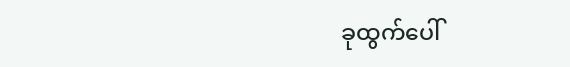ခုထွက်ပေါ်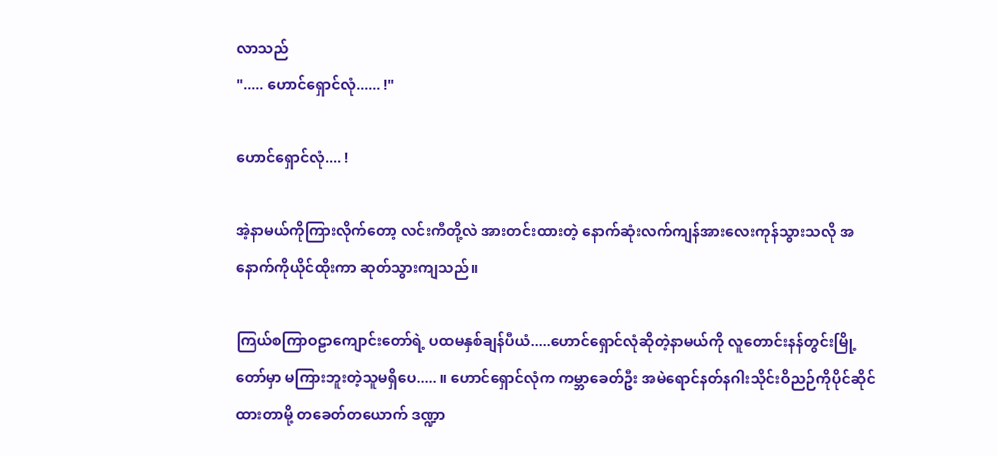လာသည်
"..... ဟောင်ရှောင်လုံ...... !"

ဟောင်ရှောင်လုံ.... !

အဲ့နာမယ်ကိုကြားလိုက်တော့ လင်းကီတို့လဲ အားတင်းထားတဲ့ နောက်ဆုံးလက်ကျန်အားလေးကုန်သွားသလို အနောက်ကိုယိုင်ထိုးကာ ဆုတ်သွားကျသည်။

ကြယ်စကြာဝဠာကျောင်းတော်ရဲ့ ပထမနှစ်ချန်ပီယံ.....ဟောင်ရှောင်လုံဆိုတဲ့နာမယ်ကို လူတောင်းနန်တွင်းမြို့တော်မှာ မကြားဘူးတဲ့သူမရှိပေ..... ။ ဟောင်ရှောင်လုံက ကမ္ဘာခေတ်ဦး အမဲရောင်နတ်နဂါးသိုင်းဝိညဉ်ကိုပိုင်ဆိုင်ထားတာမို့ တခေတ်တယောက် ဒဏ္ဍာ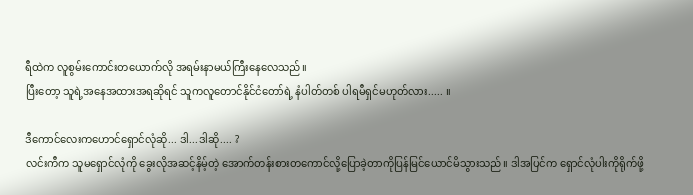ရီထဲက လူစွမ်းကောင်းတယောက်လို အရမ်းနာမယ်ကြီးနေလေသည်။
ပြီးတော့ သူရဲ့အနေအထားအရဆိုရင် သူကလူတောင်နိုင်ငံတော်ရဲ့ နံပါတ်တစ် ပါရမီရှင်မဟုတ်လား..... ။

ဒီကောင်လေးကဟောင်ရှောင်လုံဆို... ဒါ...ဒါဆို.... ?
လင်းကီက သူမရှောင်လုံကို ခွေးလိုအဆင့်နိမ့်တဲ့ အောက်တန်းစားတကောင်လို့ပြောခဲ့တာကိုပြန်မြင်ယောင်မိသွားသည်။ ဒါအပြင်က ရှောင်လုံပါးကိုရိုက်ဖို့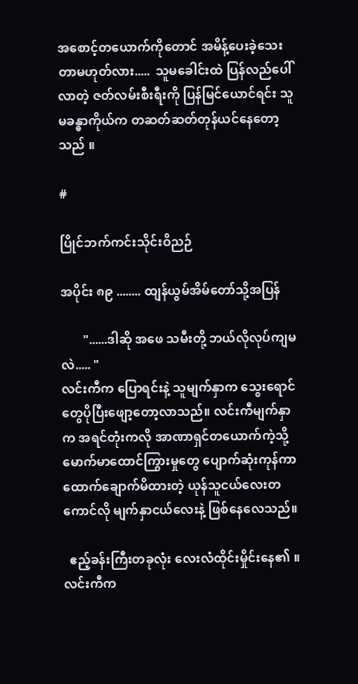အစောင့်တယောက်ကိုတောင် အမိန့်ပေးခဲ့သေးတာမဟုတ်လား.....  သူမခေါင်းထဲ ပြန်လည်ပေါ်လာတဲ့ ဇတ်လမ်းစီးရီးကို ပြန်မြင်ယောင်ရင်း သူမခန္ဓာကိုယ်က တဆတ်ဆတ်တုန်ယင်နေတော့သည် ။

#

ပြိုင်ဘက်ကင်းသိုင်းဝိညဉ်

အပိုင်း ၈၉ ........ ထျန်ယွမ်အိမ်တော်သို့အပြန်

       "......ဒါဆို အဖေ သမီးတို့ ဘယ်လိုလုပ်ကျမလဲ..... "
လင်းကီက ပြောရင်းနဲ့ သူမျက်နှာက သွေးရောင်တွေပိုပြီးဖျော့တော့လာသည်။ လင်းကီမျက်နှာက အရင်တုံးကလို အာဏာရှင်တယောက်ကဲ့သို့ မောက်မာထောင်ကြွားမှုတွေ ပျောက်ဆုံးကုန်ကာ ထောက်ချောက်မိထားတဲ့ ယုန်သူငယ်လေးတကောင်လို မျက်နှာငယ်လေးနဲ့ ဖြစ်နေလေသည်။

  ဧည့်ခန်းကြီးတခုလုံး လေးလံထိုင်းမှိုင်းနေ၏ ။ လင်းကီက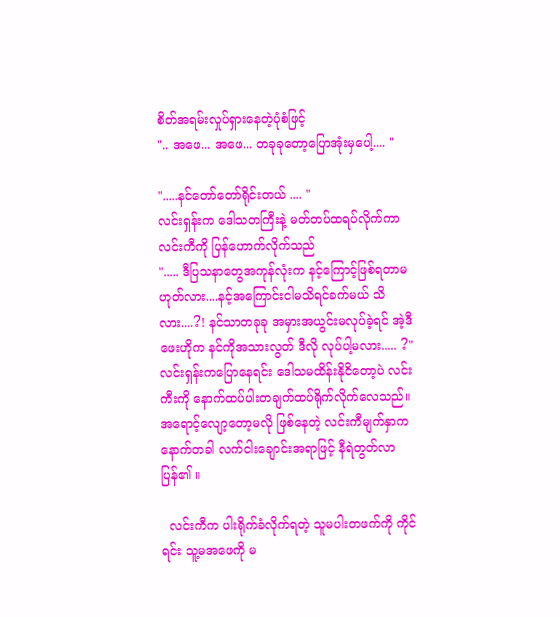စိတ်အရမ်းလှုပ်ရှားနေတဲ့ပုံစံဖြင့်
".. အဖေ... အဖေ... တခုခုတော့ပြောအုံးမှပေါ့.... "

".....နင်တော်တော်ရိုင်းတယ် .... "
လင်းရှန်းက ဒေါသတကြီးနဲ့ မတ်တပ်ထရပ်လိုက်ကာ လင်းကီကို ပြန်ဟောက်လိုက်သည်
"..... ဒီပြသနာတွေအကုန်လုံးက နင့်ကြောင့်ဖြစ်ရတာမဟုတ်လား....နင့်အကြောင်းငါမသိရင်ခက်မယ် သိလား....?! နင်သာတခုခု အမှားအယွင်းမလုပ်ခဲ့ရင် အဲ့ဒီဖေးဟိုက နင်ကိုအသားလွတ် ဒီလို လုပ်ပါ့မလား..... ?"
လင်းရှန်းကပြောနေရင်း ဒေါသမထိန်းနိုငိတော့ပဲ လင်းကီးကို နောက်ထပ်ပါးတချက်ထပ်ရိုက်လိုက်လေသည်။ အရောင့်လျော့တော့မလို ဖြစ်နေတဲ့ လင်းကီမျက်နှာက နောက်တခါ လက်ငါးချောင်းအရာဖြင့် နီရဲတွတ်လာပြန်၏ ။

  လင်းကီက ပါးရိုက်ခံလိုက်ရတဲ့ သူမပါးတဖက်ကို ကိုင်ရင်း သူ့မအဖေကို မ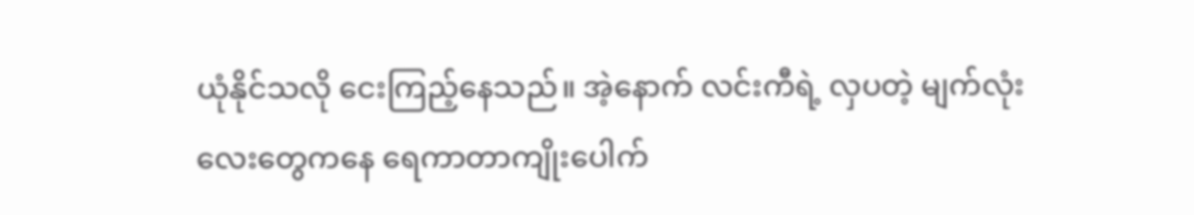ယုံနိုင်သလို ငေးကြည့်နေသည်။ အဲ့နောက် လင်းကီရဲ့ လှပတဲ့ မျက်လုံးလေးတွေကနေ ရေကာတာကျိုးပေါက်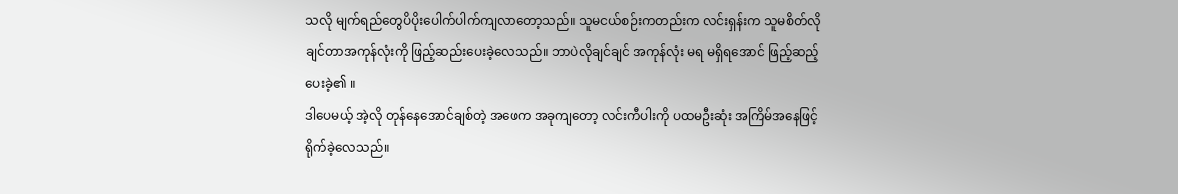သလို မျက်ရည်တွေပိပိုးပေါက်ပါက်ကျလာတော့သည်။ သူမငယ်စဉ်းကတည်းက လင်းရှန်းက သူမစိတ်လိုချင်တာအကုန်လုံးကို ဖြည့်ဆည်းပေးခဲ့လေသည်။ ဘာပဲလိုချင်ချင် အကုန်လုံး မရ မရှိရအောင် ဖြည့်ဆည့်ပေးခဲ့၏ ။
ဒါပေမယ့် အဲ့လို တုန်နေအောင်ချစ်တဲ့ အဖေက အခုကျတော့ လင်းကီပါးကို ပထမဦးဆုံး အကြိမ်အနေဖြင့် ရိုက်ခဲ့လေသည်။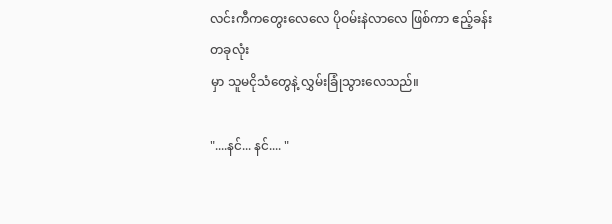လင်းကီကတွေးလေလေ ပိုဝမ်းနဲလာလေ ဖြစ်ကာ ဧည့်ခန်းတခုလုံး
မှာ သူမငိုသံတွေနဲ့ လွှမ်းခြုံသွားလေသည်။

"....နင်... နင်.... "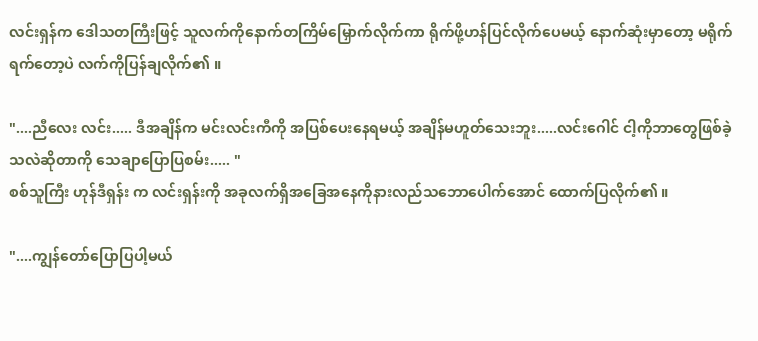လင်းရှန်က ဒေါသတကြီးဖြင့် သူလက်ကိုနောက်တကြိမ်မြှောက်လိုက်ကာ ရိုက်ဖို့ဟန်ပြင်လိုက်ပေမယ့် နောက်ဆုံးမှာတော့ မရိုက်ရက်တော့ပဲ လက်ကိုပြန်ချလိုက်၏ ။

"....ညီလေး လင်း..... ဒီအချိန်က မင်းလင်းကီကို အပြစ်ပေးနေရမယ့် အချိန်မဟူတ်သေးဘူး.....လင်းဂေါင် ငါ့ကိုဘာတွေဖြစ်ခဲ့သလဲဆိုတာကို သေချာပြောပြစမ်း..... "
စစ်သူကြီး ဟုန်ဒီရှန်း က လင်းရှန်းကို အခုလက်ရှိအခြေအနေကိုနားလည်သဘောပေါက်အောင် ထောက်ပြလိုက်၏ ။

"....ကျွန်တော်ပြောပြပါ့မယ်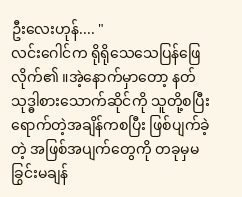ဦးလေးဟုန်.... "
လင်းဂေါင်က ရိုရိုသေသေပြန်ဖြေလိုက်၏ ။အဲ့နောက်မှာတော့ နတ်သုဒ္ဓါစားသောက်ဆိုင်ကို သူတို့စပြီးရောက်တဲ့အချိန်ကစပြီး ဖြစ်ပျက်ခဲ့တဲ့ အဖြစ်အပျက်တွေကို တခုမှမခြွင်းမချန်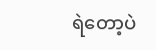ရဲတော့ပဲ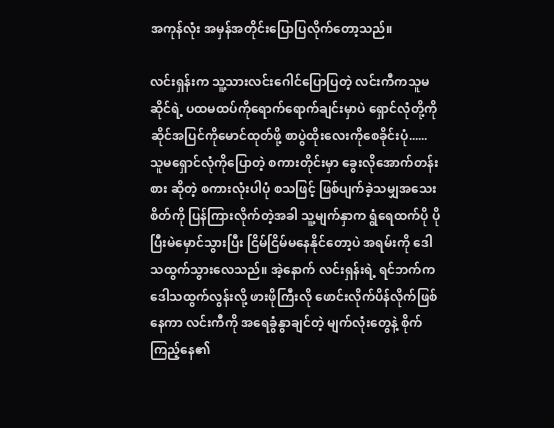အကုန်လုံး အမှန်အတိုင်းပြောပြလိုက်တော့သည်။

လင်းရှန်းက သူ့သားလင်းဂေါင်ပြောပြတဲ့ လင်းကီကသူမဆိုင်ရဲ့ ပထမထပ်ကိုရောက်ရောက်ချင်းမှာပဲ ရှောင်လုံတို့ကို ဆိုင်အပြင်ကိုမောင်ထုတ်ဖို့ စာပွဲထိုးလေးကိုစေခိုင်းပုံ...... သူမရှောင်လုံကိုပြောတဲ့ စကားတိုင်းမှာ ခွေးလိုအောက်တန်းစား ဆိုတဲ့ စကားလုံးပါပုံ စသဖြင့် ဖြစ်ပျက်ခဲ့သမျှအသေးစိတ်ကို ပြန်ကြားလိုက်တဲ့အခါ သူ့မျက်နှာက ရွံရေထက်ပို ပိုပြီးမဲမှောင်သွားပြီး ငြိမ်ငြိမ်မနေနိုင်တော့ပဲ အရမ်းကို ဒေါသထွက်သွားလေသည်။ အဲ့နောက် လင်းရှန်းရဲ့ ရင်ဘက်က ဒေါသထွက်လွန်းလို့ ဖားဖိုကြီးလို ဖောင်းလိုက်ပိန်လိုက်ဖြစ်နေကာ လင်းကီကို အရေခွံနွာချင်တဲ့ မျက်လုံးတွေနဲ့ စိုက်ကြည့်နေ၏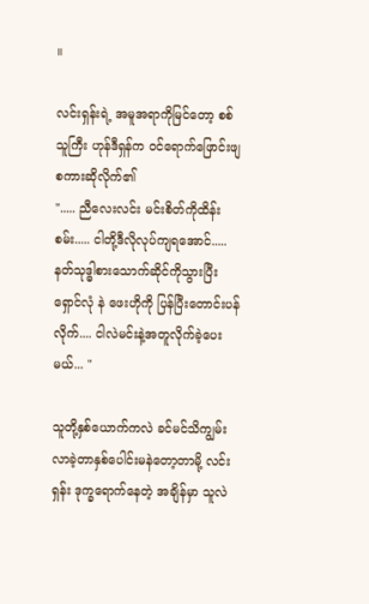။

လင်းရှန်းရဲ့ အမူအရာကိုမြင်တော့ စစ်သူကြီး ဟုန်ဒီရှန်က ဝင်ရောက်ဖြောင်းဖျစကားဆိုလိုက်၏
"..... ညီလေးလင်း မင်းစိတ်ကိုထိန်းစမ်း..... ငါတို့ဒီလိုလုပ်ကျရအောင်.....  နတ်သုဒ္ဓါစားသောက်ဆိုင်ကိုသွားပြီး ရှောင်လုံ နဲ ဖေးဟိုကို ပြန်ပြီးတောင်းပန်လိုက်.... ငါလဲမင်းနဲ့အတူလိုက်ခဲ့ပေးမယ်... "

သူတို့နှစ်ယောက်ကလဲ ခင်မင်သိကျွမ်းလာခဲ့တာနှစ်ပေါင်းမနဲတော့တာမို့ လင်းရှန်း ဒုက္ခရောက်နေတဲ့ အချိန်မှာ သူလဲ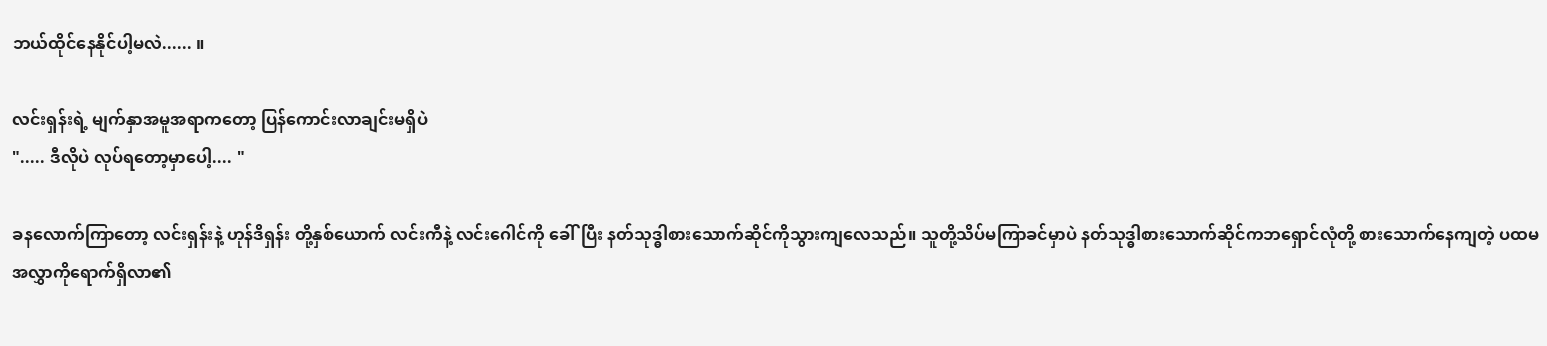ဘယ်ထိုင်နေနိုင်ပါ့မလဲ...... ။

လင်းရှန်းရဲ့ မျက်နှာအမူအရာကတော့ ပြန်ကောင်းလာချင်းမရှိပဲ
"..... ဒီလိုပဲ လုပ်ရတော့မှာပေါ့.... "

ခနလောက်ကြာတော့ လင်းရှန်းနဲ့ ဟုန်ဒိရှန်း တို့နှစ်ယောက် လင်းကီနဲ့ လင်းဂေါင်ကို ခေါ်ပြီး နတ်သုဒ္ဓါစားသောက်ဆိုင်ကိုသွားကျလေသည်။ သူတို့သိပ်မကြာခင်မှာပဲ နတ်သုဒ္ဓါစားသောက်ဆိုင်ကဘရှောင်လုံတို့ စားသောက်နေကျတဲ့ ပထမအလွှာကိုရောက်ရှိလာ၏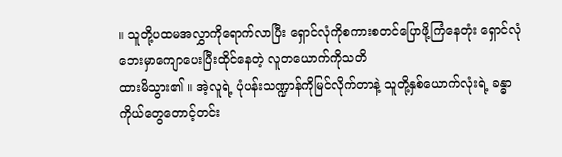။ သူတို့ပထမအလွှာကိုရောက်လာပြီး ရှောင်လုံကိုစကားစတင်ပြောဖို့ကြံနေတုံး ရှောင်လုံဘေးမှာကျောပေးပြီးထိုင်နေတဲ့ လူတယောက်ကိုသတိ
ထားမိသွား၏ ။ အဲ့လူရဲ့ ပုံပန်းသဏ္ဍာန်ကိုမြင်လိုက်တာနဲ့ သူတို့နှစ်ယောက်လုံးရဲ့ ခန္ဓာကိုယ်တွေတောင့်တင်း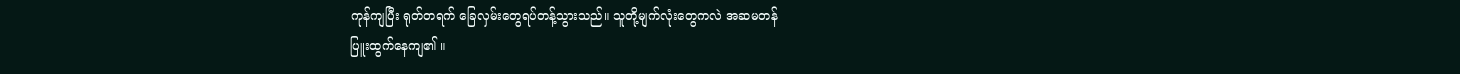ကုန်ကျပြီး ရုတ်တရက် ခြေလှမ်းတွေရပ်တန့်သွားသည်။ သူတို့မျက်လုံးတွေကလဲ အဆမတန်
ပြူးထွက်နေကျ၏ ။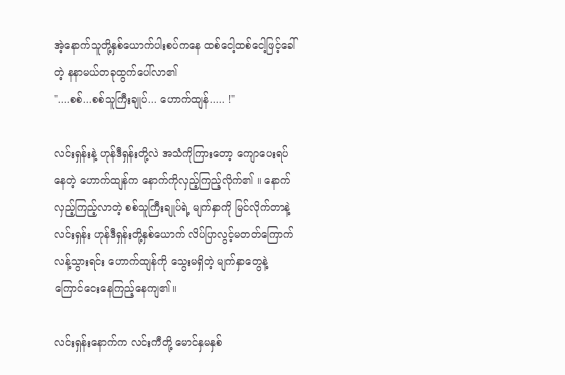အဲ့နောက်သူတို့နှစ်ယောက်ပါးစပ်ကနေ ထစ်ငေါ့ထစ်ငေါ့ဖြင့်ခေါ်တဲ့ နနာမယ်တခုထွက်ပေါ်လာ၏
"....စစ်...စစ်သူကြီးချုပ်... ဟောက်ထျန်..... !"

လင်းရှန်းနဲ့ ဟုန်ဒီရှန်းတို့လဲ အသံကိုကြားတော့ ကျောပေးရပ်နေတဲ့ ဟောက်ထျန်က နောက်ကိုလှည့်ကြည့်လိုက်၏ ။ နောက်လှည့်ကြည့်လာတဲ့ စစ်သူကြီးချုပ်ရဲ့ မျက်နှာကို မြင်လိုက်တာနဲ့ လင်းရှန်း ဟုန်ဒီရှန်းတို့နှစ်ယောက် လိပ်ပြာလွင့်မတတ်ကြောက်လန့်သွားရင်း ဟောက်ထျန်ကို သွေးမရှိတဲ့ မျက်နှာတွေနဲ့ ကြောင်ငေးနေကြည့်နေကျ၏။

လင်းရှန်းနောက်က လင်းကီတို့ မောင်နှမနှစ်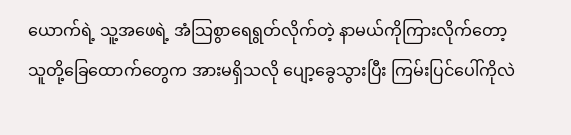ယောက်ရဲ့ သူ့အဖေရဲ့ အံသြစွာရေရွတ်လိုက်တဲ့ နာမယ်ကိုကြားလိုက်တော့ သူတို့ခြေထောက်တွေက အားမရှိသလို ပျော့ခွေသွားပြီး ကြမ်းပြင်ပေါ်ကိုလဲ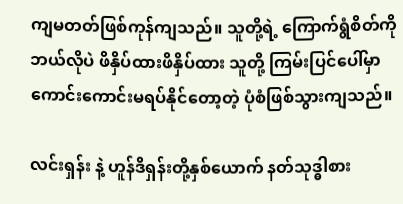ကျမတတ်ဖြစ်ကုန်ကျသည်။ သူတို့ရဲ့ ကြောက်ရွံစိတ်ကို ဘယ်လိုပဲ ဖိနှိပ်ထားဖိနှိပ်ထား သူတို့ ကြမ်းပြင်ပေါ်မှာ ကောင်းကောင်းမရပ်နိုင်တော့တဲ့ ပုံစံဖြစ်သွားကျသည်။

လင်းရှန်း နဲ့ ဟူန်ဒိရှန်းတို့နှစ်ယောက် နတ်သုဒ္ဓါစား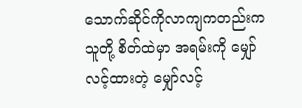သောက်ဆိုင်ကိုလာကျကတည်းက သူတို့ စိတ်ထဲမှာ အရမ်းကို မျှော်လင့်ထားတဲ့ မျှော်လင့်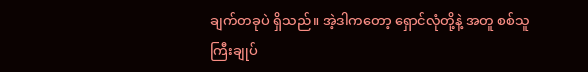ချက်တခုပဲ ရှိသည်။ အဲ့ဒါကတော့ ရှောင်လုံတို့နဲ့ အတူ စစ်သူ
ကြီးချုပ်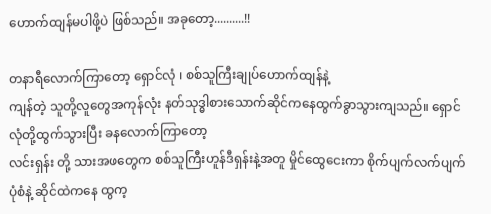ဟောက်ထျန်မပါဖို့ပဲ ဖြစ်သည်။ အခုတော့..........!!

တနာရီလောက်ကြာတော့ ရှောင်လုံ ၊ စစ်သူကြီးချုပ်ဟောက်ထျန်နဲ့
ကျန်တဲ့ သူတို့လူတွေအကုန်လုံး နတ်သုဒ္ဓါစားသောက်ဆိုင်ကနေထွက်ခွာသွားကျသည်။ ရှောင်လုံတို့ထွက်သွားပြီး ခနလောက်ကြာတော့
လင်းရှန်း တို့ သားအဖတွေက စစ်သူကြီးဟူန်ဒီရှန်းနဲ့အတူ မှိုင်ထွေငေးကာ စိုက်ပျက်လက်ပျက်ပုံစံနဲ့ ဆိုင်ထဲကနေ ထွက့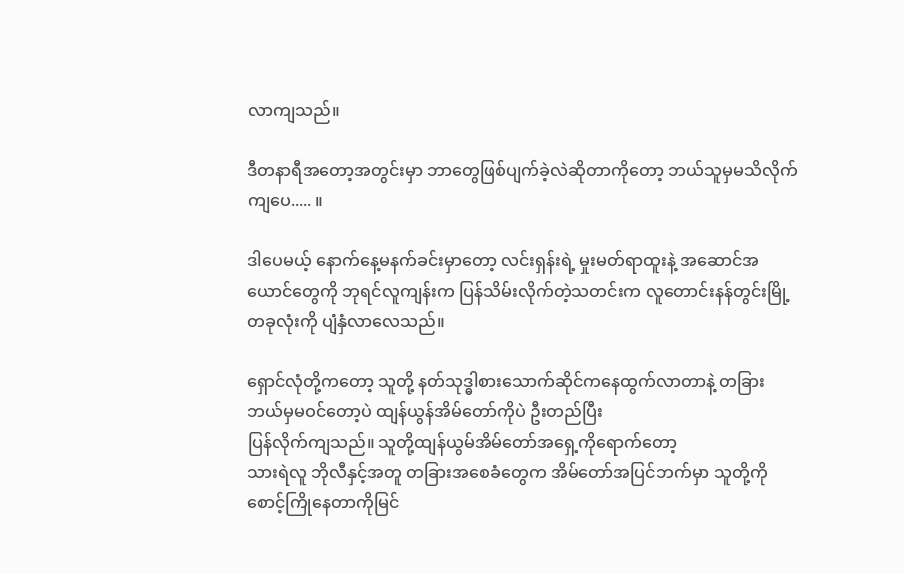လာကျသည်။

ဒီတနာရီအတော့အတွင်းမှာ ဘာတွေဖြစ်ပျက်ခဲ့လဲဆိုတာကိုတော့ ဘယ်သူမှမသိလိုက်ကျပေ..... ။

ဒါပေမယ့် နောက်နေ့မနက်ခင်းမှာတော့ လင်းရှန်းရဲ့ မှုးမတ်ရာထူးနဲ့ အဆောင်အယောင်တွေကို ဘုရင်လူကျန်းက ပြန်သိမ်းလိုက်တဲ့သတင်းက လူတောင်းနန်တွင်းမြို့တခုလုံးကို ပျံနှံလာလေသည်။

ရှောင်လုံတို့ကတော့ သူတို့ နတ်သုဒ္ဓါစားသောက်ဆိုင်ကနေထွက်လာတာနဲ့ တခြားဘယ်မှမဝင်တော့ပဲ ထျန်ယွန်အိမ်တော်ကိုပဲ ဦးတည်ပြီး
ပြန်လိုက်ကျသည်။ သူတို့ထျန်ယွမ်အိမ်တော်အရှေ့ကိုရောက်တော့
သားရဲလူ ဘိုလီနှင့်အတူ တခြားအစေခံတွေက အိမ်တော်အပြင်ဘက်မှာ သူတို့ကိုစောင့်ကြိုနေတာကိုမြင်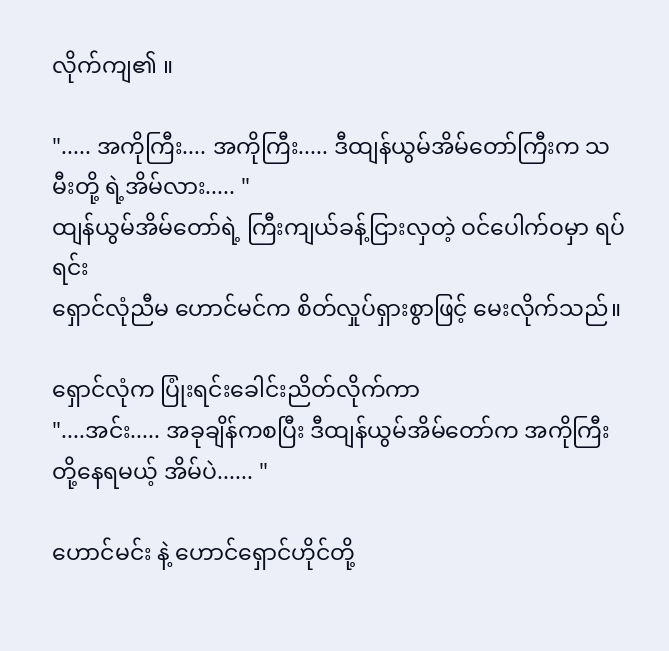လိုက်ကျ၏ ။

"..... အကိုကြီး.... အကိုကြီး..... ဒီထျန်ယွမ်အိမ်တော်ကြီးက သမီးတို့ ရဲ့အိမ်လား..... "
ထျန်ယွမ်အိမ်တော်ရဲ့ ကြီးကျယ်ခန့်ငြားလှတဲ့ ဝင်ပေါက်ဝမှာ ရပ်ရင်း
ရှောင်လုံညီမ ဟောင်မင်က စိတ်လှုပ်ရှားစွာဖြင့် မေးလိုက်သည်။

ရှောင်လုံက ပြုံးရင်းခေါင်းညိတ်လိုက်ကာ
"....အင်း..... အခုချိန်ကစပြီး ဒီထျန်ယွမ်အိမ်တော်က အကိုကြီးတို့နေရမယ့် အိမ်ပဲ...... "

ဟောင်မင်း နဲ့ ဟောင်ရှောင်ဟိုင်တို့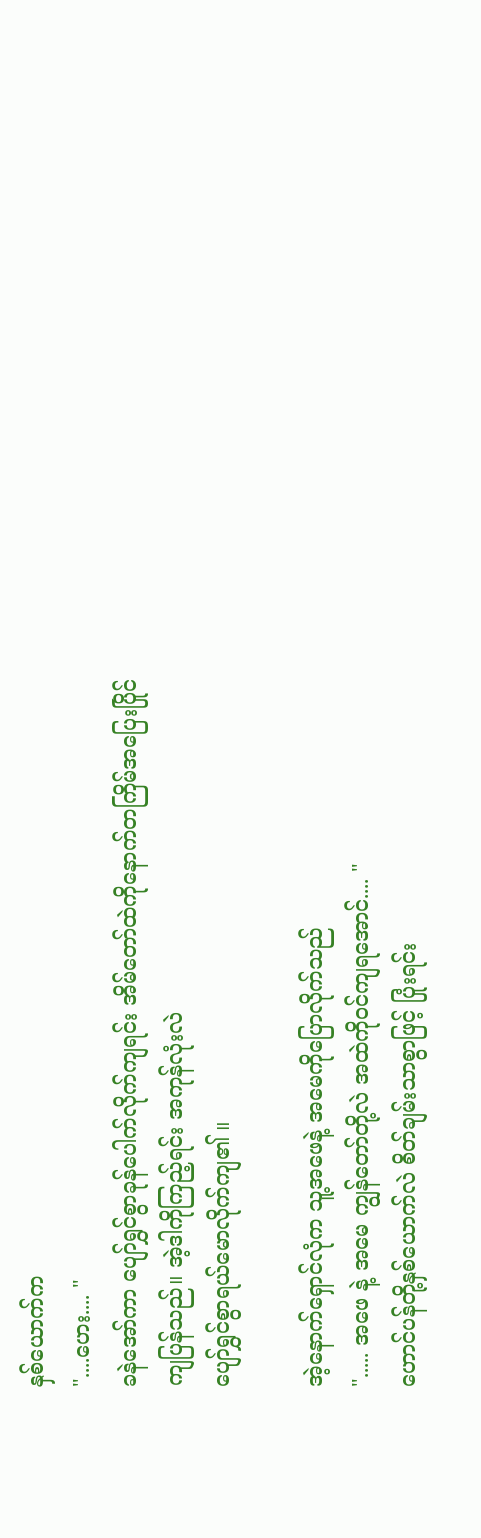နှစ်ယောက်က
"....ဟေး.... "
ခနဲအော်ကာ ပျော်ရွှင်စွာခုန်ပေါက်လိုက်ကျရင်း အိမ်တော်ထဲကိုနောက်တကြိမ်အပြေးပြိုင်ကျပြန်သည်။ အဲ့ဒါကိုကြည့်ရင်း အကုန်လုံးလဲ
ပျော်ရွှင်စွာရယ်မောလိုက်ကျ၏ ။

အဲ့နောက်ရှောင်လုံက သူ့အဖေနဲ့ အမေကိုပြောလိုက်သည်
"..... အဖေ နဲ့ အမေ ကျွန်တော်တို့လဲ အထဲကိုဝင်ကျရအောင်.... "
ဟောင်ပန်တို့နှစ်ယောက်လဲ စိတ်ချမ်းသာစွာဖြင့် ပြုံးရင်း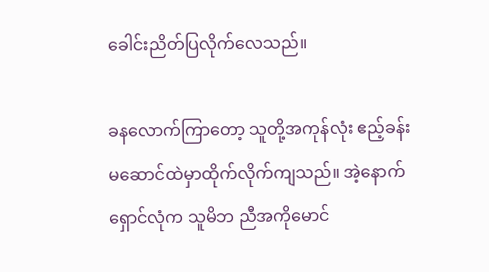ခေါင်းညိတ်ပြလိုက်လေသည်။

ခနလောက်ကြာတော့ သူတို့အကုန်လုံး ဧည့်ခန်းမဆောင်ထဲမှာထိုက်လိုက်ကျသည်။ အဲ့နောက် ရှောင်လုံက သူမိဘ ညီအကိုမောင်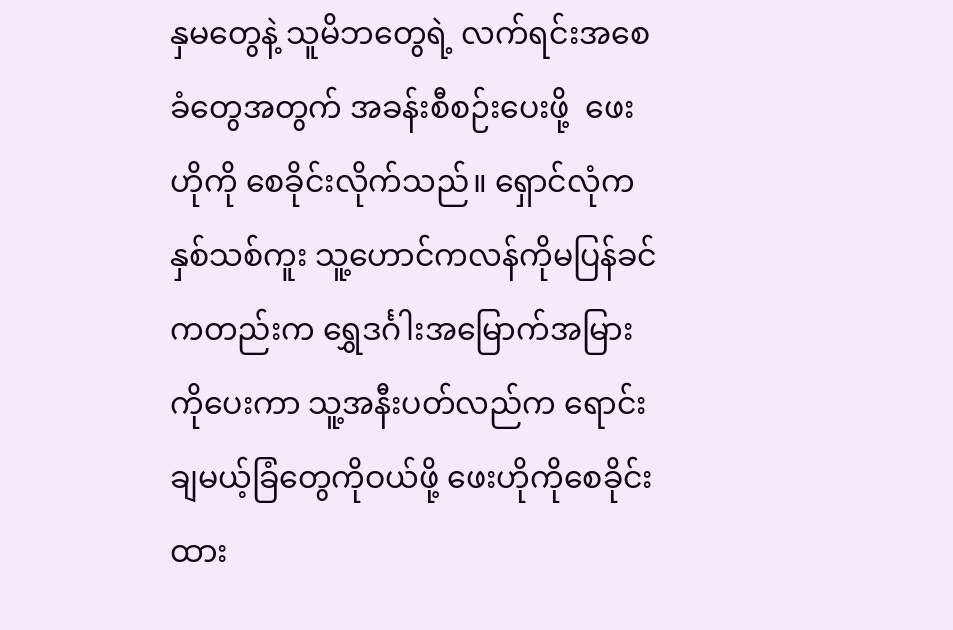နှမတွေနဲ့ သူမိဘတွေရဲ့ လက်ရင်းအစေခံတွေအတွက် အခန်းစီစဉ်းပေးဖို့  ဖေးဟိုကို စေခိုင်းလိုက်သည်။ ရှောင်လုံက နှစ်သစ်ကူး သူ့ဟောင်ကလန်ကိုမပြန်ခင်ကတည်းက ရွှေဒင်္ဂါးအမြောက်အမြားကိုပေးကာ သူ့အနီးပတ်လည်က ရောင်းချမယ့်ခြံတွေကိုဝယ်ဖို့ ဖေးဟိုကိုစေခိုင်းထား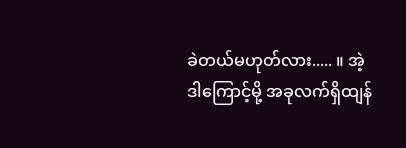ခဲတယ်မဟုတ်လား..... ။ အဲ့ဒါကြောင့်မို့ အခုလက်ရှိထျန်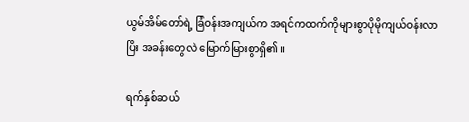ယွမ်အိမ်တော်ရဲ့ ခြံဝန်းအကျယ်က အရင်ကထက်ကိုများစွာပိုမိုကျယ်ဝန်းလာပြိး အခန်းတွေလဲ မြောက်မြားစွာရှိ၏ ။

ရက်နှစ်ဆယ်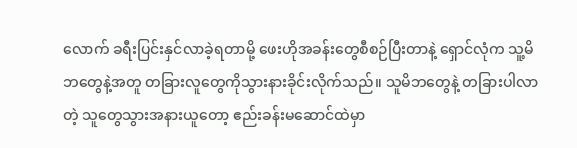လောက် ခရီးပြင်းနှင်လာခဲ့ရတာမို့ ဖေးဟိုအခန်းတွေစီစဉ်ပြီးတာနဲ့ ရှောင်လုံက သူ့မိဘတွေနဲ့အတူ တခြားလူတွေကိုသွားနားခိုင်းလိုက်သည်။ သူမိဘတွေနဲ့ တခြားပါလာတဲ့ သူတွေသွားအနားယူတော့ ဧည်းခန်းမဆောင်ထဲမှာ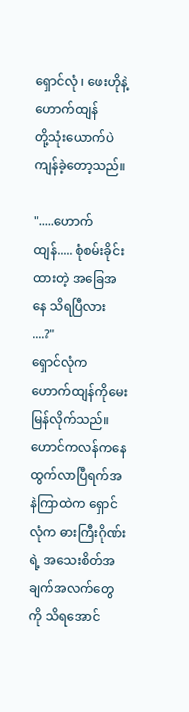ရှောင်လုံ ၊ ဖေးဟိုနဲ့ ဟောက်ထျန်
တို့သုံးယောက်ပဲ ကျန်ခဲ့တော့သည်။

".....ဟောက်ထျန်..... စုံစမ်းခိုင်းထားတဲ့ အခြေအနေ သိရပြီလား ....?"
ရှောင်လုံက ဟောက်ထျန်ကိုမေးမြန်လိုက်သည်။ ဟောင်ကလန်ကနေ ထွက်လာပြီရက်အနဲကြာထဲက ရှောင်လုံက ဓားကြီးဂိုဏ်းရဲ့ အသေးစိတ်အချက်အလက်တွေကို သိရအောင်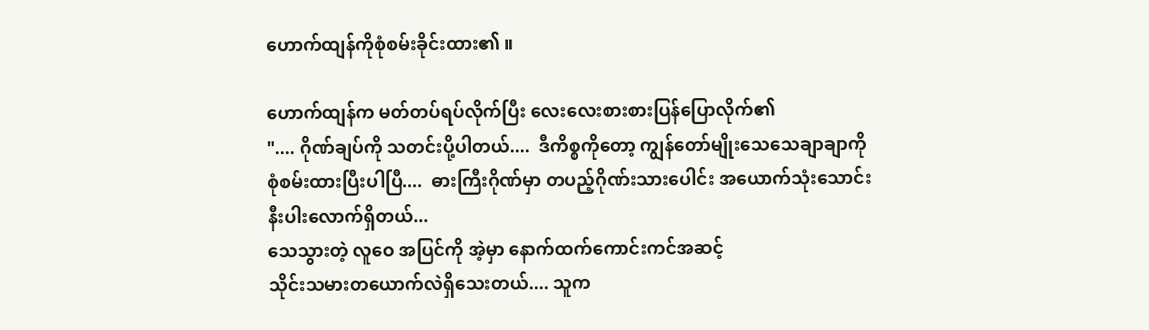ဟောက်ထျန်ကိုစုံစမ်းခိုင်းထား၏ ။

ဟောက်ထျန်က မတ်တပ်ရပ်လိုက်ပြီး လေးလေးစားစားပြန်ပြောလိုက်၏
".... ဂိုဏ်ချပ်ကို သတင်းပို့ပါတယ်....  ဒီကိစ္စကိုတော့ ကျွန်တော်မျိုးသေသေချာချာကို စုံစမ်းထားပြီးပါပြီ....  ဓားကြီးဂိုဏ်မှာ တပည့်ဂိုဏ်းသားပေါင်း အယောက်သုံးသောင်းနီးပါးလောက်ရှိတယ်...
သေသွားတဲ့ လူဝေ အပြင်ကို အဲ့မှာ နောက်ထက်ကောင်းကင်အဆင့်
သိုင်းသမားတယောက်လဲရှိသေးတယ်.... သူက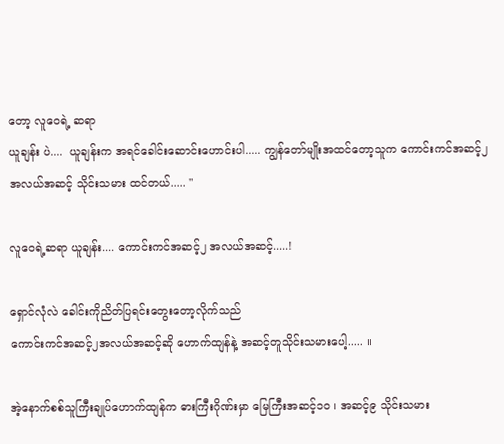တော့ လူဝေရဲ့ ဆရာ
ယူချန်း ပဲ....  ယူချန်းက အရင်ခေါင်းဆောင်းဟောင်းပါ..... ကျွန်တော်မျိုးအထင်တော့သူက ကောင်းကင်အဆင့်၂ အလယ်အဆင့် သိုင်းသမား ထင်တယ်..... "

လူဝေရဲ့ဆရာ ယူချန်း.... ကောင်းကင်အဆင့်၂ အလယ်အဆင့်.....!

ရှောင်လုံလဲ ခေါင်းကိုညိတ်ပြရင်းတွေးတော့လိုက်သည်
ကောင်းကင်အဆင့်၂အလယ်အဆင့်ဆို ဟောက်ထျန်နဲ့ အဆင့်တူသိုင်းသမားပေါ့..... ။

အဲ့နောက်စစ်သူကြီးချုပ်ဟောက်ထျန်က ဓားကြီးဂိုဏ်းမှာ မြေကြီးအဆင့်၁၀ ၊ အဆင့်၉ သိုင်းသမား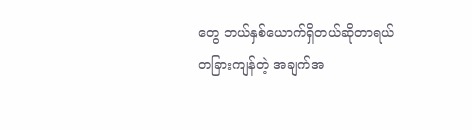တွေ ဘယ်နှစ်ယောက်ရှိတယ်ဆိုတာရယ် တခြားကျန်တဲ့ အချက်အ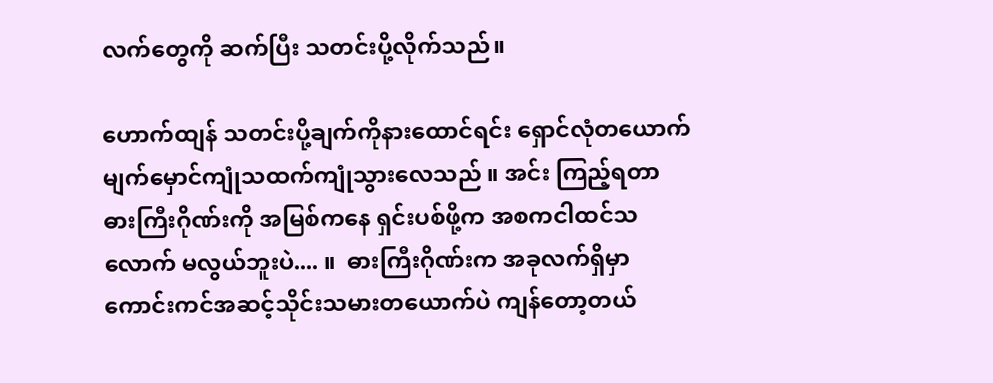လက်တွေကို ဆက်ပြီး သတင်းပို့လိုက်သည်။

ဟောက်ထျန် သတင်းပို့ချက်ကိုနားထောင်ရင်း ရှောင်လုံတယောက် မျက်မှောင်ကျုံသထက်ကျုံသွားလေသည် ။ အင်း ကြည့်ရတာ ဓားကြီးဂိုဏ်းကို အမြစ်ကနေ ရှင်းပစ်ဖို့က အစကငါထင်သလောက် မလွယ်ဘူးပဲ.... ။  ဓားကြီးဂိုဏ်းက အခုလက်ရှိမှာ ကောင်းကင်အဆင့်သိုင်းသမားတယောက်ပဲ ကျန်တော့တယ်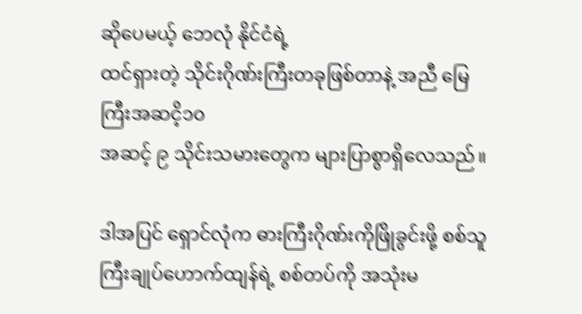ဆိုပေမယ့် ဘေလုံ နိုင်ငံရဲ့
ထင်ရှားတဲ့ သိုင်းဂိုဏ်းကြီးတခုဖြစ်တာနဲ့ အညီ မြေကြီးအဆငိ့၁၀
အဆင့် ၉ သိုင်းသမားတွေက များပြာစွာရှိလေသည်။

ဒါအပြင် ရှောင်လုံက ဓားကြီးဂိုဏ်းကိုဖြိုခွင်းဖို့ စစ်သူကြီးချုပ်ဟောက်ထျန်ရဲ့ စစ်တပ်ကို အသုံးမ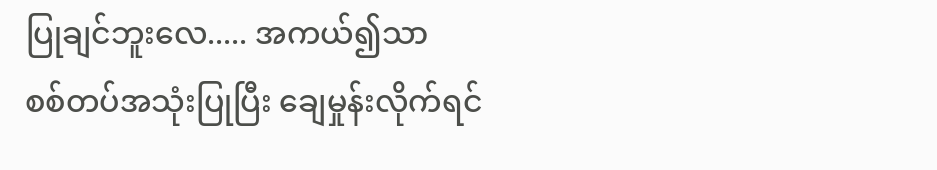ပြုချင်ဘူးလေ..... အကယ်၍သာ
စစ်တပ်အသုံးပြုပြီး ချေမှုန်းလိုက်ရင်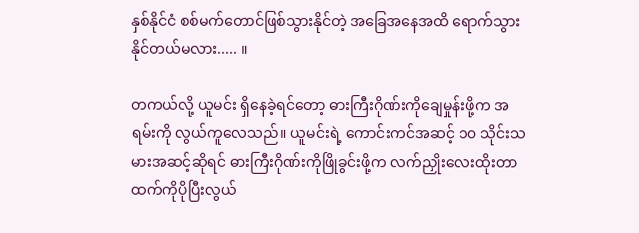နှစ်နိုင်ငံ စစ်မက်တောင်ဖြစ်သွားနိုင်တဲ့ အခြေအနေအထိ ရောက်သွားနိုင်တယ်မလား..... ။

တကယ်လို့ ယူမင်း ရှိနေခဲ့ရင်တော့ ဓားကြီးဂိုဏ်းကိုချေမှုန်းဖို့က အရမ်းကို လွယ်ကူလေသည်။ ယူမင်းရဲ့ ကောင်းကင်အဆင့် ၁၀ သိုင်းသမားအဆင့်ဆိုရင် ဓားကြီးဂိုဏ်းကိုဖြိုခွင်းဖို့က လက်ညှိုးလေးထိုးတာထက်ကိုပိုပြီးလွယ်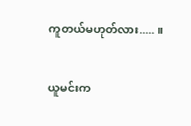ကူတယ်မဟုတ်လား..... ။

ယူမင်းက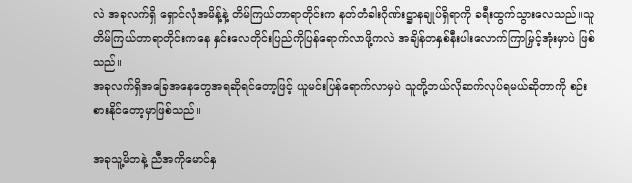လဲ အခုလက်ရှိ ရှောင်လုံအမိန့်နဲ့ တိမ်ကြယ်တာရာတိုင်းက နတ်တံခါးဂိုဏ်းဋ္ဌာနချုပ်ရှိရာကို ခရီးထွက်သွားလေသည်။သူတိမ်ကြယ်တာရာတိုင်းကနေ နှင်းလေတိုင်းပြည်ကိုပြန်ရောက်လာဖို့ကလဲ အချိန်တနှစ်နီးပါးလောက်ကြာမြှင့်အုံးမှာပဲ ဖြစ်သည်။
အခုလက်ရှိအခြေအနေတွေအရဆိုရင်တော့ဖြင့် ယူမင်းပြန်ရောက်လာမှပဲ သူတို့ဘယ်လိုဆက်လုပ်ရမယ်ဆိုတာကို စဉ်းစားနိုင်တော့မှာဖြစ်သည်။

အခုသူ့မိဘနဲ့ ညီအကိုမောင်နှ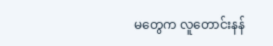မတွေက လူတောင်းနန်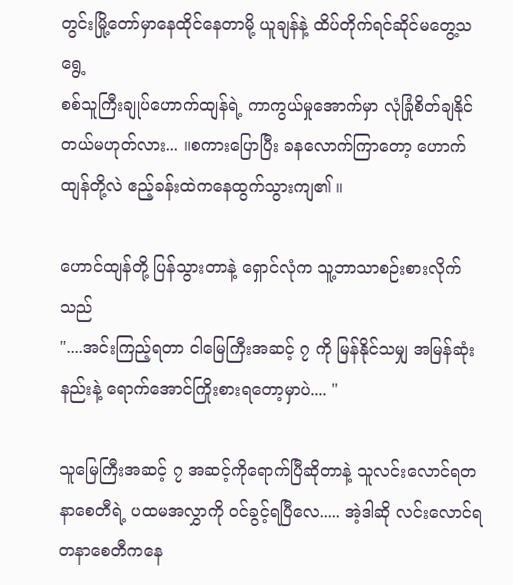တွင်းမြို့တော်မှာနေထိုင်နေတာမို့ ယူချန်နဲ့ ထိပ်တိုက်ရင်ဆိုင်မတွေ့သရွေ့
စစ်သူကြီးချုပ်ဟောက်ထျန်ရဲ့ ကာကွယ်မှုအောက်မှာ လုံခြုံစိတ်ချနိုင်တယ်မဟုတ်လား... ။စကားပြောပြီး ခနလောက်ကြာတော့ ဟောက်ထျန်တို့လဲ ဧည့်ခန်းထဲကနေထွက်သွားကျ၏ ။

ဟောင်ထျန်တို့ ပြန်သွားတာနဲ့ ရှောင်လုံက သူ့ဘာသာစဉ်းစားလိုက်သည်
"....အင်းကြည့်ရတာ ငါမြေကြီးအဆင့် ၇ ကို မြန်နိုင်သမျှ အမြန်ဆုံးနည်းနဲ့ ရောက်အောင်ကြိုးစားရတော့မှာပဲ.... "

သူမြေကြီးအဆင့် ၇ အဆင့်ကိုရောက်ပြီဆိုတာနဲ့ သူလင်းလောင်ရတနာစေတီရဲ့ ပထမအလွှာကို ဝင်ခွင့်ရပြီလေ..... အဲ့ဒါဆို လင်းလောင်ရတနာစေတီကနေ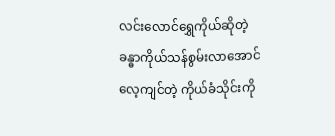လင်းလောင်ရွှေကိုယ်ဆိုတဲ့ ခန္ဓာကိုယ်သန်စွမ်းလာအောင်လေ့ကျင်တဲ့ ကိုယ်ခံသိုင်းကို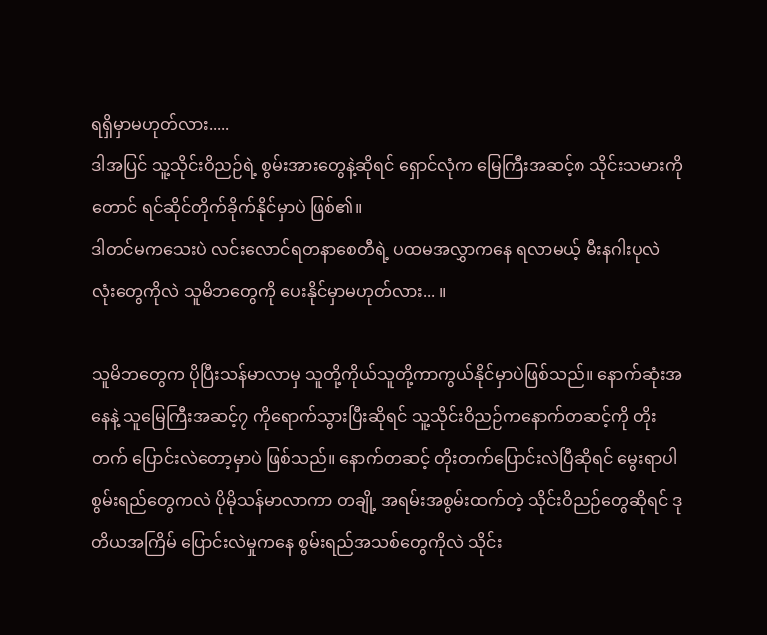ရရှိမှာမဟုတ်လား.....
ဒါအပြင် သူ့သိုင်းဝိညဉ်ရဲ့ စွမ်းအားတွေနဲ့ဆိုရင် ရှောင်လုံက မြေကြီးအဆင့်၈ သိုင်းသမားကိုတောင် ရင်ဆိုင်တိုက်ခိုက်နိုင်မှာပဲ ဖြစ်၏။
ဒါတင်မကသေးပဲ လင်းလောင်ရတနာစေတီရဲ့ ပထမအလွှာကနေ ရလာမယ့် မီးနဂါးပုလဲလုံးတွေကိုလဲ သူမိဘတွေကို ပေးနိုင်မှာမဟုတ်လား... ။

သူမိဘတွေက ပိုပြီးသန်မာလာမှ သူတို့ကိုယ်သူတို့ကာကွယ်နိုင်မှာပဲဖြစ်သည်။ နောက်ဆုံးအနေနဲ့ သူမြေကြီးအဆင့်၇ ကိုရောက်သွားပြီးဆိုရင် သူ့သိုင်းဝိညဉ်ကနောက်တဆင့်ကို တိုးတက် ပြောင်းလဲတော့မှာပဲ ဖြစ်သည်။ နောက်တဆင့် တိုးတက်ပြောင်းလဲပြီဆိုရင် မွေးရာပါစွမ်းရည်တွေကလဲ ပိုမိုသန်မာလာကာ တချို့ အရမ်းအစွမ်းထက်တဲ့ သိုင်းဝိညဉ်တွေဆိုရင် ဒုတိယအကြိမ် ပြောင်းလဲမှုကနေ စွမ်းရည်အသစ်တွေကိုလဲ သိုင်း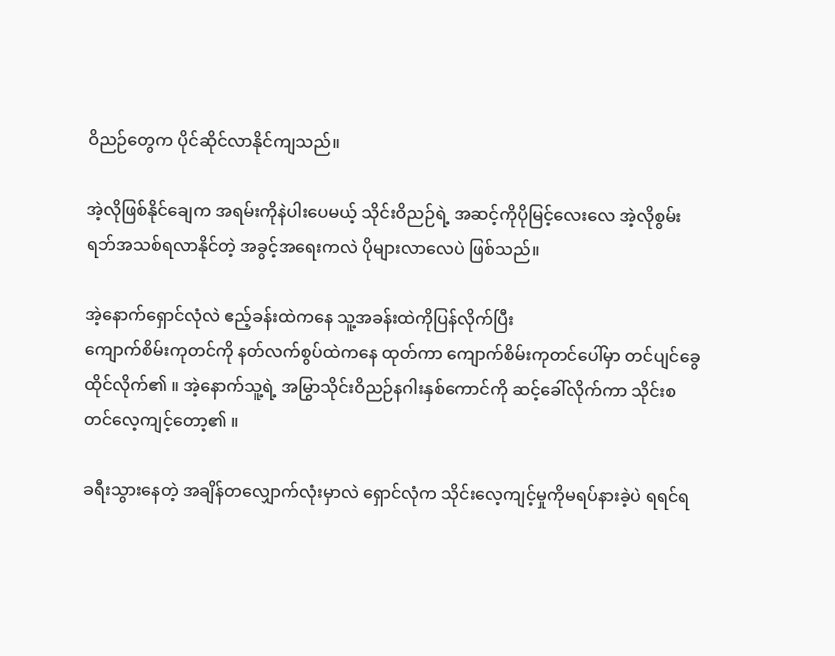ဝိညဉ်တွေက ပိုင်ဆိုင်လာနိုင်ကျသည်။

အဲ့လိုဖြစ်နိုင်ချေက အရမ်းကိုနဲပါးပေမယ့် သိုင်းဝိညဉ်ရဲ့ အဆင့်ကိုပိုမြင့်လေးလေ အဲ့လိုစွမ်းရဘ်အသစ်ရလာနိုင်တဲ့ အခွင့်အရေးကလဲ ပိုများလာလေပဲ ဖြစ်သည်။

အဲ့နောက်ရှောင်လုံလဲ ဧည့်ခန်းထဲကနေ သူ့အခန်းထဲကိုပြန်လိုက်ပြီး
ကျောက်စိမ်းကုတင်ကို နတ်လက်စွပ်ထဲကနေ ထုတ်ကာ ကျောက်စိမ်းကုတင်ပေါ်မှာ တင်ပျင်ခွေ ထိုင်လိုက်၏ ။ အဲ့နောက်သူ့ရဲ့ အမြွာသိုင်းဝိညဉ်နဂါးနှစ်ကောင်ကို ဆင့်ခေါ်လိုက်ကာ သိုင်းစတင်လေ့ကျင့်တော့၏ ။

ခရီးသွားနေတဲ့ အချိန်တလျှောက်လုံးမှာလဲ ရှောင်လုံက သိုင်းလေ့ကျင့်မှုကိုမရပ်နားခဲ့ပဲ ရရင်ရ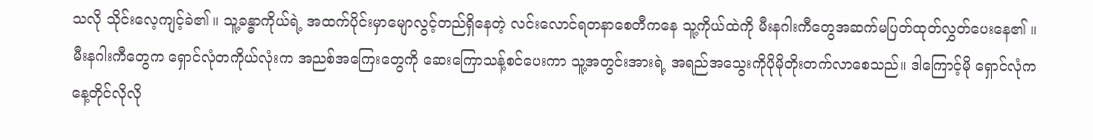သလို သိုင်းလေ့ကျင့်ခဲ၏ ။ သူ့ခန္ဓာကိုယ်ရဲ့ အထက်ပိုင်းမှာမျောလွင့်တည်ရှိနေတဲ့ လင်းလောင်ရတနာစေတီကနေ သူ့ကိုယ်ထဲကို မီးနဂါးကီတွေအဆက်မပြတ်ထုတ်လွှတ်ပေးနေ၏ ။
မီးနဂါးကီတွေက ရှောင်လုံတကိုယ်လုံးက အညစ်အကြေးတွေကို ဆေးကြောသန့်စင်ပေးကာ သူ့အတွင်းအားရဲ့ အရည်အသွေးကိုပိုမိုတိုးတက်လာစေသည်။ ဒါကြောင့်မို ရှောင်လုံကနေ့တိုင်လိုလို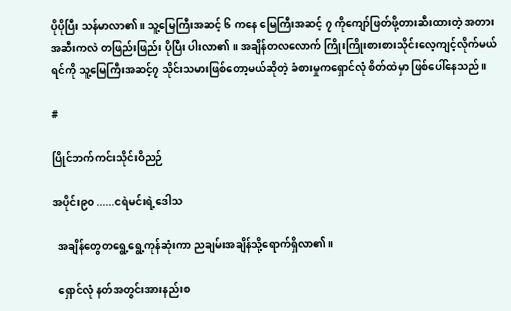ပိုပိုပြီး သန်မာလာ၏ ။ သူ့မြေကြီးအဆင့် ၆ ကနေ မြေကြီးအဆင့် ၇ ကိုကျော်ဖြတ်ဖို့တားဆီးထားတဲ့ အတားအဆီးကလဲ တဖြည်းဖြည်း ပိုပြီး ပါးလာ၏ ။ အချိန်တလလောက် ကြိုးကြိုးစားစားသိုင်းလေ့ကျင့်လိုက်မယ်ရင်ကို သူ့မြေကြီးအဆင့်၇ သိုင်းသမားဖြစ်တော့မယ်ဆိုတဲ့ ခံစားမှုကရှောင်လုံ စိတ်ထဲမှာ ဖြစ်ပေါ်နေသည်။

#

ပြိုင်ဘက်ကင်းသိုင်းဝိညဉ်

အပိုင်း၉၀ ......ငရဲမင်းရဲ့ဒေါသ

  အချိန်တွေတရွေ့ရွေ့ကုန်ဆုံးကာ ညချမ်းအချိန်သို့ရောက်ရှိလာ၏။

  ရှောင်လုံ နတ်အတွင်းအားနည်းစ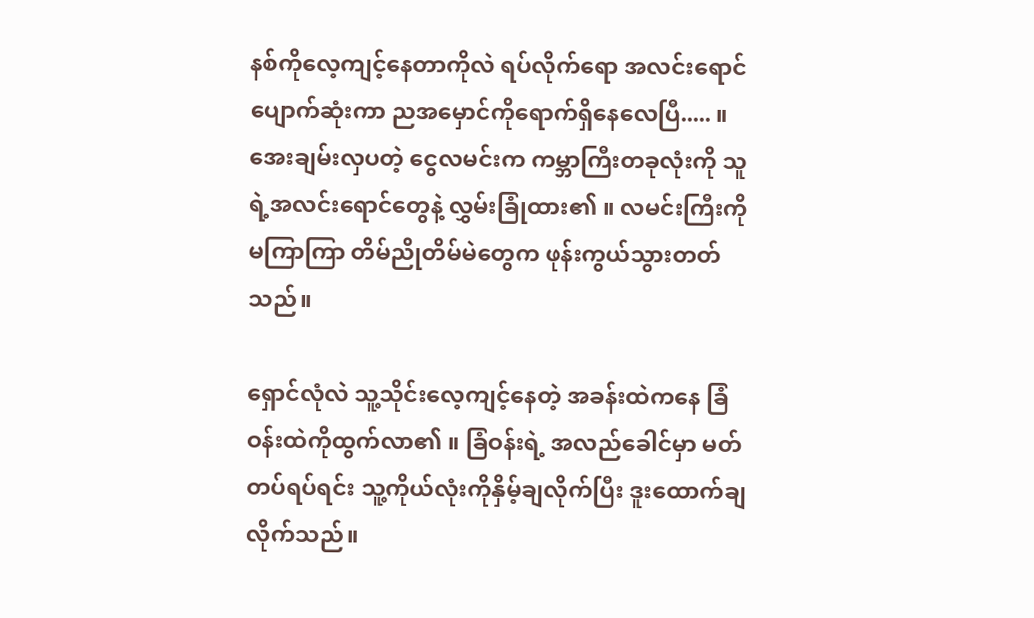နစ်ကိုလေ့ကျင့်နေတာကိုလဲ ရပ်လိုက်ရော အလင်းရောင်ပျောက်ဆုံးကာ ညအမှောင်ကိုရောက်ရှိနေလေပြီ..... ။ အေးချမ်းလှပတဲ့ ငွေလမင်းက ကမ္ဘာကြီးတခုလုံးကို သူရဲ့အလင်းရောင်တွေနဲ့ လွှမ်းခြုံထား၏ ။ လမင်းကြီးကိုမကြာကြာ တိမ်ညိုတိမ်မဲတွေက ဖုန်းကွယ်သွားတတ်သည်။

ရှောင်လုံလဲ သူ့သိုင်းလေ့ကျင့်နေတဲ့ အခန်းထဲကနေ ခြံဝန်းထဲကိုထွက်လာ၏ ။ ခြံဝန်းရဲ့ အလည်ခေါင်မှာ မတ်တပ်ရပ်ရင်း သူ့ကိုယ်လုံးကိုနှိမ့်ချလိုက်ပြီး ဒူးထောက်ချလိုက်သည်။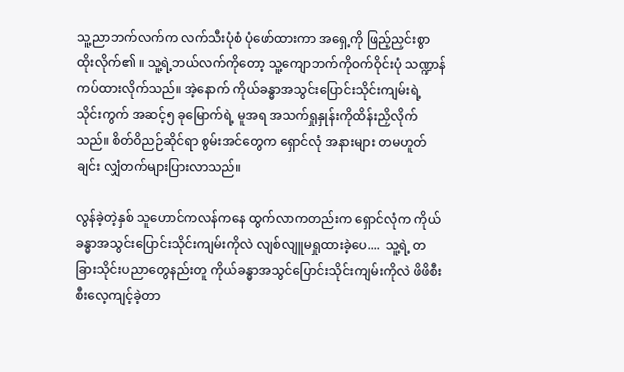သူ့ညာဘက်လက်က လက်သီးပုံစံ ပုံဖော်ထားကာ အရှေ့ကို ဖြည့်ညှင်းစွာ ထိုးလိုက်၏ ။ သူ့ရဲ့ဘယ်လက်ကိုတော့ သူ့ကျောဘက်ကိုဝက်ဝိုင်းပုံ သဏ္ဍာန်ကပ်ထားလိုက်သည်။ အဲ့နောက် ကိုယ်ခန္ဓာအသွင်းပြောင်းသိုင်းကျမ်းရဲ့
သိုင်းကွက် အဆင့်၅ ခုမြောက်ရဲ့ မူအရ အသက်ရှုနှုန်းကိုထိန်းညှိလိုက်သည်။ စိတ်ဝိညဉ်ဆိုင်ရာ စွမ်းအင်တွေက ရှောင်လုံ အနားများ တမဟူတ်ချင်း လျှံတက်များပြားလာသည်။

လွန်ခဲ့တဲ့နှစ် သူဟောင်ကလန်ကနေ ထွက်လာကတည်းက ရှောင်လုံက ကိုယ်ခန္ဓာအသွင်းပြောင်းသိုင်းကျမ်းကိုလဲ လျစ်လျူမရှုထားခဲ့ပေ....  သူ့ရဲ့ တခြားသိုင်းပညာတွေနည်းတူ ကိုယ်ခန္ဓာအသွင်ပြောင်းသိုင်းကျမ်းကိုလဲ ဖိဖိစီးစီးလေ့ကျင့်ခဲ့တာ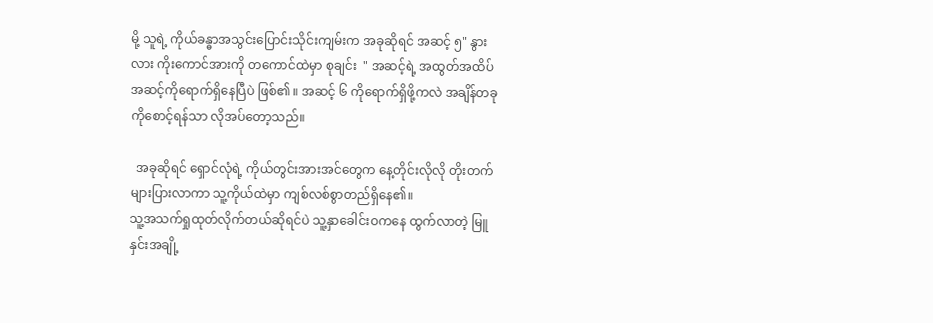မို့ သူရဲ့ ကိုယ်ခန္ဓာအသွင်းပြောင်းသိုင်းကျမ်းက အခုဆိုရင် အဆင့် ၅" နွားလား ကိုးကောင်အားကို တကောင်ထဲမှာ စုချင်း  " အဆင့်ရဲ့ အထွတ်အထိပ်အဆင့်ကိုရောက်ရှိနေပြီပဲ ဖြစ်၏ ။ အဆင့် ၆ ကိုရောက်ရှိဖို့ကလဲ အချိန်တခုကိုစောင့်ရန်သာ လိုအပ်တော့သည်။

  အခုဆိုရင် ရှောင်လုံရဲ့ ကိုယ်တွင်းအားအင်တွေက နေ့တိုင်းလိုလို တိုးတက်များပြားလာကာ သူ့ကိုယ်ထဲမှာ ကျစ်လစ်စွာတည်ရှိနေ၏။
သူ့အသက်ရှုထုတ်လိုက်တယ်ဆိုရင်ပဲ သူ့နှာခေါင်းဝကနေ ထွက်လာတဲ့ မြူနှင်းအချို့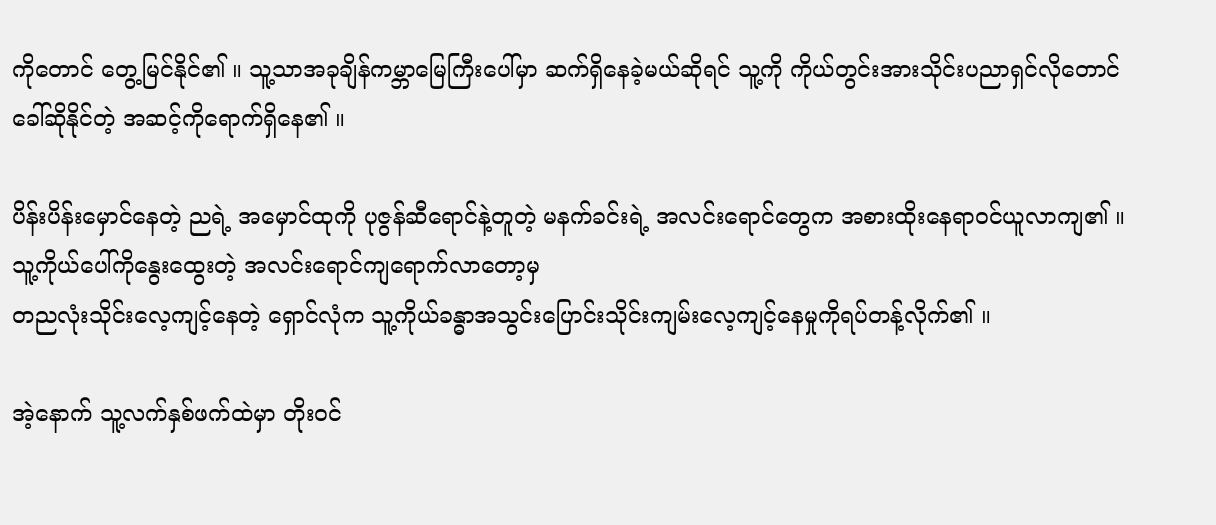ကိုတောင် တွေ့မြင်နိုင်၏ ။ သူ့သာအခုချိန်ကမ္ဘာမြေကြီးပေါ်မှာ ဆက်ရှိနေခဲ့မယ်ဆိုရင် သူ့ကို ကိုယ်တွင်းအားသိုင်းပညာရှင်လိုတောင် ခေါ်ဆိုနိုင်တဲ့ အဆင့်ကိုရောက်ရှိနေ၏ ။

ပိန်းပိန်းမှောင်နေတဲ့ ညရဲ့ အမှောင်ထုကို ပုဇွန်ဆီရောင်နဲ့တူတဲ့ မနက်ခင်းရဲ့ အလင်းရောင်တွေက အစားထိုးနေရာဝင်ယူလာကျ၏ ။
သူ့ကိုယ်ပေါ်ကိုနွေးထွေးတဲ့ အလင်းရောင်ကျရောက်လာတော့မှ
တညလုံးသိုင်းလေ့ကျင့်နေတဲ့ ရှောင်လုံက သူ့ကိုယ်ခန္ဓာအသွင်းပြောင်းသိုင်းကျမ်းလေ့ကျင့်နေမှုကိုရပ်တန့်လိုက်၏ ။

အဲ့နောက် သူ့လက်နှစ်ဖက်ထဲမှာ တိုးဝင်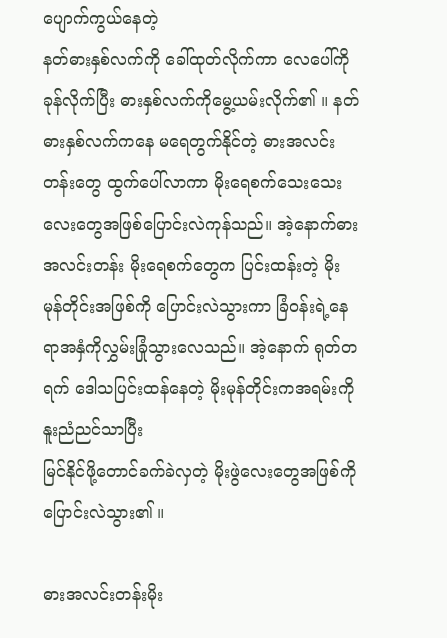ပျောက်ကွယ်နေတဲ့
နတ်ဓားနှစ်လက်ကို ခေါ်ထုတ်လိုက်ကာ လေပေါ်ကိုခုန်လိုက်ပြီး ဓားနှစ်လက်ကိုမွေ့ယမ်းလိုက်၏ ။ နတ်ဓားနှစ်လက်ကနေ မရေတွက်နိုင်တဲ့ ဓားအလင်းတန်းတွေ ထွက်ပေါ်လာကာ မိုးရေစက်သေးသေးလေးတွေအဖြစ်ပြောင်းလဲကုန်သည်။ အဲ့နောက်ဓားအလင်းတန်း မိုးရေစက်တွေက ပြင်းထန်းတဲ့ မိုးမုန်တိုင်းအဖြစ်ကို ပြောင်းလဲသွားကာ ခြံဝန်းရဲ့နေရာအနှံကိုလွှမ်းခြုံသွားလေသည်။ အဲ့နောက် ရုတ်တရက် ဒေါသပြင်းထန်နေတဲ့ မိုးမုန်တိုင်းကအရမ်းကို နူးညံညင်သာပြီး
မြင်နိုင်ဖို့တောင်ခက်ခဲလှတဲ့ မိုးဖွဲလေးတွေအဖြစ်ကိုပြောင်းလဲသွား၏ ။

ဓားအလင်းတန်းမိုး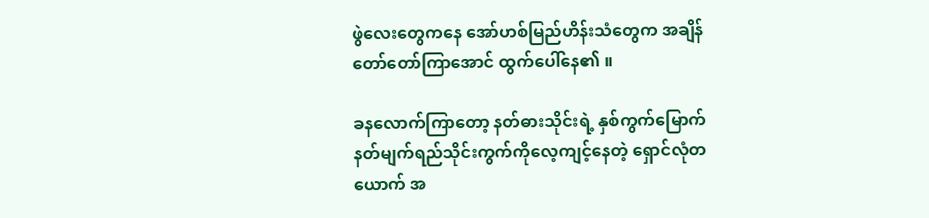ဖွဲလေးတွေကနေ အော်ဟစ်မြည်ဟိန်းသံတွေက အချိန်တော်တော်ကြာအောင် ထွက်ပေါ်နေ၏ ။

ခနလောက်ကြာတော့ နတ်ဓားသိုင်းရဲ့ နှစ်ကွက်မြောက် နတ်မျက်ရည်သိုင်းကွက်ကိုလေ့ကျင့်နေတဲ့ ရှောင်လုံတယောက် အ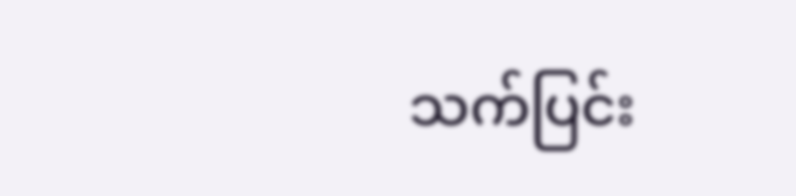သက်ပြင်း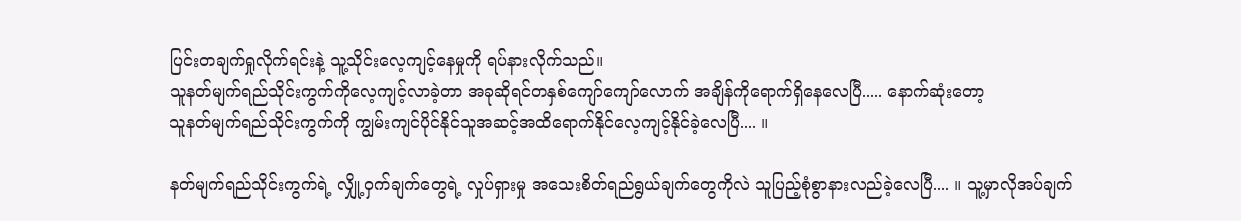ပြင်းတချက်ရှုလိုက်ရင်းနဲ့ သူ့သိုင်းလေ့ကျင့်နေမှုကို ရပ်နားလိုက်သည်။
သူနတ်မျက်ရည်သိုင်းကွက်ကိုလေ့ကျင့်လာခဲ့တာ အခုဆိုရင်တနှစ်ကျော်ကျော်လောက် အချိန်ကိုရောက်ရှိနေလေပြီ..... နောက်ဆုံးတော့
သူနတ်မျက်ရည်သိုင်းကွက်ကို ကျွမ်းကျင်ပိုင်နိုင်သူအဆင့်အထိရောက်နိုင်လေ့ကျင့်နိုင်ခဲ့လေပြီ.... ။

နတ်မျက်ရည်သိုင်းကွက်ရဲ့ လျှို့ဝှက်ချက်တွေရဲ့ လှုပ်ရှားမှု အသေးစိတ်ရည်ရွယ်ချက်တွေကိုလဲ သူပြည့်စုံစွာနားလည်ခဲ့လေပြီ.... ။ သူ့မှာလိုအပ်ချက်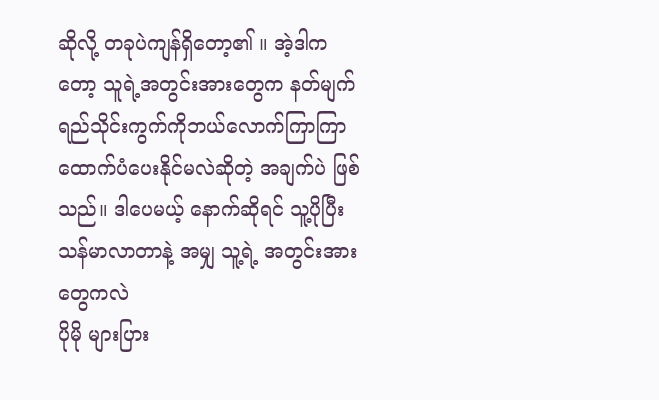ဆိုလို့ တခုပဲကျန်ရှိတော့၏ ။ အဲ့ဒါကတော့ သူရဲ့အတွင်းအားတွေက နတ်မျက်ရည်သိုင်းကွက်ကိုဘယ်လောက်ကြာကြာ
ထောက်ပံပေးနိုင်မလဲဆိုတဲ့ အချက်ပဲ ဖြစ်သည်။ ဒါပေမယ့် နောက်ဆိုရင် သူ့ပိုပြီး သန်မာလာတာနဲ့ အမျှ သူ့ရဲ့ အတွင်းအားတွေကလဲ
ပိုမို များပြား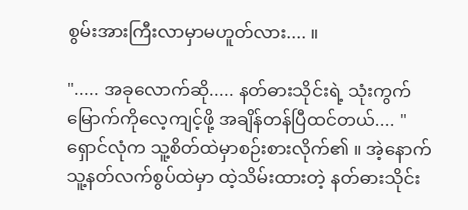စွမ်းအားကြီးလာမှာမဟူတ်လား.... ။

"..... အခုလောက်ဆို..... နတ်ဓားသိုင်းရဲ့ သုံးကွက်မြောက်ကိုလေ့ကျင့်ဖို့ အချိန်တန်ပြီထင်တယ်.... "
ရှောင်လုံက သူ့စိတ်ထဲမှာစဉ်းစားလိုက်၏ ။ အဲ့နောက် သူ့နတ်လက်စွပ်ထဲမှာ ထဲ့သိမ်းထားတဲ့ နတ်ဓားသိုင်း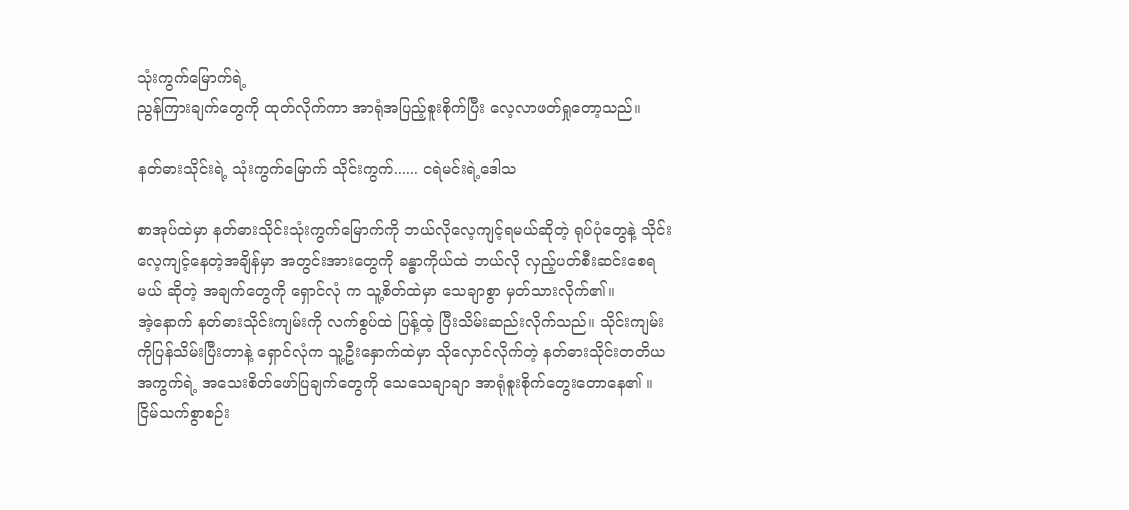သုံးကွက်မြောက်ရဲ့
ညွန်ကြားချက်တွေကို ထုတ်လိုက်ကာ အာရုံအပြည့်စူးစိုက်ပြီး လေ့လာဖတ်ရှုတော့သည်။

နတ်ဓားသိုင်းရဲ့ သုံးကွက်မြောက် သိုင်းကွက်...... ငရဲမင်းရဲ့ဒေါသ

စာအုပ်ထဲမှာ နတ်ဓားသိုင်းသုံးကွက်မြောက်ကို ဘယ်လိုလေ့ကျင့်ရမယ်ဆိုတဲ့ ရုပ်ပုံတွေနဲ့ သိုင်းလေ့ကျင့်နေတဲ့အချိန်မှာ အတွင်းအားတွေကို ခန္ဓာကိုယ်ထဲ ဘယ်လို လှည့်ပတ်စီးဆင်းစေရမယ် ဆိုတဲ့ အချက်တွေကို ရှောင်လုံ က သူ့စိတ်ထဲမှာ သေချာစွာ မှတ်သားလိုက်၏။
အဲ့နောက် နတ်ဓားသိုင်းကျမ်းကို လက်စွပ်ထဲ ပြန့်ထဲ့ ပြီးသိမ်းဆည်းလိုက်သည်။ သိုင်းကျမ်းကိုပြန်သိမ်းပြီးတာနဲ့ ရှောင်လုံက သူ့ဦးနှောက်ထဲမှာ သိုလှောင်လိုက်တဲ့ နတ်ဓားသိုင်းတတိယအကွက်ရဲ့ အသေးစိတ်ဖော်ပြချက်တွေကို သေသေချာချာ အာရုံစူးစိုက်တွေးတောနေ၏ ။ ငြိမ်သက်စွာစဉ်း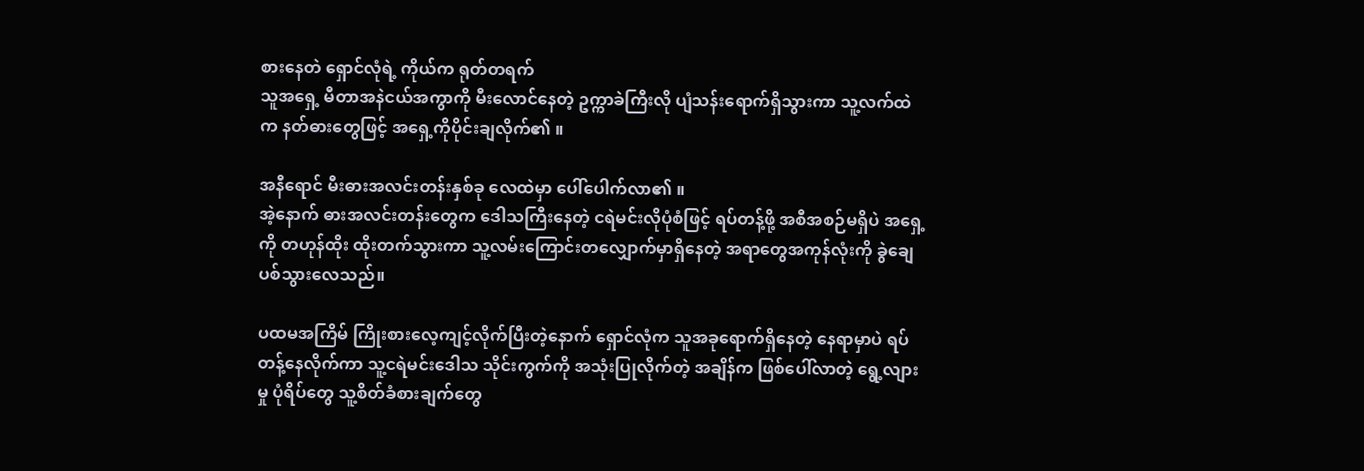စားနေတဲ ရှောင်လုံရဲ့ ကိုယ်က ရုတ်တရက်
သူအရှေ့ မီတာအနဲငယ်အကွာကို မီးလောင်နေတဲ့ ဥက္ကာခဲကြီးလို ပျံသန်းရောက်ရှိသွားကာ သူ့လက်ထဲက နတ်ဓားတွေဖြင့် အရှေ့ကိုပိုင်းချလိုက်၏ ။

အနီရောင် မီးဓားအလင်းတန်းနှစ်ခု လေထဲမှာ ပေါ်ပေါက်လာ၏ ။
အဲ့နောက် ဓားအလင်းတန်းတွေက ဒေါသကြီးနေတဲ့ ငရဲမင်းလိုပုံစံဖြင့် ရပ်တန့်ဖို့ အစီအစဉ်မရှိပဲ အရှေ့ကို တဟုန်ထိုး ထိုးတက်သွားကာ သူ့လမ်းကြောင်းတလျှောက်မှာရှိနေတဲ့ အရာတွေအကုန်လုံးကို ခွဲချေပစ်သွားလေသည်။

ပထမအကြိမ် ကြိုးစားလေ့ကျင့်လိုက်ပြီးတဲ့နောက် ရှောင်လုံက သူအခုရောက်ရှိနေတဲ့ နေရာမှာပဲ ရပ်တန့်နေလိုက်ကာ သူ့ငရဲမင်းဒေါသ သိုင်းကွက်ကို အသုံးပြုလိုက်တဲ့ အချိန်က ဖြစ်ပေါ်လာတဲ့ ရွေ့လျားမှု ပုံရိပ်တွေ သူ့စိတ်ခံစားချက်တွေ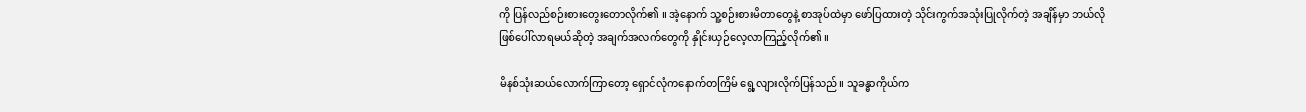ကို ပြန်လည်စဉ်းစားတွေးတောလိုက်၏ ။ အဲ့နောက် သူ့စဉ်းစားမိတာတွေနဲ့ စာအုပ်ထဲမှာ ဖော်ပြထားတဲ့ သိုင်းကွက်အသုံးပြုလိုက်တဲ့ အချိန်မှာ ဘယ်လို ဖြစ်ပေါ်လာရမယ်ဆိုတဲ့ အချက်အလက်တွေကို နှိုင်းယှဉ်လေ့လာကြည့်လိုက်၏ ။

မိနစ်သုံးဆယ်လောက်ကြာတော့ ရှောင်လုံကနောက်တကြိမ် ရွေ့လျားလိုက်ပြန်သည်။ သူခန္ဓာကိုယ်က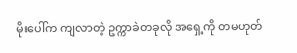မိုးပေါ်က ကျလာတဲ့ ဥက္ကာခဲတခုလို အရှေ့ကို တမဟုတ်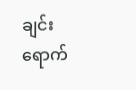ချင်း ရောက်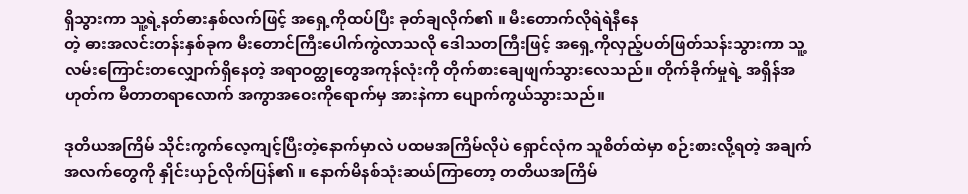ရှိသွားကာ သူ့ရဲ့နတ်ဓားနှစ်လက်ဖြင့် အရှေ့ကိုထပ်ပြီး ခုတ်ချလိုက်၏ ။ မီးတောက်လိုရဲရဲနီနေ
တဲ့ ဓားအလင်းတန်းနှစ်ခုက မီးတောင်ကြီးပေါက်ကွဲလာသလို ဒေါသတကြီးဖြင့် အရှေ့ကိုလှည့်ပတ်ဖြတ်သန်းသွားကာ သူ့လမ်းကြောင်းတလျှောက်ရှိနေတဲ့ အရာဝတ္ထုတွေအကုန်လုံးကို တိုက်စားချေဖျက်သွားလေသည်။ တိုက်ခိုက်မှုရဲ့ အရှိန်အဟုတ်က မီတာတရာလောက် အကွာအဝေးကိုရောက်မှ အားနဲကာ ပျောက်ကွယ်သွားသည်။

ဒုတိယအကြိမ် သိုင်းကွက်လေ့ကျင့်ပြီးတဲ့နောက်မှာလဲ ပထမအကြိမ်လိုပဲ ရှောင်လုံက သူစိတ်ထဲမှာ စဉ်းစားလို့ရတဲ့ အချက်အလက်တွေကို နှိုင်းယှဉ်လိုက်ပြန်၏ ။ နောက်မိနစ်သုံးဆယ်ကြာတော့ တတိယအကြိမ်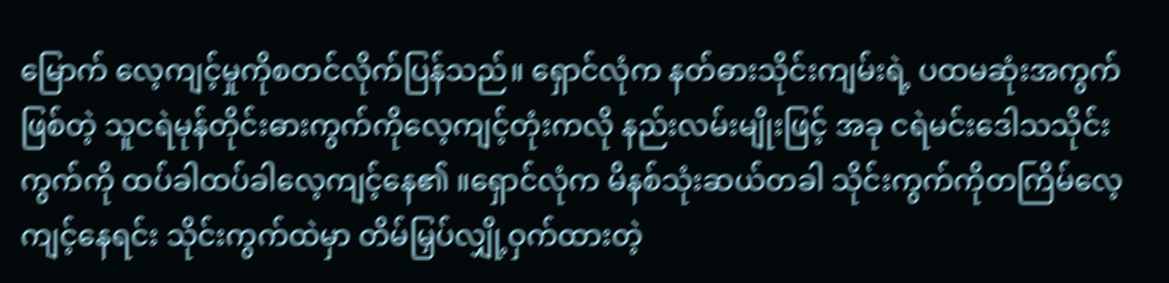မြောက် လေ့ကျင့်မှုကိုစတင်လိုက်ပြန်သည်။ ရှောင်လုံက နတ်ဓားသိုင်းကျမ်းရဲ့ ပထမဆုံးအကွက်ဖြစ်တဲ့ သူငရဲမုန်တိုင်းဓားကွက်ကိုလေ့ကျင့်တုံးကလို နည်းလမ်းမျိုးဖြင့် အခု ငရဲမင်းဒေါသသိုင်းကွက်ကို ထပ်ခါထပ်ခါလေ့ကျင့်နေ၏ ။ရှောင်လုံက မိနစ်သုံးဆယ်တခါ သိုင်းကွက်ကိုတကြိမ်လေ့ကျင့်နေရင်း သိုင်းကွက်ထဲမှာ တိမ်မြှပ်လျှို့ဝှက်ထားတဲ့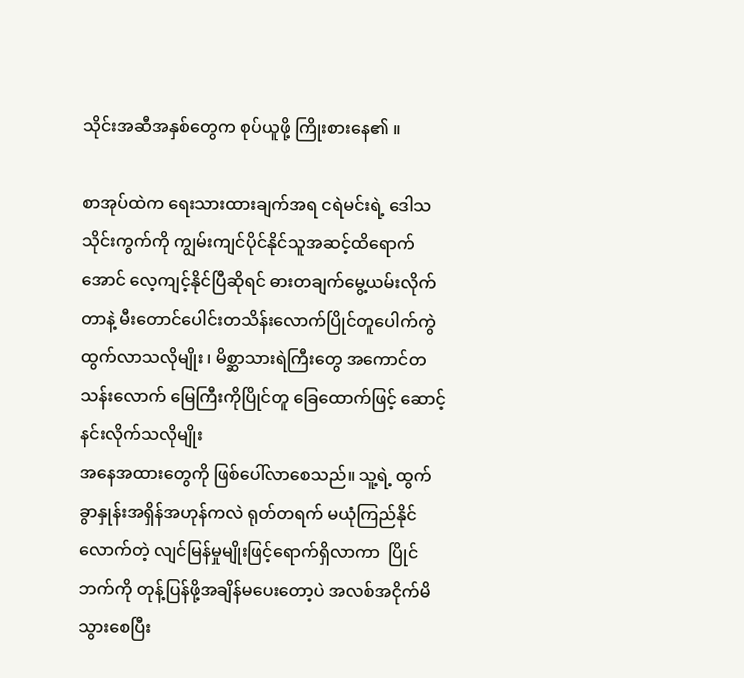သိုင်းအဆီအနှစ်တွေက စုပ်ယူဖို့ ကြိုးစားနေ၏ ။

စာအုပ်ထဲက ရေးသားထားချက်အရ ငရဲမင်းရဲ့ ဒေါသ သိုင်းကွက်ကို ကျွမ်းကျင်ပိုင်နိုင်သူအဆင့်ထိရောက်အောင် လေ့ကျင့်နိုင်ပြီဆိုရင် ဓားတချက်မွေ့ယမ်းလိုက်တာနဲ့ မီးတောင်ပေါင်းတသိန်းလောက်ပြိုင်တူပေါက်ကွဲထွက်လာသလိုမျိုး ၊ မိစ္ဆာသားရဲကြီးတွေ အကောင်တသန်းလောက် မြေကြီးကိုပြိုင်တူ ခြေထောက်ဖြင့် ဆောင့်နင်းလိုက်သလိုမျိုး
အနေအထားတွေကို ဖြစ်ပေါ်လာစေသည်။ သူ့ရဲ့ ထွက်ခွာနှုန်းအရှိန်အဟုန်ကလဲ ရုတ်တရက် မယုံကြည်နိုင်လောက်တဲ့ လျင်မြန်မှုမျိုးဖြင့်ရောက်ရှိလာကာ  ပြိုင်ဘက်ကို တုန့်ပြန်ဖို့အချိန်မပေးတော့ပဲ အလစ်အငိုက်မိသွားစေပြီး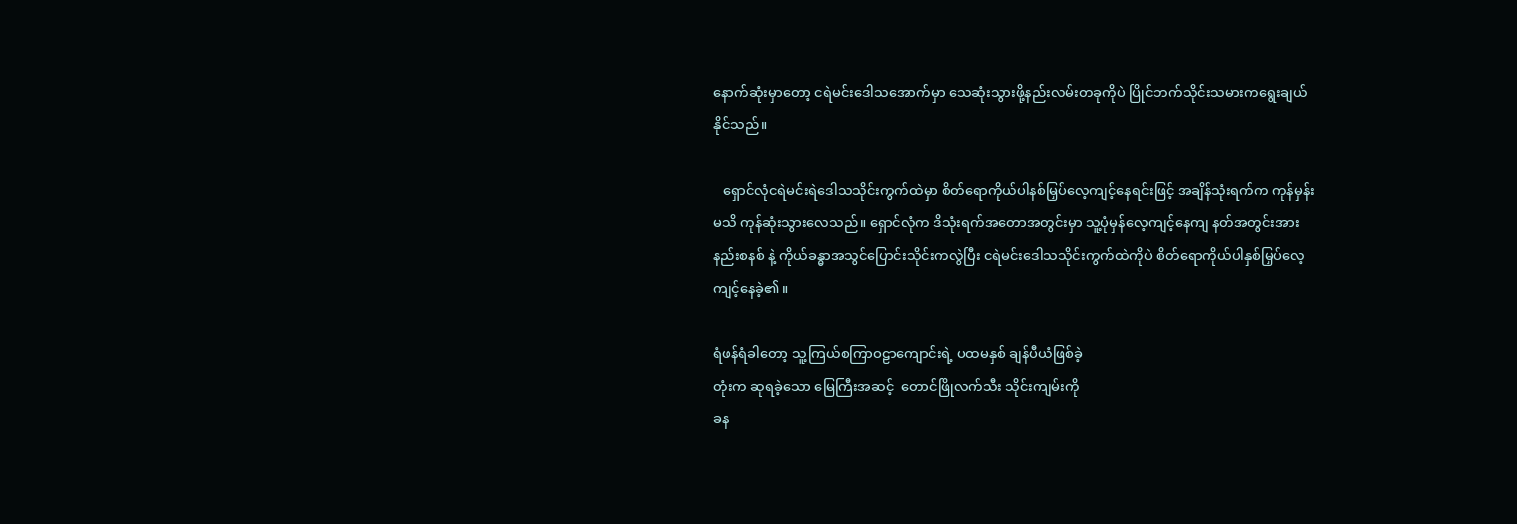နောက်ဆုံးမှာတော့ ငရဲမင်းဒေါသအောက်မှာ သေဆုံးသွားဖို့နည်းလမ်းတခုကိုပဲ ပြိုင်ဘက်သိုင်းသမားကရွေးချယ်နိုင်သည်။

   ရှောင်လုံငရဲမင်းရဲဒေါသသိုင်းကွက်ထဲမှာ စိတ်ရောကိုယ်ပါနစ်မြှပ်လေ့ကျင့်နေရင်းဖြင့် အချိန်သုံးရက်က ကုန်မှန်းမသိ ကုန်ဆုံးသွားလေသည်။ ရှောင်လုံက ဒိသုံးရက်အတောအတွင်းမှာ သူ့ပုံမှန်လေ့ကျင့်နေကျ နတ်အတွင်းအားနည်းစနစ် နဲ့ ကိုယ်ခန္ဓာအသွင်ပြောင်းသိုင်းကလွဲပြီး ငရဲမင်းဒေါသသိုင်းကွက်ထဲကိုပဲ စိတ်ရောကိုယ်ပါနှစ်မြှပ်လေ့ကျင့်နေခဲ့၏။

ရံဖန်ရံခါတော့ သူ့ကြယ်စကြာဝဠာကျောင်းရဲ့ ပထမနှစ် ချန်ပီယံဖြစ်ခဲ့
တုံးက ဆုရခဲ့သော မြေကြီးအဆင့်  တောင်ဖြိုလက်သီး သိုင်းကျမ်းကို
ခန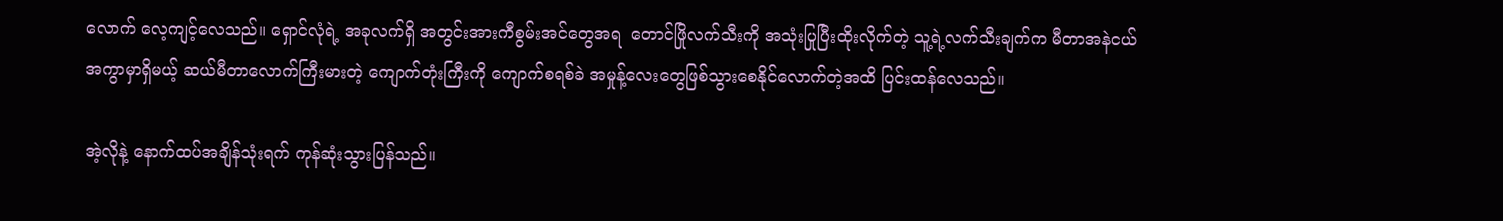လောက် လေ့ကျင့်လေသည်။ ရှောင်လုံရဲ့ အခုလက်ရှိ အတွင်းအားကီစွမ်းအင်တွေအရ  တောင်ဖြိုလက်သီးကို အသုံးပြုပြီးထိုးလိုက်တဲ့ သူ့ရဲ့လက်သီးချက်က မီတာအနဲငယ်အကွာမှာရှိမယ့် ဆယ်မီတာလောက်ကြီးမားတဲ့ ကျောက်တုံးကြီးကို ကျောက်စရစ်ခဲ အမှုန့်လေးတွေဖြစ်သွားစေနိုင်လောက်တဲ့အထိ ပြင်းထန်လေသည်။

အဲ့လိုနဲ့ နောက်ထပ်အချိန်သုံးရက် ကုန်ဆုံးသွားပြန်သည်။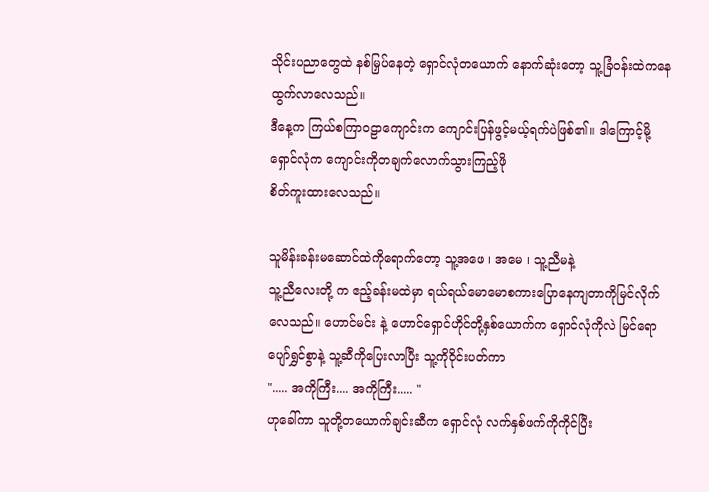သိုင်းပညာတွေထဲ နစ်မြှပ်နေတဲ့ ရှောင်လုံတယောက် နောက်ဆုံးတော့ သူ့ခြံဝန်းထဲကနေ ထွက်လာလေသည်။
ဒီနေ့က ကြယ်စကြာဝဠာကျောင်းက ကျောင်းပြန်ဖွင့်မယ့်ရက်ပဲဖြစ်၏။ ဒါကြောင့်မို့ ရှောင်လုံက ကျောင်းကိုတချက်လောက်သွားကြည့်ဖို
စိတ်ကူးထားလေသည်။

သူမိန်းခန်းမဆောင်ထဲကိုရောက်တော့ သူ့အဖေ ၊ အမေ ၊ သူ့ညီမနဲ့
သူ့ညီလေးတို့ က ဧည့်ခန်းမထဲမှာ ရယ်ရယ်မောမောစကားပြောနေကျတာကိုမြင်လိုက်လေသည်။ ဟောင်မင်း နဲ့ ဟောင်ရှောင်ဟိုင်တို့နှစ်ယောက်က ရှောင်လုံကိုလဲ မြင်ရော ပျော်ရွှင်စွာနဲ့ သူ့ဆီကိုပြေးလာပြီး သူ့ကိုဝိုင်းပတ်ကာ
"..... အကိုကြီး.... အကိုကြီး..... "
ဟုခေါ်ကာ သူတို့တယောက်ချင်းဆီက ရှောင်လုံ လက်နှစ်ဖက်ကိုကိုင်ပြီး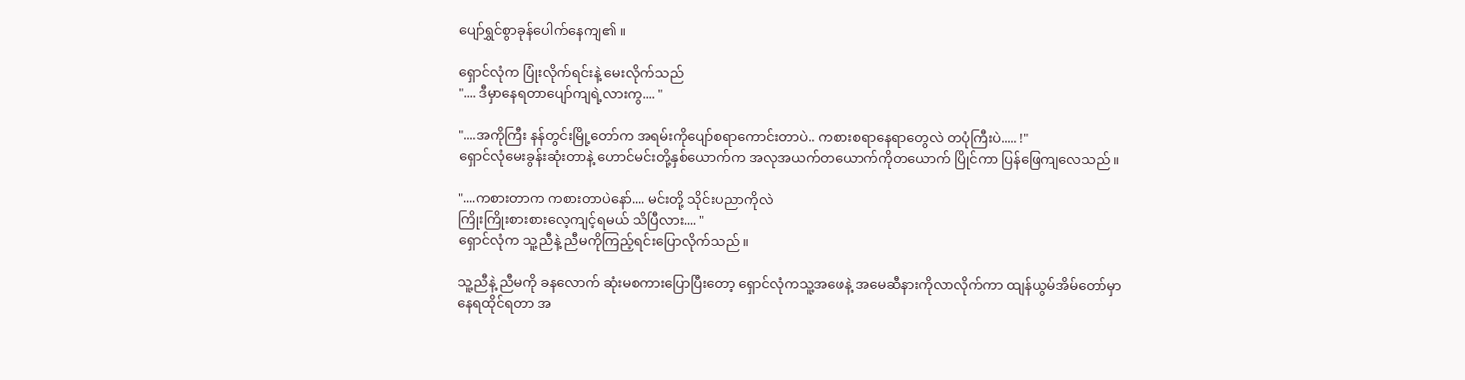ပျော်ရွှင်စွာခုန်ပေါက်နေကျ၏ ။

ရှောင်လုံက ပြုံးလိုက်ရင်းနဲ့ မေးလိုက်သည်
".... ဒီမှာနေရတာပျော်ကျရဲ့လားကွ.... "

"....အကိုကြီး နန်တွင်းမြို့တော်က အရမ်းကိုပျော်စရာကောင်းတာပဲ.. ကစားစရာနေရာတွေလဲ တပုံကြီးပဲ..... !"
ရှောင်လုံမေးခွန်းဆုံးတာနဲ့ ဟောင်မင်းတို့နှစ်ယောက်က အလုအယက်တယောက်ကိုတယောက် ပြိုင်ကာ ပြန်ဖြေကျလေသည်။

"....ကစားတာက ကစားတာပဲနော်.... မင်းတို့ သိုင်းပညာကိုလဲ
ကြိုးကြိုးစားစားလေ့ကျင့်ရမယ် သိပြီလား.... "
ရှောင်လုံက သူ့ညီနဲ့ ညီမကိုကြည့်ရင်းပြောလိုက်သည်။

သူ့ညီနဲ့ ညီမကို ခနလောက် ဆုံးမစကားပြောပြီးတော့ ရှောင်လုံကသူ့အဖေနဲ့ အမေဆီနားကိုလာလိုက်ကာ ထျန်ယွမ်အိမ်တော်မှာ
နေရထိုင်ရတာ အ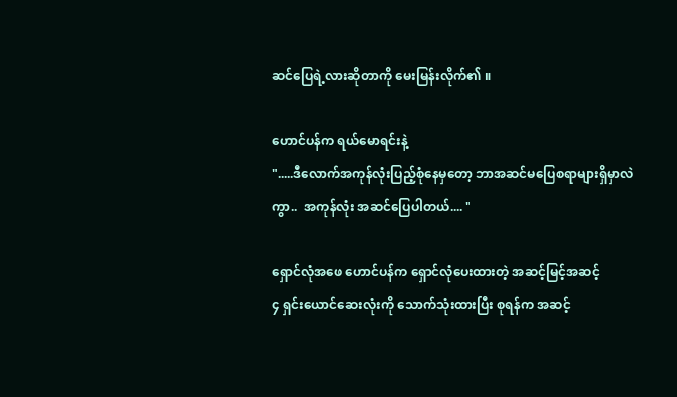ဆင်ပြေရဲ့လားဆိုတာကို မေးမြန်းလိုက်၏ ။

ဟောင်ပန်က ရယ်မောရင်းနဲ့
".....ဒီလောက်အကုန်လုံးပြည့်စုံနေမှတော့ ဘာအဆင်မပြေစရာများရှိမှာလဲကွာ..  အကုန်လုံး အဆင်ပြေပါတယ်.... "

ရှောင်လုံအဖေ ဟောင်ပန်က ရှောင်လုံပေးထားတဲ့ အဆင့်မြင့်အဆင့်
၄ ရှင်းယောင်ဆေးလုံးကို သောက်သုံးထားပြီး စုရန်က အဆင့်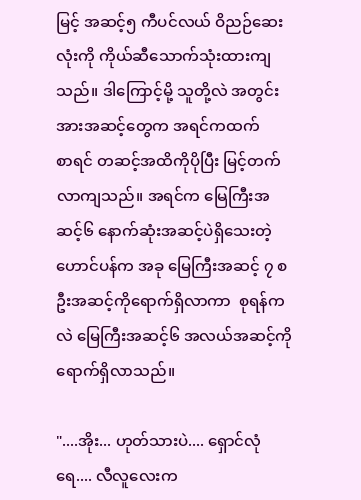မြင့် အဆင့်၅ ကီပင်လယ် ဝိညဉ်ဆေးလုံးကို ကိုယ်ဆီသောက်သုံးထားကျသည်။ ဒါကြောင့်မို့ သူတို့လဲ အတွင်းအားအဆင့်တွေက အရင်ကထက်
စာရင် တဆင့်အထိကိုပိုပြီး မြင့်တက်လာကျသည်။ အရင်က မြေကြီးအဆင့်၆ နောက်ဆုံးအဆင့်ပဲရှိသေးတဲ့ ဟောင်ပန်က အခု မြေကြီးအဆင့် ၇ စဦးအဆင့်ကိုရောက်ရှိလာကာ  စုရန်ကလဲ မြေကြီးအဆင့်၆ အလယ်အဆင့်ကိုရောက်ရှိလာသည်။

"....အိုး... ဟုတ်သားပဲ.... ရှောင်လုံရေ.... လီလူလေးက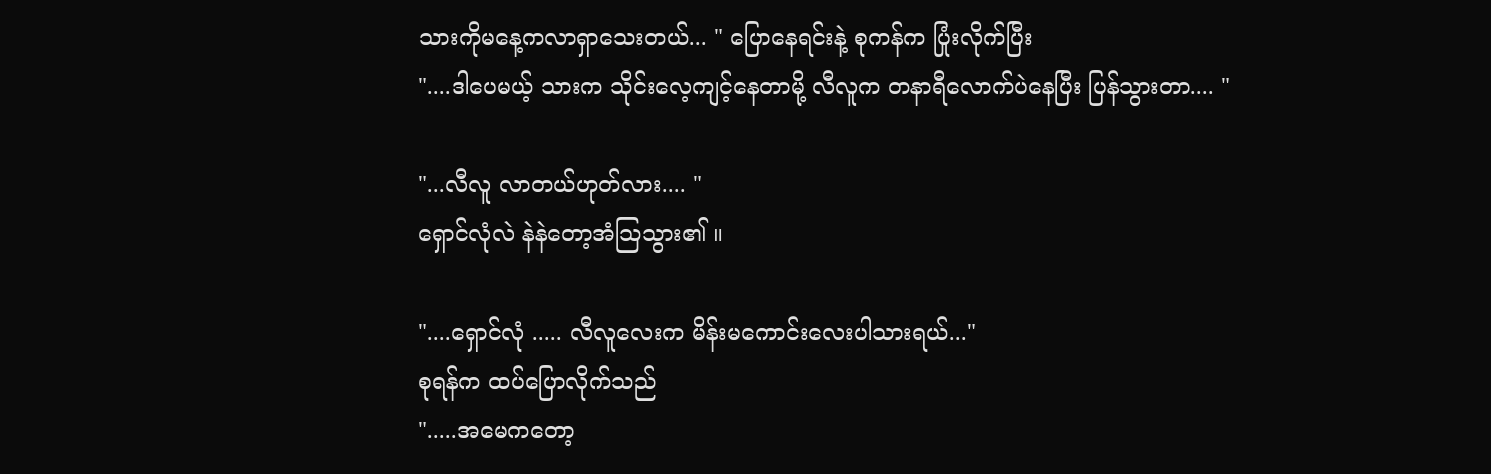သားကိုမနေ့ကလာရှာသေးတယ်... " ပြောနေရင်းနဲ့ စုကန်က ပြုံးလိုက်ပြီး
"....ဒါပေမယ့် သားက သိုင်းလေ့ကျင့်နေတာမို့ လီလူက တနာရီလောက်ပဲနေပြီး ပြန်သွားတာ.... "

"...လီလူ လာတယ်ဟုတ်လား.... "
ရှောင်လုံလဲ နဲနဲတော့အံသြသွား၏ ။

"....ရှောင်လုံ ..... လီလူလေးက မိန်းမကောင်းလေးပါသားရယ်..."
စုရန်က ထပ်ပြောလိုက်သည်
".....အမေကတော့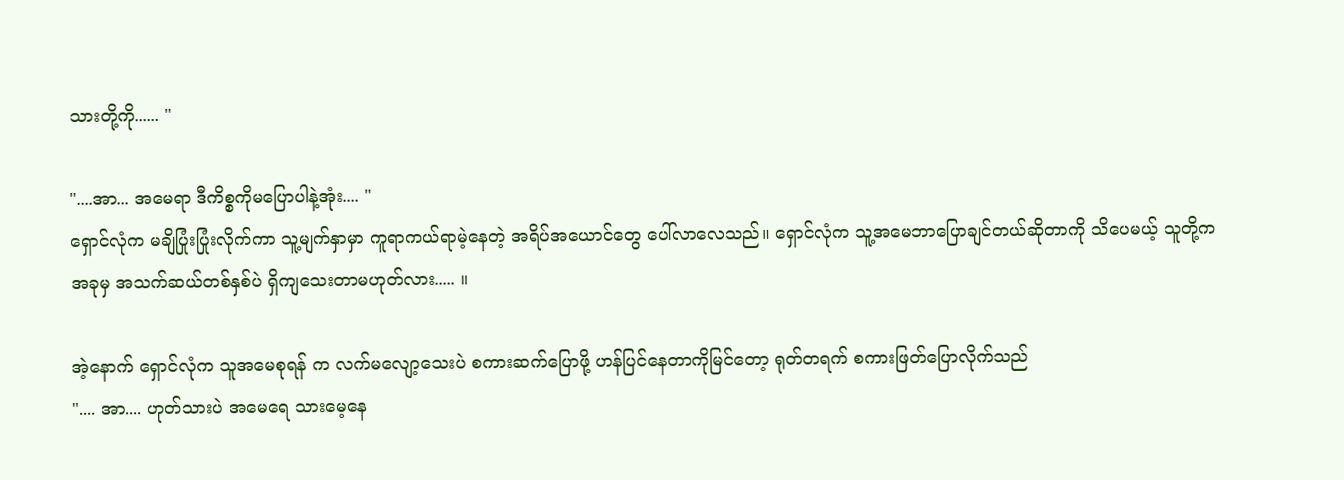သားတို့ကို...... "

"....အာ... အမေရာ ဒီကိစ္စကိုမပြောပါနဲ့အုံး.... "
ရှောင်လုံက မချိပြုံးပြုံးလိုက်ကာ သူ့မျက်နှာမှာ ကူရာကယ်ရာမဲ့နေတဲ့ အရိပ်အယောင်တွေ ပေါ်လာလေသည်။ ရှောင်လုံက သူ့အမေဘာပြောချင်တယ်ဆိုတာကို သိပေမယ့် သူတို့ကအခုမှ အသက်ဆယ်တစ်နှစ်ပဲ ရှိကျသေးတာမဟုတ်လား..... ။

အဲ့နောက် ရှောင်လုံက သူအမေစုရန် က လက်မလျော့သေးပဲ စကားဆက်ပြောဖို့ ဟန်ပြင်နေတာကိုမြင်တော့ ရုတ်တရက် စကားဖြတ်ပြောလိုက်သည်
".... အာ.... ဟုတ်သားပဲ အမေရေ သားမေ့နေ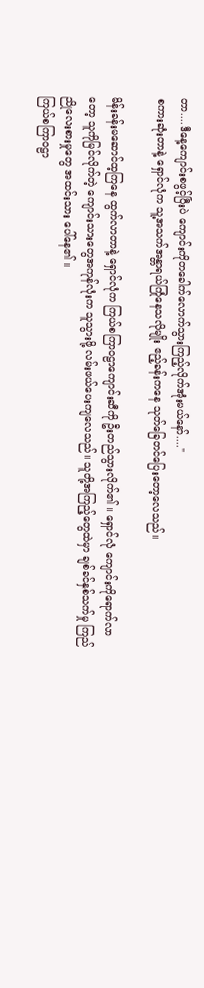တာ....ဒီနေ့ကျောင်းစဖွင့်ပြီးပဲ ကျောင်းကိုတခေါက်လောက်သွားကြည့်လိုက်အုံးမယ်နော်...."
စကားဆုံးတာနဲ့ ရှောင်လုံက သူ့အသက်အန္တာရယ်ကြုံနေသလိုမျိုး ဧည့်ခန်းကနေ သုတ်ခြေတင်ပြေးတော့လေသည်။

မိန်းခန်းမဆောင်ထ့ကြနေ ထွက်လာတာနဲ့ ရှောင်လုံက ကြယ်စကြာဝဠာကျောင်းဆီကို ဦးတည်သွားလိုက်၏ ။ ရှောင်လုံ ကျောင်းကိုရောက်လာတော့ သူကိုမြင်လိုက်တဲ့ ကျောင်းသားတွေအကုန်လုံးက သူသွားဖို့ လမ်းဖယ်ပေးကျလေသည်။ သူတို့အကြည့်တွေထဲမှာ ချစ်ခင်နှစ်သက်မှု ကြည်ညိုလေးစားမှုတွေ အထင်းသား ပေါ်နေ၏ ။
ကြယ်စကြာဝဠာ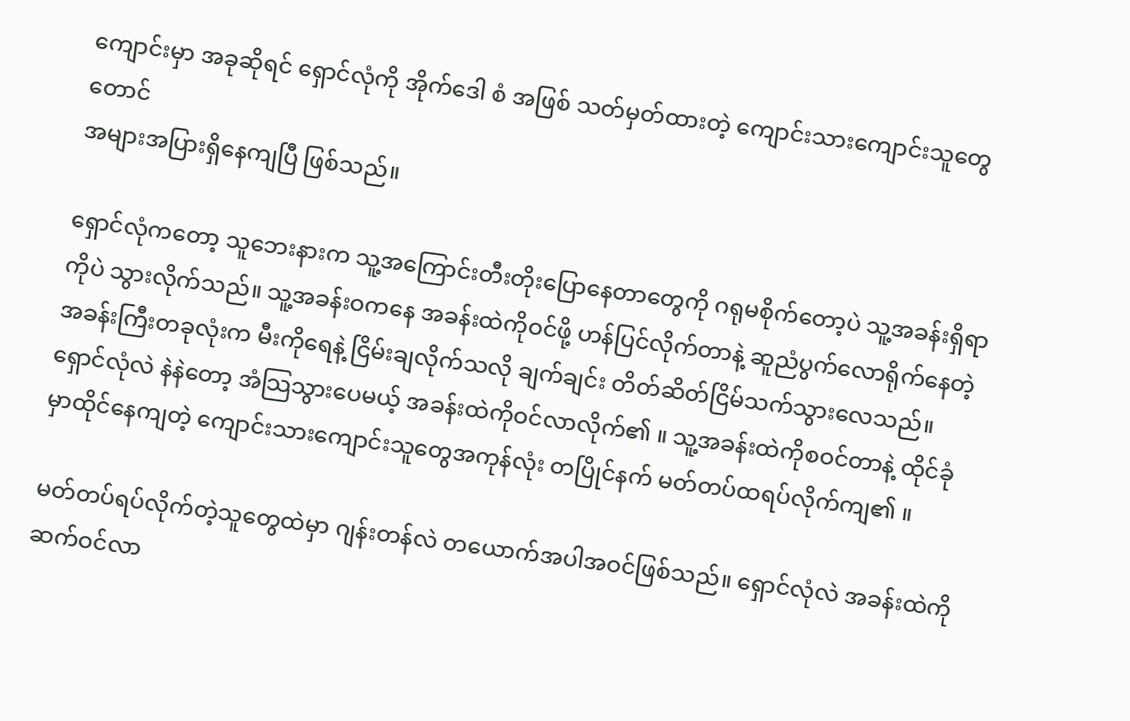ကျောင်းမှာ အခုဆိုရင် ရှောင်လုံကို အိုက်ဒေါ စံ အဖြစ် သတ်မှတ်ထားတဲ့ ကျောင်းသားကျောင်းသူတွေတောင်
အများအပြားရှိနေကျပြီ ဖြစ်သည်။

ရှောင်လုံကတော့ သူဘေးနားက သူ့အကြောင်းတီးတိုးပြောနေတာတွေကို ဂရုမစိုက်တော့ပဲ သူ့အခန်းရှိရာ ကိုပဲ သွားလိုက်သည်။ သူ့အခန်းဝကနေ အခန်းထဲကိုဝင်ဖို့ ဟန်ပြင်လိုက်တာနဲ့ ဆူညံပွက်လောရိုက်နေတဲ့ အခန်းကြီးတခုလုံးက မီးကိုရေနဲ့ ငြိမ်းချလိုက်သလို ချက်ချင်း တိတ်ဆိတ်ငြိမ်သက်သွားလေသည်။ ရှောင်လုံလဲ နဲနဲတော့ အံသြသွားပေမယ့် အခန်းထဲကိုဝင်လာလိုက်၏ ။ သူ့အခန်းထဲကိုစဝင်တာနဲ့ ထိုင်ခုံမှာထိုင်နေကျတဲ့ ကျောင်းသားကျောင်းသူတွေအကုန်လုံး တပြိုင်နက် မတ်တပ်ထရပ်လိုက်ကျ၏ ။

မတ်တပ်ရပ်လိုက်တဲ့သူတွေထဲမှာ ဂျန်းတန်လဲ တယောက်အပါအဝင်ဖြစ်သည်။ ရှောင်လုံလဲ အခန်းထဲကိုဆက်ဝင်လာ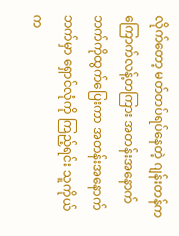လိုက်တော့ မတ်တပ်ရပ်နေတဲ့ ဂျန်းတန်က ကြောက်လန့်တကြား အတန်းအနောက်ဘက်ကိုထွက်ပြေးကာ အတန်းအနောက်ဘက်မှာ ရှောင်လုံကို ကြည့်ရင်း သူကိုယ်က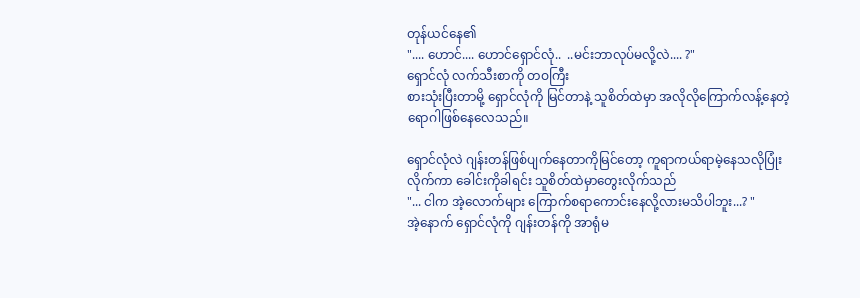တုန်ယင်နေ၏
".... ဟောင်.... ဟောင်ရှောင်လုံ..  ..မင်းဘာလုပ်မလို့လဲ.... ?"
ရှောင်လုံ လက်သီးစာကို တဝကြီး
စားသုံးပြီးတာမို့ ရှောင်လုံကို မြင်တာနဲ့ သူစိတ်ထဲမှာ အလိုလိုကြောက်လန့်နေတဲ့ ရောဂါဖြစ်နေလေသည်။

ရှောင်လုံလဲ ဂျန်းတန်ဖြစ်ပျက်နေတာကိုမြင်တော့ ကူရာကယ်ရာမဲ့နေသလိုပြုံးလိုက်ကာ ခေါင်းကိုခါရင်း သူစိတ်ထဲမှာတွေးလိုက်သည်
"... ငါက အဲ့လောက်များ ကြောက်စရာကောင်းနေလို့လားမသိပါဘူး...? "
အဲ့နောက် ရှောင်လုံကို ဂျန်းတန်ကို အာရုံမ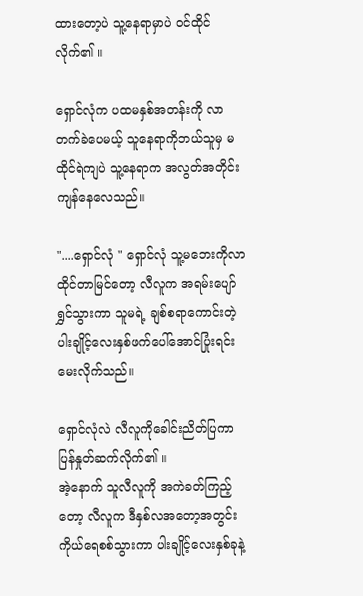ထားတော့ပဲ သူ့နေရာမှာပဲ ဝင်ထိုင်လိုက်၏ ။

ရှောင်လုံက ပထမနှစ်အတန်းကို လာတက်ခဲပေမယ့် သူနေရာကိုဘယ်သူမှ မထိုင်ရဲကျပဲ သူ့နေရာက အလွတ်အတိုင်းကျန်နေလေသည်။

"....ရှောင်လုံ " ရှောင်လုံ သူ့မဘေးကိုလာထိုင်တာမြင်တော့ လီလူက အရမ်းပျော်ရွှင်သွားကာ သူမရဲ့ ချစ်စရာကောင်းတဲ့ ပါးချိုင့်လေးနှစ်ဖက်ပေါ်အောင်ပြုံးရင်း မေးလိုက်သည်။

ရှောင်လုံလဲ လီလူကိုခေါင်းညိတ်ပြကာ ပြန်နှုတ်ဆက်လိုက်၏ ။
အဲ့နောက် သူလီလူကို အကဲခတ်ကြည့်တော့ လီလူက ဒီနှစ်လအတော့အတွင်း ကိုယ်ရေစစ်သွားကာ ပါးချိုင့်လေးနှစ်ခုနဲ့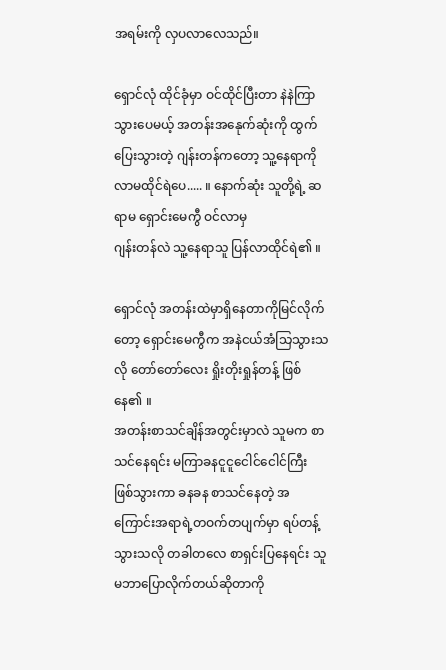အရမ်းကို လှပလာလေသည်။

ရှောင်လုံ ထိုင်ခုံမှာ ဝင်ထိုင်ပြီးတာ နဲနဲကြာသွားပေမယ့် အတန်းအနေုက်ဆုံးကို ထွက်ပြေးသွားတဲ့ ဂျန်းတန်ကတော့ သူ့နေရာကိုလာမထိုင်ရဲပေ..... ။ နောက်ဆုံး သူတို့ရဲ့ ဆရာမ ရှောင်းမေကွီ ဝင်လာမှ
ဂျန်းတန်လဲ သူ့နေရာသူ ပြန်လာထိုင်ရဲ၏ ။

ရှောင်လုံ အတန်းထဲမှာရှိနေတာကိုမြင်လိုက်တော့ ရှောင်းမေကွီက အနဲငယ်အံသြသွားသလို တော်တော်လေး ရှိုးတိုးရှုန်တန့် ဖြစ်နေ၏ ။
အတန်းစာသင်ချိန်အတွင်းမှာလဲ သူမက စာသင်နေရင်း မကြာခနငူငူငေါင်ငေါင်ကြီး ဖြစ်သွားကာ ခနခန စာသင်နေတဲ့ အကြောင်းအရာရဲ့တဝက်တပျက်မှာ ရပ်တန့်သွားသလို တခါတလေ စာရှင်းပြနေရင်း သူမဘာပြောလိုက်တယ်ဆိုတာကို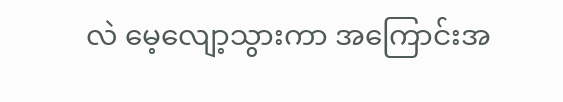လဲ မေ့လျော့သွားကာ အကြောင်းအ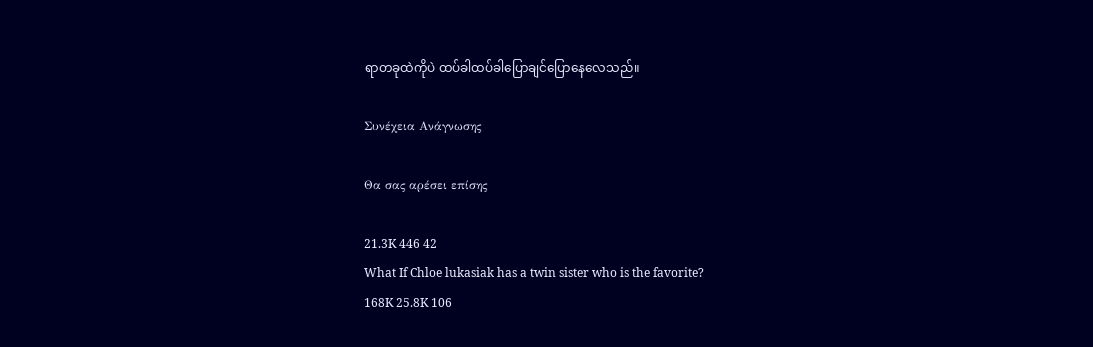ရာတခုထဲကိုပဲ ထပ်ခါထပ်ခါပြောချင်ပြောနေလေသည်။

Συνέχεια Ανάγνωσης

Θα σας αρέσει επίσης

21.3K 446 42
What If Chloe lukasiak has a twin sister who is the favorite?
168K 25.8K 106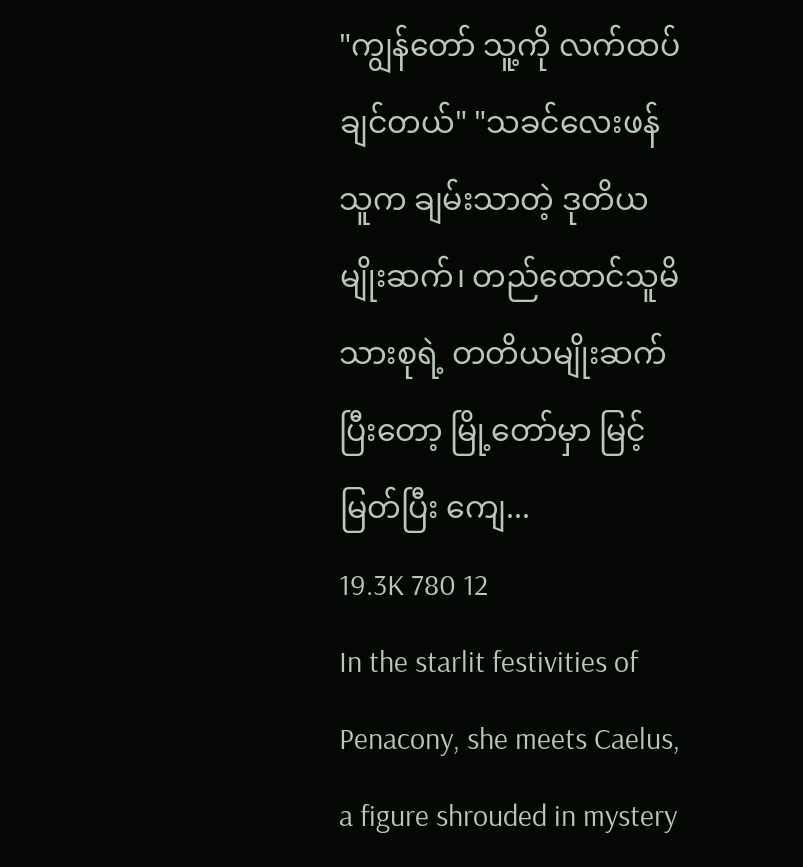"ကျွန်တော် သူ့ကို လက်ထပ်ချင်တယ်" "သခင်လေးဖန် သူက ချမ်းသာတဲ့ ဒုတိယ မျိုးဆက်၊ တည်ထောင်သူမိသားစုရဲ့ တတိယမျိုးဆက် ပြီးတော့ မြို့တော်မှာ မြင့်မြတ်ပြီး ကျေ...
19.3K 780 12
In the starlit festivities of Penacony, she meets Caelus, a figure shrouded in mystery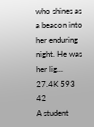who shines as a beacon into her enduring night. He was her lig...
27.4K 593 42
A student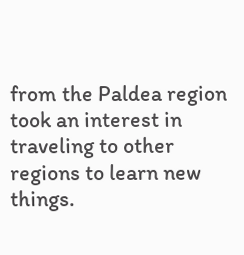from the Paldea region took an interest in traveling to other regions to learn new things.